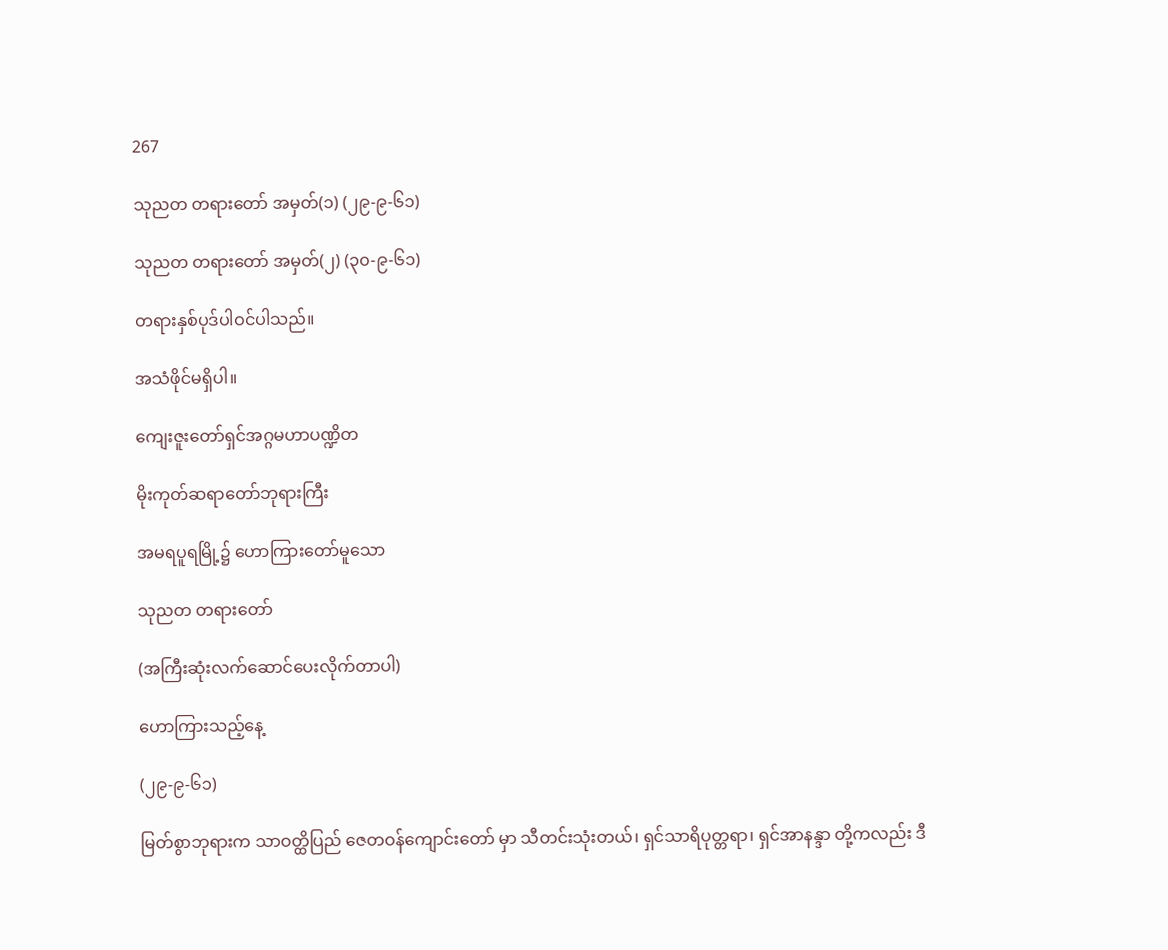267

သုညတ တရားတော် အမှတ်(၁) (၂၉-၉-၆၁)

သုညတ တရားတော် အမှတ်(၂) (၃၀-၉-၆၁)

တရားနှစ်ပုဒ်ပါဝင်ပါသည်။

အသံဖိုင်မရှိပါ။

ကျေးဇူးတော်ရှင်အဂ္ဂမဟာပဏ္ဍိတ

မိုးကုတ်ဆရာတော်ဘုရားကြီး

အမရပူရမြို့၌ ဟောကြားတော်မူသော

သုညတ တရားတော်

(အကြီးဆုံးလက်ဆောင်ပေးလိုက်တာပါ)

ဟောကြားသည့်နေ့

(၂၉-၉-၆၁)

မြတ်စွာဘုရားက သာဝတ္ထိပြည် ဇေတဝန်ကျောင်းတော် မှာ သီတင်းသုံးတယ်၊ ရှင်သာရိပုတ္တရာ၊ ရှင်အာနန္ဒာ တို့ကလည်း ဒီ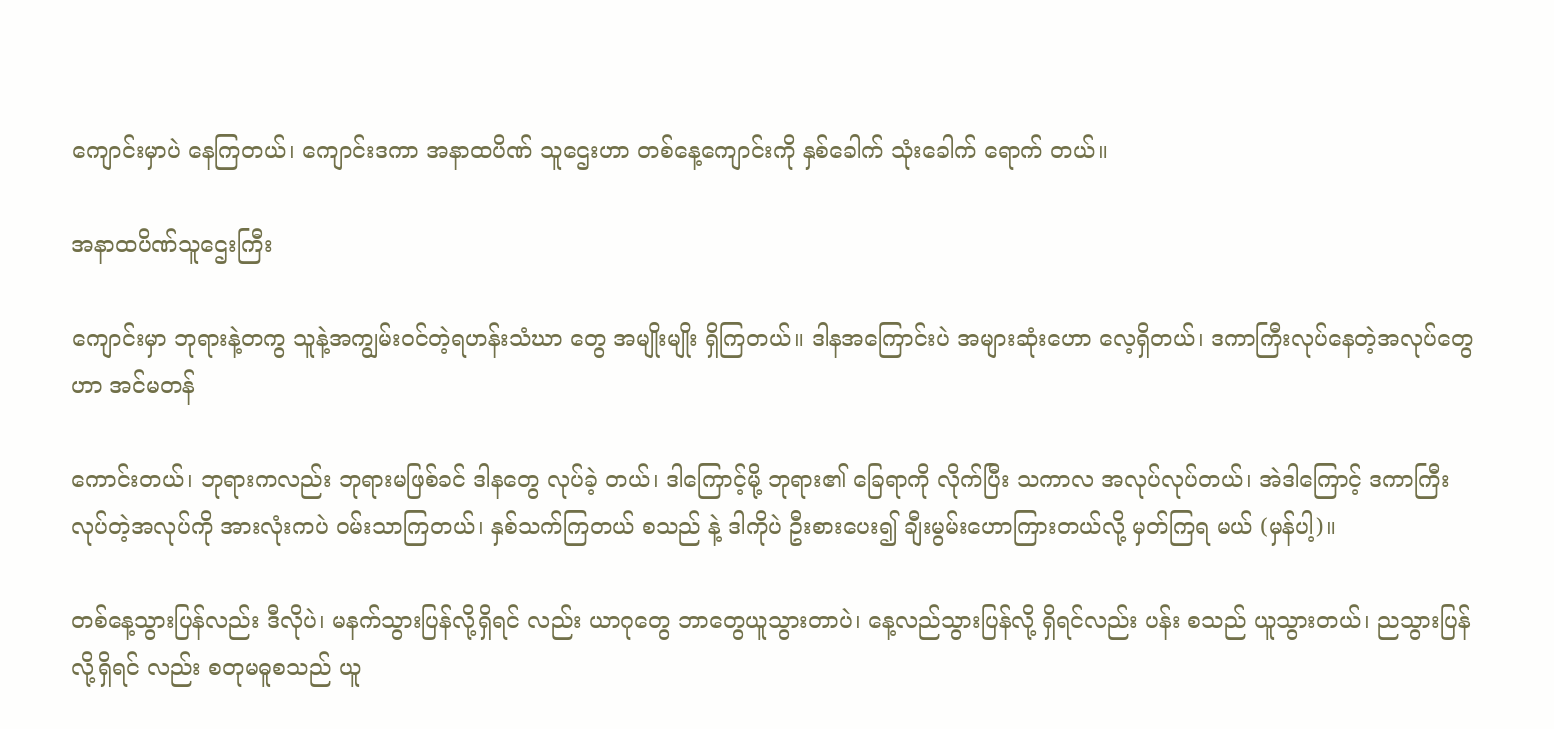ကျောင်းမှာပဲ နေကြတယ်၊ ကျောင်းဒကာ အနာထပိဏ် သူဌေးဟာ တစ်နေ့ကျောင်းကို နှစ်ခေါက် သုံးခေါက် ရောက် တယ်။

အနာထပိဏ်သူဌေးကြီး

ကျောင်းမှာ ဘုရားနဲ့တကွ သူနဲ့အကျွမ်းဝင်တဲ့ရဟန်းသံဃာ တွေ အမျိုးမျိုး ရှိကြတယ်။ ဒါနအကြောင်းပဲ အများဆုံးဟော လေ့ရှိတယ်၊ ဒကာကြီးလုပ်နေတဲ့အလုပ်တွေဟာ အင်မတန်

ကောင်းတယ်၊ ဘုရားကလည်း ဘုရားမဖြစ်ခင် ဒါနတွေ လုပ်ခဲ့ တယ်၊ ဒါကြောင့်မို့ ဘုရား၏ ခြေရာကို လိုက်ပြီး သကာလ အလုပ်လုပ်တယ်၊ အဲဒါကြောင့် ဒကာကြီးလုပ်တဲ့အလုပ်ကို အားလုံးကပဲ ဝမ်းသာကြတယ်၊ နှစ်သက်ကြတယ် စသည် နဲ့ ဒါကိုပဲ ဦးစားပေး၍ ချီးမွမ်းဟောကြားတယ်လို့ မှတ်ကြရ မယ် (မှန်ပါ့)။

တစ်နေ့သွားပြန်လည်း ဒီလိုပဲ၊ မနက်သွားပြန်လို့ရှိရင် လည်း ယာဂုတွေ ဘာတွေယူသွားတာပဲ၊ နေ့လည်သွားပြန်လို့ ရှိရင်လည်း ပန်း စသည် ယူသွားတယ်၊ ညသွားပြန်လို့ရှိရင် လည်း စတုမဓူစသည် ယူ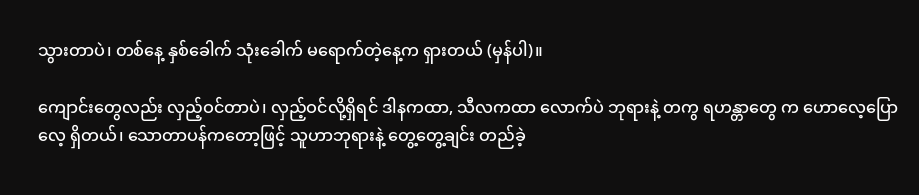သွားတာပဲ၊ တစ်နေ့ နှစ်ခေါက် သုံးခေါက် မရောက်တဲ့နေ့က ရှားတယ် (မှန်ပါ)။

ကျောင်းတွေလည်း လှည့်ဝင်တာပဲ၊ လှည့်ဝင်လို့ရှိရင် ဒါနကထာ, သီလကထာ လောက်ပဲ ဘုရားနဲ့ တကွ ရဟန္တာတွေ က ဟောလေ့ပြောလေ့ ရှိတယ်၊ သောတာပန်ကတော့ဖြင့် သူဟာဘုရားနဲ့ တွေ့တွေ့ချင်း တည်ခဲ့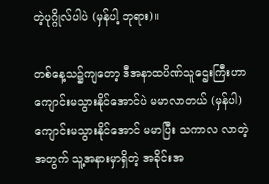တဲ့ပုဂ္ဂိုလ်ပါပဲ (မှန်ပါ့ ဘုရား)။

တစ်နေ့သ၌ကျတော့ ဒီအနာထပိဏ်သူဌေးကြီးဟာ ကျောင်းမသွားနိုင်အောင်ပဲ မမာလာတယ် (မှန်ပါ) ကျောင်းမသွားနိုင်အောင် မမာပြီး သကာလ လာတဲ့ အတွက် သူ့အနားမှာရှိတဲ့ အခိုင်းအ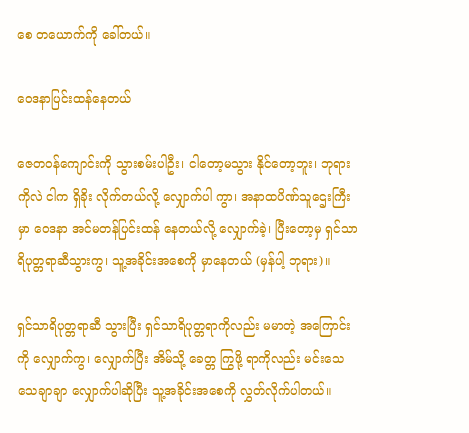စေ တယောက်ကို ခေါ်တယ်။

ဝေဒနာပြင်းထန်နေတယ်

ဇေတဝန်ကျောင်းကို သွားစမ်းပါဦး၊ ငါတော့မသွား နိုင်တော့ဘူး၊ ဘုရားကိုလဲ ငါက ရှိခိုး လိုက်တယ်လို့ လျှောက်ပါ ကွာ၊ အနာထပိဏ်သူဌေးကြီးမှာ ဝေဒနာ အင်မတန်ပြင်းထန် နေတယ်လို့ လျှောက်ခဲ့၊ ပြီးတော့မှ ရှင်သာရိပုတ္တရာဆီသွားကွ၊ သူ့အခိုင်းအစေကို မှာနေတယ် (မှန်ပါ့ ဘုရား)။

ရှင်သာရိပုတ္တရာဆီ သွားပြီး ရှင်သာရိပုတ္တရာကိုလည်း မမာတဲ့ အကြောင်းကို လျှောက်ကွ၊ လျှောက်ပြီး အိမ်သို့ ခေတ္တ ကြွဖို့ ရာကိုလည်း မင်းသေသေချာချာ လျှောက်ပါဆိုပြီး သူ့အခိုင်းအစေကို လွှတ်လိုက်ပါတယ်။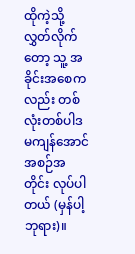ထိုကဲ့သို့ လွှတ်လိုက်တော့ သူ့ အခိုင်းအစေကလည်း တစ်လုံးတစ်ပါဒ မကျန်အောင် အစဉ်အတိုင်း လုပ်ပါတယ် (မှန်ပါ့ ဘုရား)။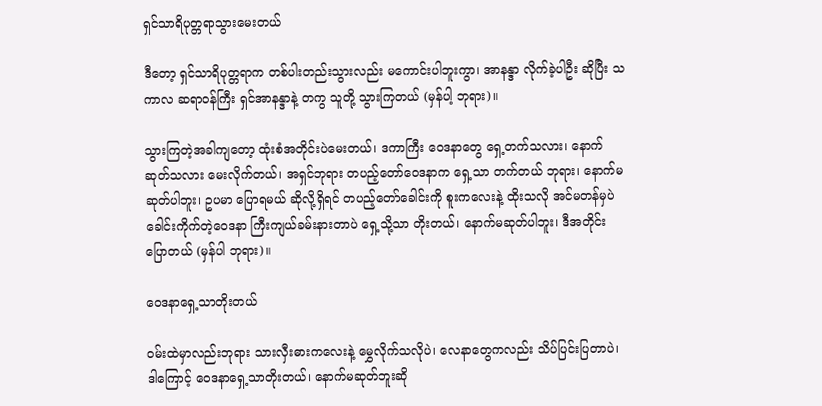ရှင်သာရိပုတ္တရာသွားမေးတယ်

ဒီတော့ ရှင်သာရိပုတ္တရာက တစ်ပါးတည်းသွားလည်း မကောင်းပါဘူးကွာ၊ အာနန္ဒာ လိုက်ခဲ့ပါဦး ဆိုပြီး သကာလ ဆရာဝန်ကြီး ရှင်အာနန္ဒာနဲ့ တကွ သူတို့ သွားကြတယ် (မှန်ပါ့ ဘုရား)။

သွားကြတဲ့အခါကျတော့ ထုံးစံအတိုင်းပဲမေးတယ်၊ ဒကာကြီး ဝေဒနာတွေ ရှေ့တက်သလား၊ နောက်ဆုတ်သလား မေးလိုက်တယ်၊ အရှင်ဘုရား တပည့်တော်ဝေဒနာက ရှေ့သာ တက်တယ် ဘုရား၊ နောက်မဆုတ်ပါဘူး၊ ဥပမာ ပြောရမယ် ဆိုလို့ရှိရင် တပည့်တော်ခေါင်းကို စူးကလေးနဲ့ ထိုးသလို အင်မတန်မှပဲ ခေါင်းကိုက်တဲ့ဝေဒနာ ကြီးကျယ်ခမ်းနားတာပဲ ရှေ့သို့သာ တိုးတယ်၊ နောက်မဆုတ်ပါဘူး၊ ဒီအတိုင်းပြောတယ် (မှန်ပါ ဘုရား)။

ဝေဒနာရှေ့သာတိုးတယ်

ဝမ်းထဲမှာလည်းဘုရား သားလှီးဓားကလေးနဲ့ မွှေလိုက်သလိုပဲ၊ လေနာတွေကလည်း သိပ်ပြင်းပြတာပဲ၊ ဒါကြောင့် ဝေဒနာရှေ့သာတိုးတယ်၊ နောက်မဆုတ်ဘူးဆို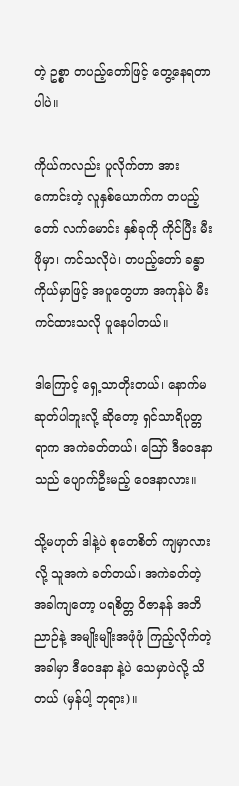တဲ့ ဥစ္စာ တပည့်တော်ဖြင့် တွေ့နေရတာပါပဲ။

ကိုယ်ကလည်း ပူလိုက်တာ အားကောင်းတဲ့ လူနှစ်ယောက်က တပည့်တော် လက်မောင်း နှစ်ခုကို ကိုင်ပြီး မီးဖိုမှာ၊ ကင်သလိုပဲ၊ တပည့်တော် ခန္ဓာကိုယ်မှာဖြင့် အပူတွေဟာ အကုန်ပဲ မီးကင်ထားသလို ပူနေပါတယ်။

ဒါကြောင့် ရှေ့သာတိုးတယ်၊ နောက်မဆုတ်ပါဘူးလို့ ဆိုတော့ ရှင်သာရိပုတ္တရာက အကဲခတ်တယ်၊ ဪ ဒီဝေဒနာသည် ပျောက်ဦးမည့် ဝေဒနာလား။

သို့မဟုတ် ဒါနဲ့ပဲ စုတေစိတ် ကျမှာလားလို့ သူအကဲ ခတ်တယ်၊ အကဲခတ်တဲ့အခါကျတော့ ပရစိတ္တ ဝိဇာနန် အဘိညာဉ်နဲ့ အမျိုးမျိုးအဖုံဖုံ ကြည့်လိုက်တဲ့အခါမှာ ဒီဝေဒနာ နဲ့ပဲ သေမှာပဲလို့ သိတယ် (မှန်ပါ့ ဘုရား)။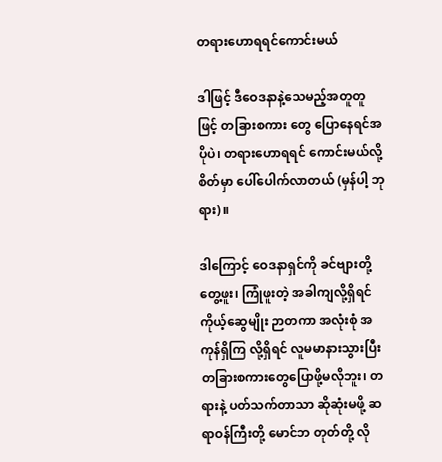တရားဟောရရင်ကောင်းမယ်

ဒါဖြင့် ဒီဝေဒနာနဲ့သေမည့်အတူတူဖြင့် တခြားစကား တွေ ပြောနေရင်အပိုပဲ၊ တရားဟောရရင် ကောင်းမယ်လို့ စိတ်မှာ ပေါ်ပေါက်လာတယ် (မှန်ပါ့ ဘုရား)။

ဒါကြောင့် ဝေဒနာရှင်ကို ခင်ဗျားတို့ တွေ့ဖူး၊ ကြုံဖူးတဲ့ အခါကျလို့ရှိရင် ကိုယ့်ဆွေမျိုး ဉာတကာ အလုံးစုံ အကုန်ရှိကြ လို့ရှိရင် လူမမာနားသွားပြီးတခြားစကားတွေပြောဖို့မလိုဘူး၊ တရားနဲ့ ပတ်သက်တာသာ ဆိုဆုံးမဖို့ ဆရာဝန်ကြီးတို့ မောင်ဘ တုတ်တို့ လို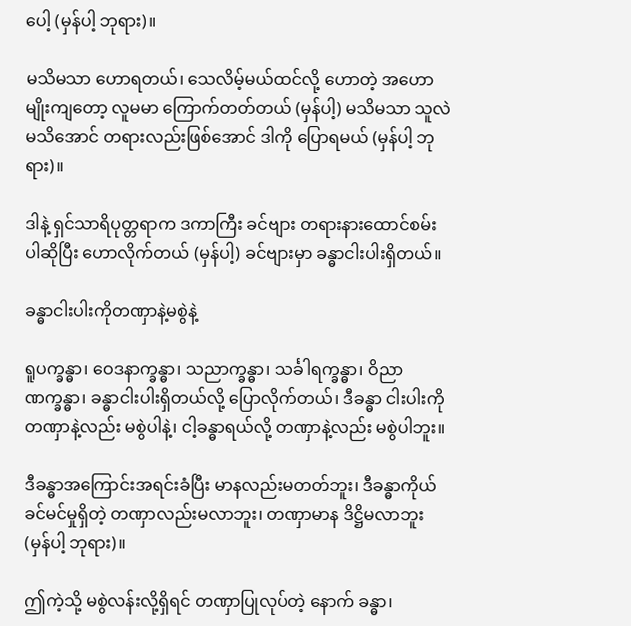ပေါ့ (မှန်ပါ့ ဘုရား)။

မသိမသာ ဟောရတယ်၊ သေလိမ့်မယ်ထင်လို့ ဟောတဲ့ အဟောမျိုးကျတော့ လူမမာ ကြောက်တတ်တယ် (မှန်ပါ့) မသိမသာ သူလဲမသိအောင် တရားလည်းဖြစ်အောင် ဒါကို ပြောရမယ် (မှန်ပါ့ ဘုရား)။

ဒါနဲ့ ရှင်သာရိပုတ္တရာက ဒကာကြီး ခင်ဗျား တရားနားထောင်စမ်းပါဆိုပြီး ဟောလိုက်တယ် (မှန်ပါ့) ခင်ဗျားမှာ ခန္ဓာငါးပါးရှိတယ်။

ခန္ဓာငါးပါးကိုတဏှာနဲ့မစွဲနဲ့

ရူပက္ခန္ဓာ၊ ဝေဒနာက္ခန္ဓာ၊ သညာက္ခန္ဓာ၊ သင်္ခါရက္ခန္ဓာ၊ ဝိညာဏက္ခန္ဓာ၊ ခန္ဓာငါးပါးရှိတယ်လို့ ပြောလိုက်တယ်၊ ဒီခန္ဓာ ငါးပါးကို တဏှာနဲ့လည်း မစွဲပါနဲ့၊ ငါ့ခန္ဓာရယ်လို့ တဏှာနဲ့လည်း မစွဲပါဘူး။

ဒီခန္ဓာအကြောင်းအရင်းခံပြီး မာနလည်းမတတ်ဘူး၊ ဒီခန္ဓာကိုယ် ခင်မင်မှုရှိတဲ့ တဏှာလည်းမလာဘူး၊ တဏှာမာန ဒိဋ္ဌိမလာဘူး (မှန်ပါ့ ဘုရား)။

ဤကဲ့သို့ မစွဲလန်းလို့ရှိရင် တဏှာပြုလုပ်တဲ့ နောက် ခန္ဓာ၊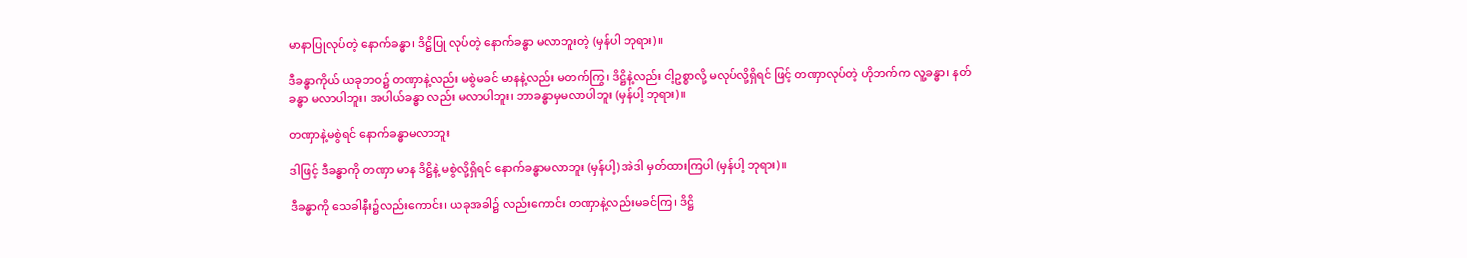မာနာပြုလုပ်တဲ့ နောက်ခန္ဓာ၊ ဒိဋ္ဌိပြု လုပ်တဲ့ နောက်ခန္ဓာ မလာဘူးတဲ့ (မှန်ပါ ဘုရား)။

ဒီခန္ဓာကိုယ် ယခုဘဝ၌ တဏှာနဲ့လည်း မစွဲမခင် မာနနဲ့လည်း မတက်ကြွ၊ ဒိဋ္ဌိနဲ့လည်း ငါ့ဥစ္စာလို့ မလုပ်လို့ရှိရင် ဖြင့် တဏှာလုပ်တဲ့ ဟိုဘက်က လူ့ခန္ဓာ၊ နတ်ခန္ဓာ မလာပါဘူး၊ အပါယ်ခန္ဓာ လည်း မလာပါဘူး၊ ဘာခန္ဓာမှမလာပါဘူး (မှန်ပါ့ ဘုရား)။

တဏှာနဲ့မစွဲရင် နောက်ခန္ဓာမလာဘူး

ဒါဖြင့် ဒီခန္ဓာကို တဏှာ မာန ဒိဋ္ဌိနဲ့ မစွဲလို့ရှိရင် နောက်ခန္ဓာမလာဘူး (မှန်ပါ့) အဲဒါ မှတ်ထားကြပါ (မှန်ပါ့ ဘုရား)။

ဒီခန္ဓာကို သေခါနီး၌လည်းကောင်း၊ ယခုအခါ၌ လည်းကောင်း တဏှာနဲ့လည်းမခင်ကြ၊ ဒိဋ္ဌိ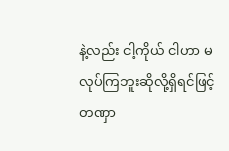နဲ့လည်း ငါ့ကိုယ် ငါဟာ မလုပ်ကြဘူးဆိုလို့ရှိရင်ဖြင့် တဏှာ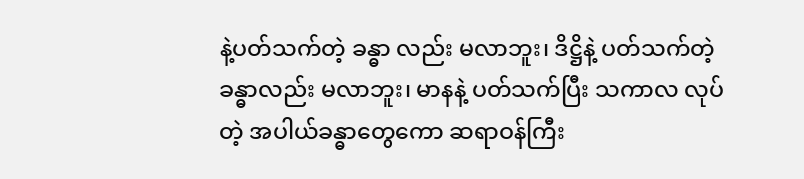နဲ့ပတ်သက်တဲ့ ခန္ဓာ လည်း မလာဘူး၊ ဒိဋ္ဌိနဲ့ ပတ်သက်တဲ့ခန္ဓာလည်း မလာဘူး၊ မာနနဲ့ ပတ်သက်ပြီး သကာလ လုပ်တဲ့ အပါယ်ခန္ဓာတွေကော ဆရာဝန်ကြီး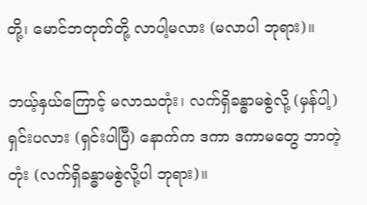တို့၊ မောင်ဘတုတ်တို့ လာပါ့မလား (မလာပါ ဘုရား)။

ဘယ့်နှယ်ကြောင့် မလာသတုံး၊ လက်ရှိခန္ဓာမစွဲလို့ (မှန်ပါ့) ရှင်းပလား (ရှင်းပါပြီ) နောက်က ဒကာ ဒကာမတွေ ဘာတဲ့တုံး (လက်ရှိခန္ဓာမစွဲလို့ပါ ဘုရား)။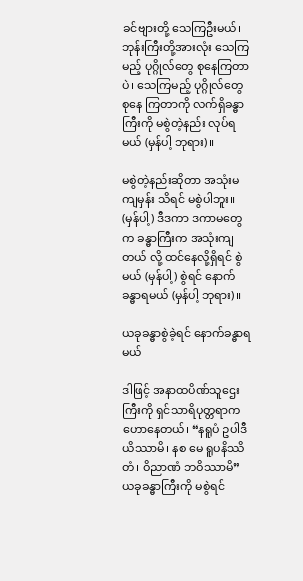ခင်ဗျားတို့ သေကြဦးမယ်၊ ဘုန်းကြီးတို့အားလုံး သေကြ မည့် ပုဂ္ဂိုလ်တွေ စုနေကြတာပဲ၊ သေကြမည့် ပုဂ္ဂိုလ်တွေ စုနေ ကြတာကို လက်ရှိခန္ဓာကြီးကို မစွဲတဲ့နည်း လုပ်ရမယ် (မှန်ပါ့ ဘုရား)။

မစွဲတဲ့နည်းဆိုတာ အသုံးမကျမှန်း သိရင် မစွဲပါဘူး။ (မှန်ပါ့) ဒီဒကာ ဒကာမတွေက ခန္ဓာကြီးက အသုံးကျတယ် လို့ ထင်နေလို့ရှိရင် စွဲမယ် (မှန်ပါ့) စွဲရင် နောက်ခန္ဓာရမယ် (မှန်ပါ့ ဘုရား)။

ယခုခန္ဓာစွဲခဲ့ရင် နောက်ခန္ဓာရမယ်

ဒါဖြင့် အနာထပိဏ်သူဌေးကြီးကို ရှင်သာရိပုတ္တရာက ဟောနေတယ်၊ “နရူပံ ဥပါဒီယိဿာမိ၊ နစ မေ ရူပနိဿိတံ၊ ဝိညာဏံ ဘဝိဿာမိ” ယခုခန္ဓာကြီးကို မစွဲရင်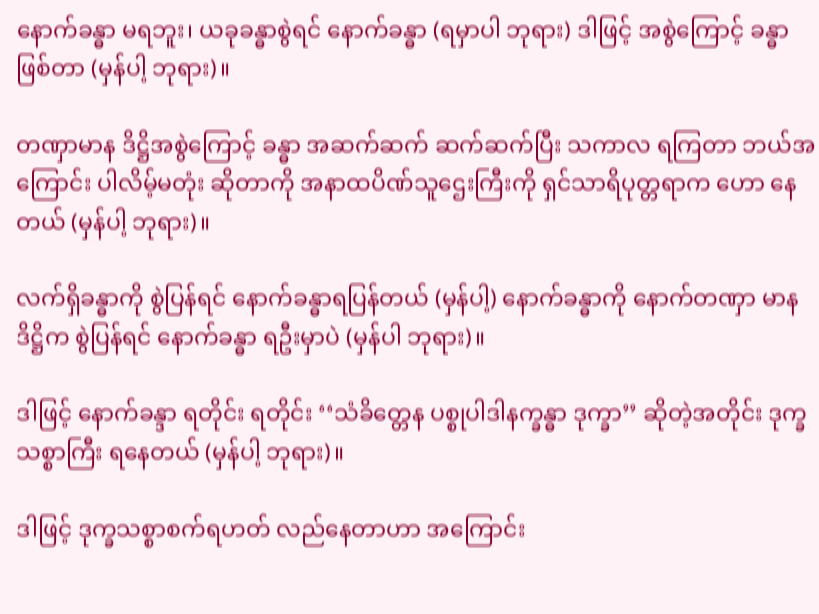နောက်ခန္ဓာ မရဘူး၊ ယခုခန္ဓာစွဲရင် နောက်ခန္ဓာ (ရမှာပါ ဘုရား) ဒါဖြင့် အစွဲကြောင့် ခန္ဓာဖြစ်တာ (မှန်ပါ့ ဘုရား)။

တဏှာမာန ဒိဋ္ဌိအစွဲကြောင့် ခန္ဓာ အဆက်ဆက် ဆက်ဆက်ပြီး သကာလ ရကြတာ ဘယ်အကြောင်း ပါလိမ့်မတုံး ဆိုတာကို အနာထပိဏ်သူဌေးကြီးကို ရှင်သာရိပုတ္တရာက ဟော နေတယ် (မှန်ပါ့ ဘုရား)။

လက်ရှိခန္ဓာကို စွဲပြန်ရင် နောက်ခန္ဓာရပြန်တယ် (မှန်ပါ့) နောက်ခန္ဓာကို နောက်တဏှာ မာန ဒိဋ္ဌိက စွဲပြန်ရင် နောက်ခန္ဓာ ရဦးမှာပဲ (မှန်ပါ ဘုရား)။

ဒါဖြင့် နောက်ခန္ဒာ ရတိုင်း ရတိုင်း ‘‘သံခိတ္တေန ပစ္စုပါဒါနက္ခန္ဓာ ဒုက္ခာ’’ ဆိုတဲ့အတိုင်း ဒုက္ခသစ္စာကြီး ရနေတယ် (မှန်ပါ့ ဘုရား)။

ဒါဖြင့် ဒုက္ခသစ္စာစက်ရဟတ် လည်နေတာဟာ အကြောင်း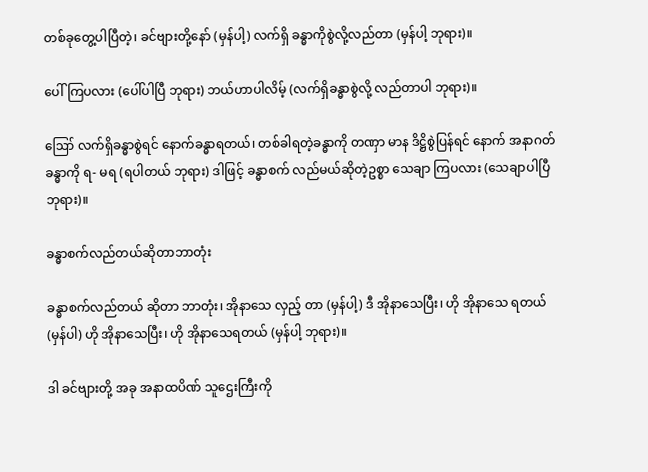တစ်ခုတွေ့ပါပြီတဲ့၊ ခင်ဗျားတို့နော် (မှန်ပါ့) လက်ရှိ ခန္ဓာကိုစွဲလို့လည်တာ (မှန်ပါ့ ဘုရား)။

ပေါ်ကြပလား (ပေါ်ပါပြီ ဘုရား) ဘယ်ဟာပါလိမ့် (လက်ရှိခန္ဓာစွဲလို့ လည်တာပါ ဘုရား)။

ဪ လက်ရှိခန္ဓာစွဲရင် နောက်ခန္ဓာရတယ်၊ တစ်ခါရတဲ့ခန္ဓာကို တဏှာ မာန ဒိဋ္ဌိစွဲပြန်ရင် နောက် အနာဂတ် ခန္ဓာကို ရ- မရ (ရပါတယ် ဘုရား) ဒါဖြင့် ခန္ဓာစက် လည်မယ်ဆိုတဲ့ဥစ္စာ သေချာ ကြပလား (သေချာပါပြီ ဘုရား)။

ခန္ဓာစက်လည်တယ်ဆိုတာဘာတုံး

ခန္ဓာစက်လည်တယ် ဆိုတာ ဘာတုံး၊ အိုနာသေ လှည့် တာ (မှန်ပါ့) ဒီ အိုနာသေပြီး၊ ဟို အိုနာသေ ရတယ် (မှန်ပါ) ဟို အိုနာသေပြီး၊ ဟို အိုနာသေရတယ် (မှန်ပါ့ ဘုရား)။

ဒါ ခင်ဗျားတို့ အခု အနာထပိဏ် သူဌေးကြီးကို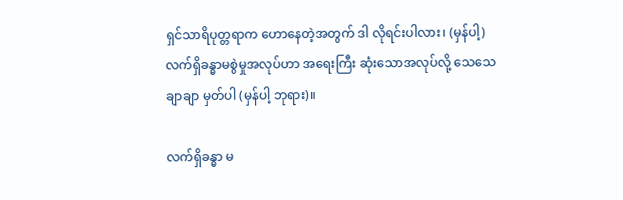ရှင်သာရိပုတ္တရာက ဟောနေတဲ့အတွက် ဒါ လိုရင်းပါလား၊ (မှန်ပါ့) လက်ရှိခန္ဓာမစွဲမှုအလုပ်ဟာ အရေးကြီး ဆုံးသောအလုပ်လို့ သေသေချာချာ မှတ်ပါ (မှန်ပါ့ ဘုရား)။

လက်ရှိခန္ဓာ မ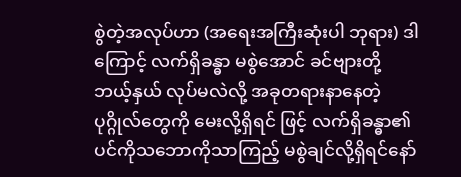စွဲတဲ့အလုပ်ဟာ (အရေးအကြီးဆုံးပါ ဘုရား) ဒါကြောင့် လက်ရှိခန္ဓာ မစွဲအောင် ခင်ဗျားတို့ ဘယ့်နှယ် လုပ်မလဲလို့ အခုတရားနာနေတဲ့ ပုဂ္ဂိုလ်တွေကို မေးလို့ရှိရင် ဖြင့် လက်ရှိခန္ဓာ၏ ပင်ကိုသဘောကိုသာကြည့် မစွဲချင်လို့ရှိရင်နော်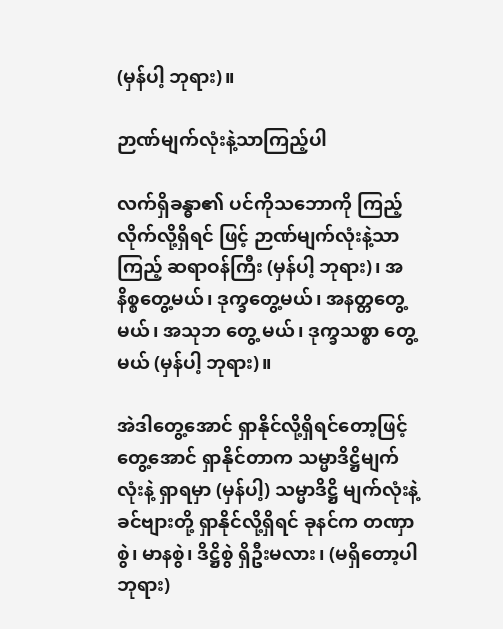(မှန်ပါ့ ဘုရား)။

ဉာဏ်မျက်လုံးနဲ့သာကြည့်ပါ

လက်ရှိခန္ဓာ၏ ပင်ကိုသဘောကို ကြည့်လိုက်လို့ရှိရင် ဖြင့် ဉာဏ်မျက်လုံးနဲ့သာကြည့် ဆရာဝန်ကြီး (မှန်ပါ့ ဘုရား)၊ အနိစ္စတွေ့မယ်၊ ဒုက္ခတွေ့မယ်၊ အနတ္တတွေ့မယ်၊ အသုဘ တွေ့ မယ်၊ ဒုက္ခသစ္စာ တွေ့မယ် (မှန်ပါ့ ဘုရား)။

အဲဒါတွေ့အောင် ရှာနိုင်လို့ရှိရင်တော့ဖြင့် တွေ့အောင် ရှာနိုင်တာက သမ္မာဒိဋ္ဌိမျက်လုံးနဲ့ ရှာရမှာ (မှန်ပါ့) သမ္မာဒိဋ္ဌိ မျက်လုံးနဲ့ ခင်ဗျားတို့ ရှာနိုင်လို့ရှိရင် ခုနင်က တဏှာစွဲ၊ မာနစွဲ၊ ဒိဋ္ဌိစွဲ ရှိဦးမလား၊ (မရှိတော့ပါ ဘုရား)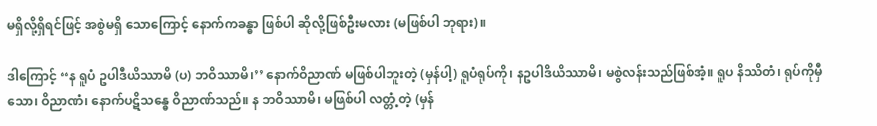မရှိလို့ရှိရင်ဖြင့် အစွဲမရှိ သောကြောင့် နောက်ကခန္ဓာ ဖြစ်ပါ ဆိုလို့ဖြစ်ဦးမလား (မဖြစ်ပါ ဘုရား)။

ဒါကြောင့် ‘‘န ရူပံ ဥပါဒီယိဿာမိ (ပ) ဘဝိဿာမိ၊’’ နောက်ဝိညာဏ် မဖြစ်ပါဘူးတဲ့ (မှန်ပါ့) ရူပံရုပ်ကို၊ နဥပါဒိယိဿာမိ၊ မစွဲလန်းသည်ဖြစ်အံ့။ ရူပ နိဿိတံ၊ ရုပ်ကိုမှီသော၊ ဝိညာဏံ၊ နောက်ပဋိသန္ဓေ ဝိညာဏ်သည်။ န ဘဝိဿာမိ၊ မဖြစ်ပါ လတ္တံ့တဲ့ (မှန်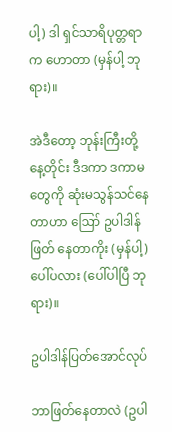ပါ့) ဒါ ရှင်သာရိပုတ္တရာက ဟောတာ (မှန်ပါ့ ဘုရား)။

အဲဒီတော့ ဘုန်းကြီးတို့ နေ့တိုင်း ဒီဒကာ ဒကာမ တွေကို ဆုံးမသွန်သင်နေတာဟာ ဪ ဥပါဒါန် ဖြတ် နေတာကိုး (မှန်ပါ့) ပေါ်ပလား (ပေါ်ပါပြီ ဘုရား)။

ဥပါဒါန်ပြတ်အောင်လုပ်

ဘာဖြတ်နေတာလဲ (ဥပါ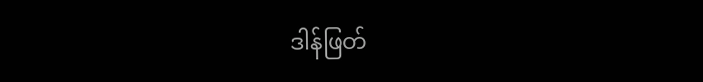ဒါန်ဖြတ်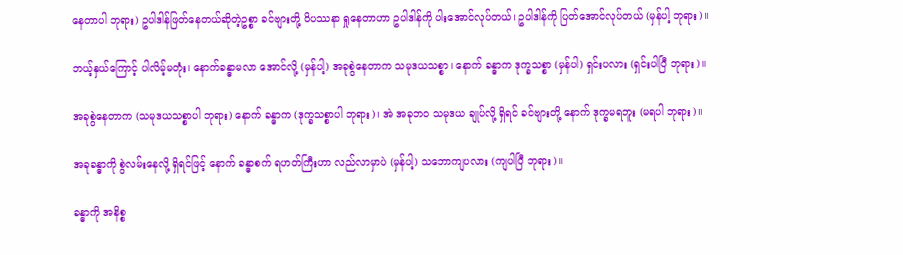နေတာပါ ဘုရား) ဥပါဒါန်ဖြတ်နေတယ်ဆိုတဲ့ဥစ္စာ ခင်ဗျားတို့ ဝိပဿနာ ရှုနေတာဟာ ဥပါဒါန်ကို ပါးအောင်လုပ်တယ်၊ ဥပါဒါန်ကို ပြတ်အောင်လုပ်တယ် (မှန်ပါ့ ဘုရား)။

ဘယ့်နှယ်ကြောင့် ပါလိမ့်မတုံး၊ နောက်ခန္ဓာမလာ အောင်လို့ (မှန်ပါ့) အခုစွဲနေတာက သမုဒယသစ္စာ၊ နောက် ခန္ဓာက ဒုက္ခသစ္စာ (မှန်ပါ) ရှင်းပလား (ရှင်းပါပြီ ဘုရား)။

အခုစွဲနေတာက (သမုဒယသစ္စာပါ ဘုရား) နောက် ခန္ဓာက (ဒုက္ခသစ္စာပါ ဘုရား)၊ အဲ အခုဘဝ သမုဒယ ချုပ်လို့ ရှိရင် ခင်ဗျားတို့ နောက် ဒုက္ခမရဘူး (မရပါ ဘုရား)။

အခုခန္ဓာကို စွဲလမ်းနေလို့ ရှိရင်ဖြင့် နောက် ခန္ဓာစက် ရဟတ်ကြီးဟာ လည်လာမှာပဲ (မှန်ပါ့) သဘောကျပလား (ကျပါပြီ ဘုရား)။

ခန္ဓာကို အနိစ္စ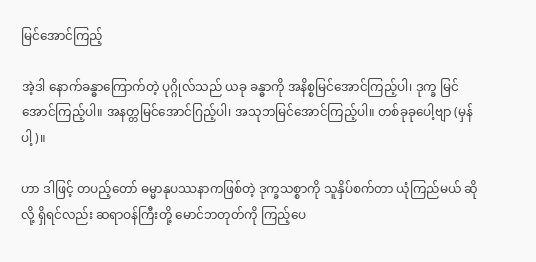မြင်အောင်ကြည့်

အဲ့ဒါ နောက်ခန္ဓာကြောက်တဲ့ ပုဂ္ဂိုလ်သည် ယခု ခန္ဓာကို အနိစ္စမြင်အောင်ကြည့်ပါ၊ ဒုက္ခ မြင်အောင်ကြည့်ပါ။ အနတ္တမြင်အောင်ဂြည့်ပါ၊ အသုဘမြင်အောင်ကြည့်ပါ။ တစ်ခုခုပေါ့ဗျာ (မှန်ပါ့)။

ဟာ ဒါဖြင့် တပည့်တော် ဓမ္မာနုပဿနာကဖြစ်တဲ့ ဒုက္ခသစ္စာကို သူနှိပ်စက်တာ ယုံကြည်မယ် ဆိုလို့ ရှိရင်လည်း ဆရာဝန်ကြီးတို့ မောင်ဘတုတ်ကို ကြည့်ပေ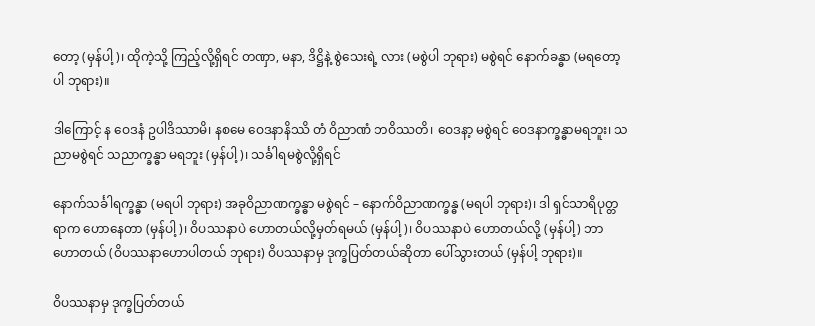တော့ (မှန်ပါ့)၊ ထိုကဲ့သို့ ကြည့်လို့ရှိရင် တဏှာ, မနာ, ဒိဋ္ဌိနဲ့ စွဲသေးရဲ့ လား (မစွဲပါ ဘုရား) မစွဲရင် နောက်ခန္ဓာ (မရတော့ပါ ဘုရား)။

ဒါကြောင့် န ဝေဒနံ ဥပါဒိဿာမိ၊ နစမေ ဝေဒနာနိဿိ တံ ဝိညာဏံ ဘဝိဿတိ၊ ဝေဒနာ့ မစွဲရင် ဝေဒနာက္ခန္ဓာမရဘူး၊ သညာမစွဲရင် သညာက္ခန္ဓာ မရဘူး (မှန်ပါ့)၊ သင်္ခါရမစွဲလို့ရှိရင်

နောက်သင်္ခါရက္ခန္ဓာ (မရပါ ဘုရား) အခုဝိညာဏက္ခန္ဓာ မစွဲရင် – နောက်ဝိညာဏက္ခန္ဓ (မရပါ ဘုရား)၊ ဒါ ရှင်သာရိပုတ္တရာက ဟောနေတာ (မှန်ပါ့)၊ ဝိပဿနာပဲ ဟောတယ်လို့မှတ်ရမယ် (မှန်ပါ့)၊ ဝိပဿနာပဲ ဟောတယ်လို့ (မှန်ပါ့) ဘာဟောတယ် (ဝိပဿနာဟောပါတယ် ဘုရား) ဝိပဿနာမှ ဒုက္ခပြတ်တယ်ဆိုတာ ပေါ်သွားတယ် (မှန်ပါ့ ဘုရား)။

ဝိပဿနာမှ ဒုက္ခပြတ်တယ်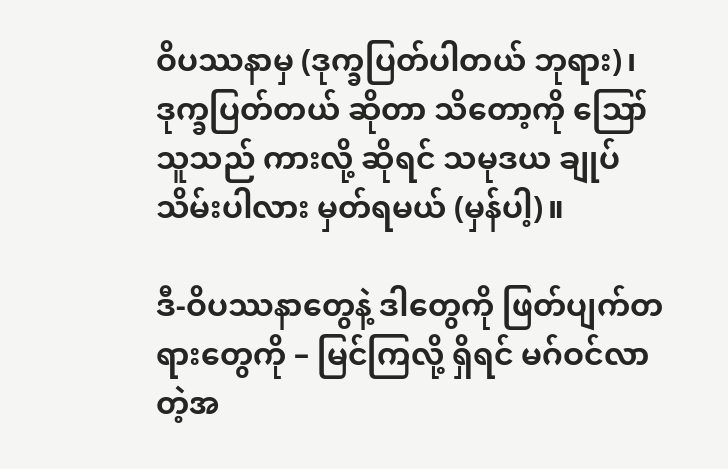ဝိပဿနာမှ (ဒုက္ခပြတ်ပါတယ် ဘုရား)၊ ဒုက္ခပြတ်တယ် ဆိုတာ သိတော့ကို ဪ သူသည် ကားလို့ ဆိုရင် သမုဒယ ချုပ်သိမ်းပါလား မှတ်ရမယ် (မှန်ပါ့)။

ဒီ-ဝိပဿနာတွေနဲ့ ဒါတွေကို ဖြတ်ပျက်တရားတွေကို – မြင်ကြလို့ ရှိရင် မဂ်ဝင်လာတဲ့အ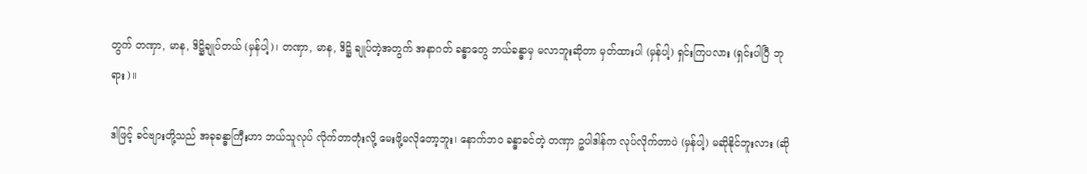တွက် တဏှာ, မာန, ဒိဋ္ဌိချုပ်တယ် (မှန်ပါ့)၊ တဏှာ, မာန, ဒိဋ္ဌိ ချုပ်တဲ့အတွက် အနာဂတ် ခန္ဓာတွေ ဘယ်ခန္ဓာမှ မလာဘူးဆိုတာ မှတ်ထားပါ (မှန်ပါ့) ရှင်းကြပလား (ရှင်းပါပြီ ဘုရား)။

ဒါဖြင့် ခင်ဗျားတို့သည် အခုခန္ဓာကြီးဟာ ဘယ်သူလုပ် လိုက်တာတုံးလို့ မေးဖို့မလိုတော့ဘူး၊ နောက်ဘဝ ခန္ဓာခင်တဲ့ တဏှာ ဥပါဒါန်က လုပ်လိုက်တာပဲ (မှန်ပါ့) မဆိုနိုင်ဘူးလား (ဆို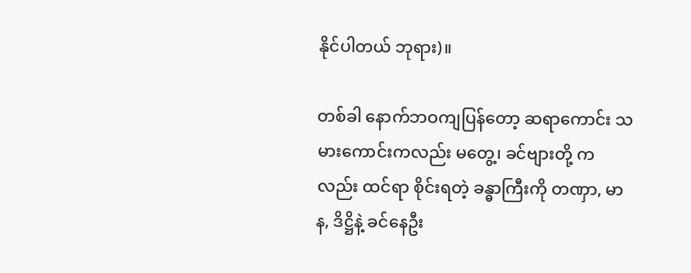နိုင်ပါတယ် ဘုရား)။

တစ်ခါ နောက်ဘဝကျပြန်တော့ ဆရာကောင်း သမားကောင်းကလည်း မတွေ့၊ ခင်ဗျားတို့ ကလည်း ထင်ရာ စိုင်းရတဲ့ ခန္ဓာကြီးကို တဏှာ, မာန, ဒိဋ္ဌိနဲ့ ခင်နေဦး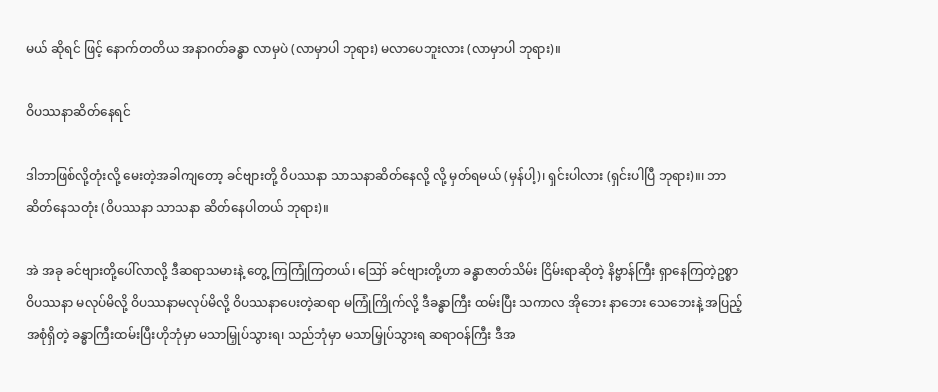မယ် ဆိုရင် ဖြင့် နောက်တတိယ အနာဂတ်ခန္ဓာ လာမှပဲ (လာမှာပါ ဘုရား) မလာပေဘူးလား (လာမှာပါ ဘုရား)။

ဝိပဿနာဆိတ်နေရင်

ဒါဘာဖြစ်လို့တုံးလို့ မေးတဲ့အခါကျတော့ ခင်ဗျားတို့ ဝိပဿနာ သာသနာဆိတ်နေလို့ လို့ မှတ်ရမယ် (မှန်ပါ့)၊ ရှင်းပါလား (ရှင်းပါပြီ ဘုရား)။၊ ဘာဆိတ်နေသတုံး (ဝိပဿနာ သာသနာ ဆိတ်နေပါတယ် ဘုရား)။

အဲ အခု ခင်ဗျားတို့ပေါ်လာလို့ ဒီဆရာသမားနဲ့ တွေ့ ကြကြုံကြတယ်၊ ဪ ခင်ဗျားတို့ဟာ ခန္ဓာဇာတ်သိမ်း ငြိမ်းရာဆိုတဲ့ နိဗ္ဗာန်ကြီး ရှာနေကြတဲ့ဥစ္စာ ဝိပဿနာ မလုပ်မိလို့ ဝိပဿနာမလုပ်မိလို့ ဝိပဿနာပေးတဲ့ဆရာ မကြုံကြိုက်လို့ ဒီခန္ဓာကြီး ထမ်းပြီး သကာလ အိုဘေး နာဘေး သေဘေးနဲ့ အပြည့်အစုံရှိတဲ့ ခန္ဓာကြီးထမ်းပြီးဟိုဘုံမှာ မသာမြှုပ်သွားရ၊ သည်ဘုံမှာ မသာမြှုပ်သွားရ ဆရာဝန်ကြီး ဒီအ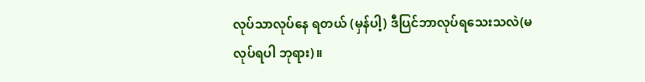လုပ်သာလုပ်နေ ရတယ် (မှန်ပါ့) ဒီပြင်ဘာလုပ်ရသေးသလဲ(မလုပ်ရပါ ဘုရား)။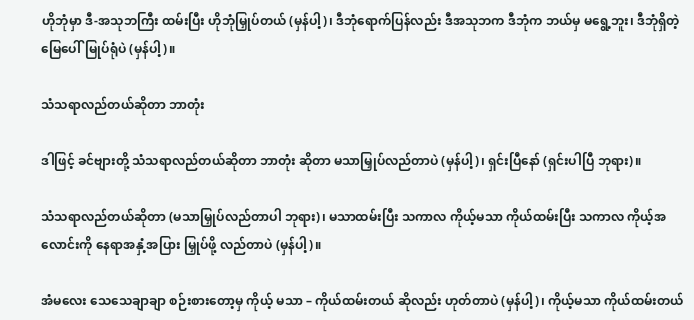ဟိုဘုံမှာ ဒီ-အသုဘကြီး ထမ်းပြီး ဟိုဘုံမြှုပ်တယ် (မှန်ပါ့)၊ ဒီဘုံရောက်ပြန်လည်း ဒီအသုဘက ဒီဘုံက ဘယ်မှ မရွေ့ဘူး၊ ဒီဘုံရှိတဲ့ မြေပေါ်မြုပ်ရုံပဲ (မှန်ပါ့)။

သံသရာလည်တယ်ဆိုတာ ဘာတုံး

ဒါဖြင့် ခင်ဗျားတို့ သံသရာလည်တယ်ဆိုတာ ဘာတုံး ဆိုတာ မသာမြှုပ်လည်တာပဲ (မှန်ပါ့)၊ ရှင်းပြီနော် (ရှင်းပါပြီ ဘုရား)။

သံသရာလည်တယ်ဆိုတာ (မသာမြှုပ်လည်တာပါ ဘုရား)၊ မသာထမ်းပြီး သကာလ ကိုယ့်မသာ ကိုယ်ထမ်းပြီး သကာလ ကိုယ့်အလောင်းကို နေရာအနှံ့အပြား မြှုပ်ဖို့ လည်တာပဲ (မှန်ပါ့)။

အံမလေး သေသေချာချာ စဉ်းစားတော့မှ ကိုယ့် မသာ – ကိုယ်ထမ်းတယ် ဆိုလည်း ဟုတ်တာပဲ (မှန်ပါ့)၊ ကိုယ့်မသာ ကိုယ်ထမ်းတယ်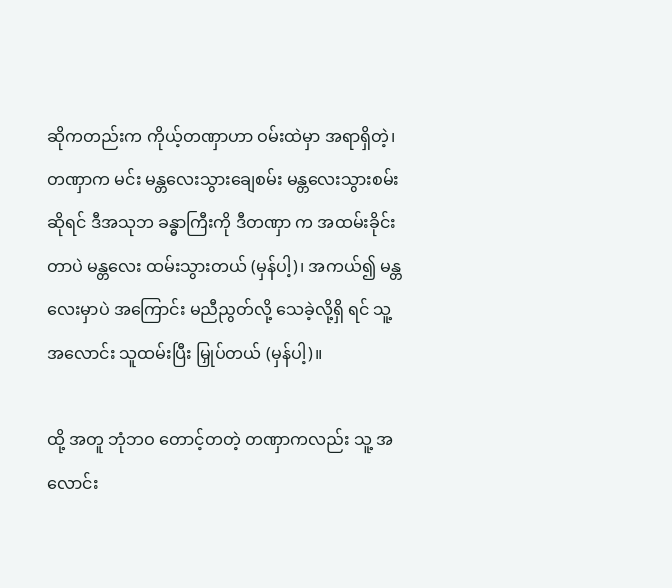ဆိုကတည်းက ကိုယ့်တဏှာဟာ ဝမ်းထဲမှာ အရာရှိတဲ့၊ တဏှာက မင်း မန္တလေးသွားချေစမ်း မန္တလေးသွားစမ်းဆိုရင် ဒီအသုဘ ခန္ဓာကြီးကို ဒီတဏှာ က အထမ်းခိုင်းတာပဲ မန္တလေး ထမ်းသွားတယ် (မှန်ပါ့)၊ အကယ်၍ မန္တလေးမှာပဲ အကြောင်း မညီညွတ်လို့ သေခဲ့လို့ရှိ ရင် သူ့အလောင်း သူထမ်းပြီး မြှုပ်တယ် (မှန်ပါ့)။

ထို့ အတူ ဘုံဘဝ တောင့်တတဲ့ တဏှာကလည်း သူ့ အလောင်း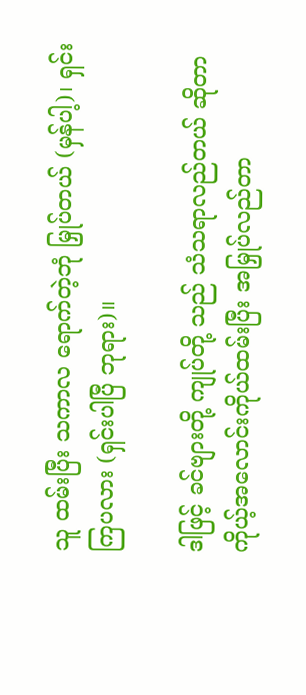သူ ထမ်းပြီး သကာလ ရောက်တဲ့ဘုံ မြှုပ်တယ် (မှန်ပါ့)၊ ရှင်းကြပလား (ရှင်းပါပြီ ဘုရား)။

ဒါဖြင့် ခင်ဗျားတို့ ကျုပ်တို့ သည် သံသရာလည်တယ် ဆိုတာ ကိုယ့်အလောင်းကိုယ်ထမ်းပြီး အမြှုပ်လည်တာ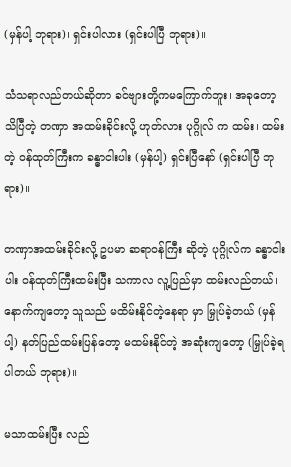(မှန်ပါ့ ဘုရား)၊ ရှင်းပါလား (ရှင်းပါပြီ ဘုရား)။

သံသရာလည်တယ်ဆိုတာ ခင်ဗျားတို့ကမကြောက်ဘူး၊ အခုတော့သိပြီတဲ့ တဏှာ အထမ်းခိုင်းလို့ ဟုတ်လား ပုဂ္ဂိုလ် က ထမ်း၊ ထမ်းတဲ့ ဝန်ထုတ်ကြီးက ခန္ဓာငါးပါး (မှန်ပါ့) ရှင်းပြီနော် (ရှင်းပါပြီ ဘုရား)။

တဏှာအထမ်းခိုင်းလို့ ဥပမာ ဆရာဝန်ကြီး ဆိုတဲ့ ပုဂ္ဂိုလ်က ခန္ဓာငါးပါး ဝန်ထုတ်ကြီးထမ်းပြီး သကာလ လူ့ပြည်မှာ ထမ်းလည်တယ်၊ နောက်ကျတော့ သူသည် မထိမ်းနိုင်တဲ့နေရာ မှာ မြှုပ်ခဲ့တယ် (မှန်ပါ့) နတ်ပြည်ထမ်းပြန်တော့ မထမ်းနိုင်တဲ့ အဆုံးကျတော့ (မြှုပ်ခဲ့ရပါတယ် ဘုရား)။

မသာထမ်းပြီး လည်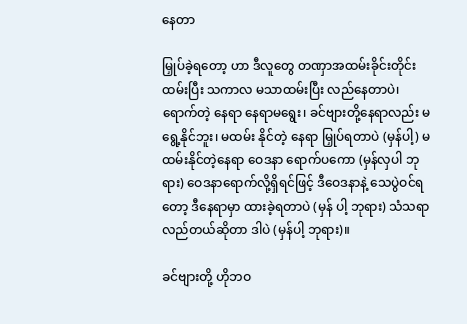နေတာ

မြှုပ်ခဲ့ရတော့ ဟာ ဒီလူတွေ တဏှာအထမ်းခိုင်းတိုင်း ထမ်းပြီး သကာလ မသာထမ်းပြီး လည်နေတာပဲ၊ ရောက်တဲ့ နေရာ နေရာမရွေး၊ ခင်ဗျားတို့နေရာလည်း မရွေ့နိုင်ဘူး၊ မထမ်း နိုင်တဲ့ နေရာ မြှုပ်ရတာပဲ (မှန်ပါ့) မထမ်းနိုင်တဲ့နေရာ ဝေဒနာ ရောက်ပကော (မှန်လှပါ ဘုရား) ဝေဒနာရောက်လို့ရှိရင်ဖြင့် ဒီဝေဒနာနဲ့ သေပွဲဝင်ရတော့ ဒီနေရာမှာ ထားခဲ့ရတာပဲ (မှန် ပါ့ ဘုရား) သံသရာ လည်တယ်ဆိုတာ ဒါပဲ (မှန်ပါ့ ဘုရား)။

ခင်ဗျားတို့ ဟိုဘဝ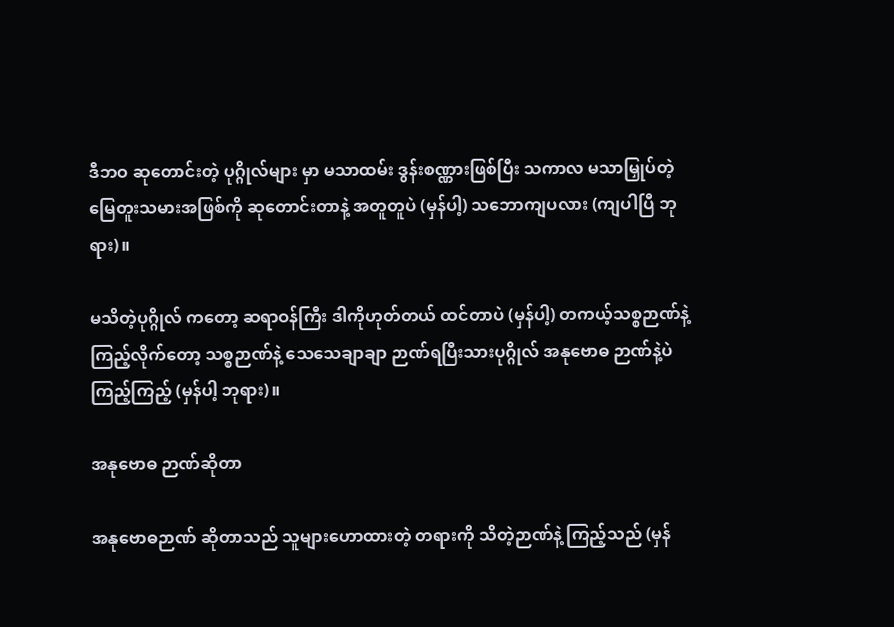ဒီဘဝ ဆုတောင်းတဲ့ ပုဂ္ဂိုလ်များ မှာ မသာထမ်း ဒွန်းစဏ္ဏားဖြစ်ပြီး သကာလ မသာမြှုပ်တဲ့ မြေတူးသမားအဖြစ်ကို ဆုတောင်းတာနဲ့ အတူတူပဲ (မှန်ပါ့) သဘောကျပလား (ကျပါပြီ ဘုရား)။

မသိတဲ့ပုဂ္ဂိုလ် ကတော့ ဆရာဝန်ကြီး ဒါကိုဟုတ်တယ် ထင်တာပဲ (မှန်ပါ့) တကယ့်သစ္စဉာဏ်နဲ့ ကြည့်လိုက်တော့ သစ္စဉာဏ်နဲ့ သေသေချာချာ ဉာဏ်ရပြီးသားပုဂ္ဂိုလ် အနုဗောဓ ဉာဏ်နဲ့ပဲ ကြည့်ကြည့် (မှန်ပါ့ ဘုရား)။

အနုဗောဓ ဉာဏ်ဆိုတာ

အနုဗောဓဉာဏ် ဆိုတာသည် သူများဟောထားတဲ့ တရားကို သိတဲ့ဉာဏ်နဲ့ ကြည့်သည် (မှန်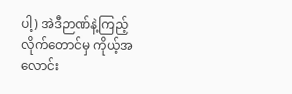ပါ့) အဲဒီဉာဏ်နဲ့ကြည့် လိုက်တောင်မှ ကိုယ့်အလောင်း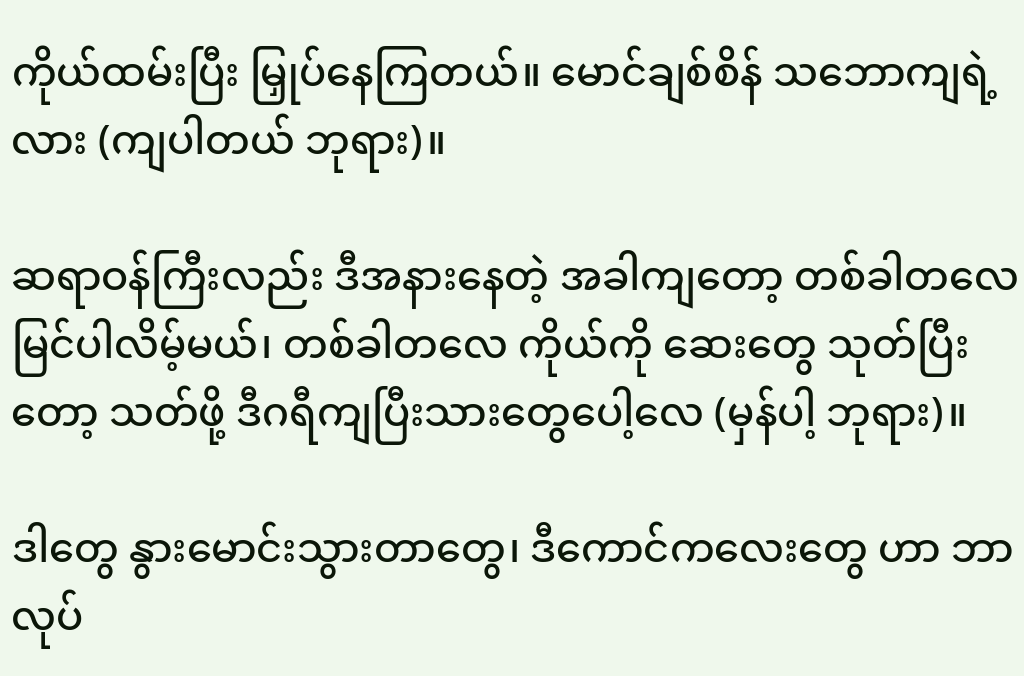ကိုယ်ထမ်းပြီး မြှုပ်နေကြတယ်။ မောင်ချစ်စိန် သဘောကျရဲ့ လား (ကျပါတယ် ဘုရား)။

ဆရာဝန်ကြီးလည်း ဒီအနားနေတဲ့ အခါကျတော့ တစ်ခါတလေ မြင်ပါလိမ့်မယ်၊ တစ်ခါတလေ ကိုယ်ကို ဆေးတွေ သုတ်ပြီးတော့ သတ်ဖို့ ဒီဂရီကျပြီးသားတွေပေါ့လေ (မှန်ပါ့ ဘုရား)။

ဒါတွေ နွားမောင်းသွားတာတွေ၊ ဒီကောင်ကလေးတွေ ဟာ ဘာလုပ်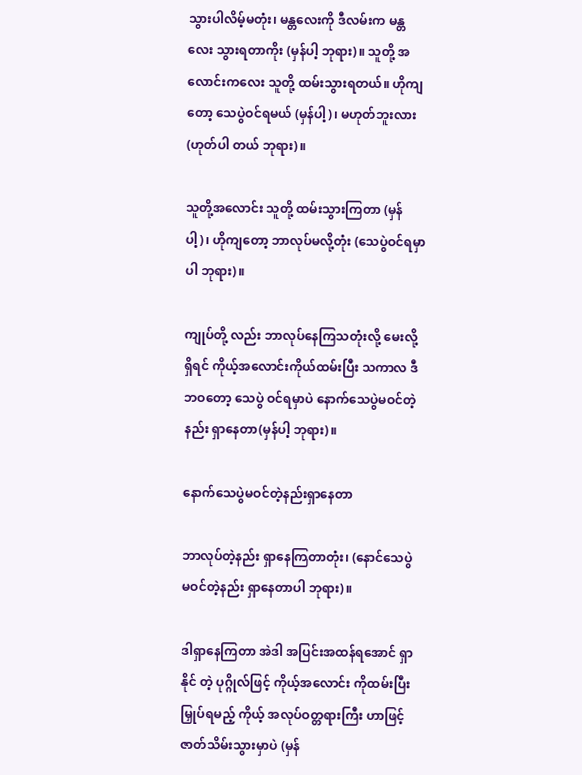သွားပါလိမ့်မတုံး၊ မန္တလေးကို ဒီလမ်းက မန္တလေး သွားရတာကိုး (မှန်ပါ့ ဘုရား)။ သူတို့ အလောင်းကလေး သူတို့ ထမ်းသွားရတယ်။ ဟိုကျတော့ သေပွဲဝင်ရမယ် (မှန်ပါ့)၊ မဟုတ်ဘူးလား (ဟုတ်ပါ တယ် ဘုရား)။

သူတို့အလောင်း သူတို့ ထမ်းသွားကြတာ (မှန်ပါ့)၊ ဟိုကျတော့ ဘာလုပ်မလို့တုံး (သေပွဲဝင်ရမှာပါ ဘုရား)။

ကျုပ်တို့ လည်း ဘာလုပ်နေကြသတုံးလို့ မေးလို့ရှိရင် ကိုယ့်အလောင်းကိုယ်ထမ်းပြီး သကာလ ဒီဘဝတော့ သေပွဲ ဝင်ရမှာပဲ နောက်သေပွဲမဝင်တဲ့နည်း ရှာနေတာ(မှန်ပါ့ ဘုရား)။

နောက်သေပွဲမဝင်တဲ့နည်းရှာနေတာ

ဘာလုပ်တဲ့နည်း ရှာနေကြတာတုံး၊ (နောင်သေပွဲ မဝင်တဲ့နည်း ရှာနေတာပါ ဘုရား)။

ဒါရှာနေကြတာ အဲဒါ အပြင်းအထန်ရအောင် ရှာနိုင် တဲ့ ပုဂ္ဂိုလ်ဖြင့် ကိုယ့်အလောင်း ကိုထမ်းပြီး မြှုပ်ရမည့် ကိုယ့် အလုပ်ဝတ္တရားကြီး ဟာဖြင့် ဇာတ်သိမ်းသွားမှာပဲ (မှန်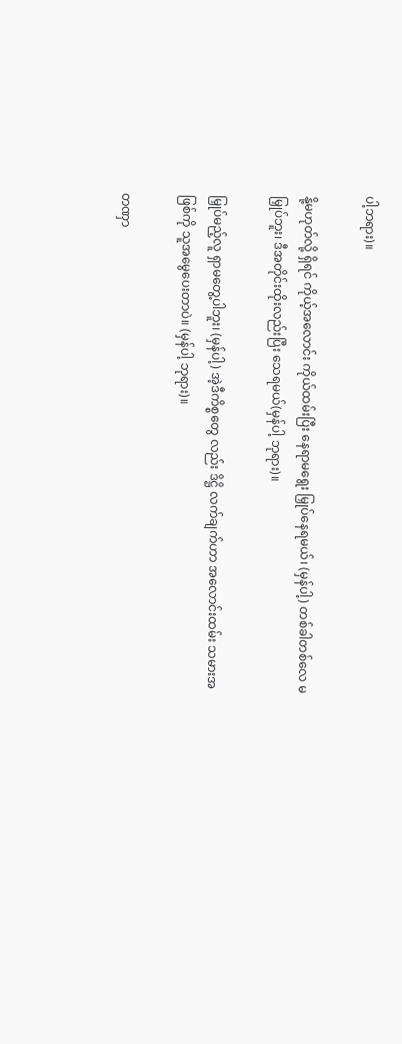ပါ့ဘရား)။

နို့မဟုတ်လို့ ရှိရင် ကိုယ့်အလောင်း ကိုယ်ထမ်းပြီး နေရာမရွေး မြှုပ်နေရမယ်၊ (မှန်ပါ့) တစ်ခါတစ်လေ မမြှုပ်ဘူး၊ ဒီအတိုင်းထိုးလည်းပြီး သေရမယ်(မှန်ပါ့ ဘုရား)။

မြှုပ်မည့်လူ ရှာမတွေ့ပါဘူး၊ (မှန်ပါ့) အဲ့ဒီကိစ္စတွေ လည်း ဒိဋ္ဌိ လက်ချက်ဟာ အလောင်းထမ်း သမားအဖြစ်ကို သူအမွေပေးတာပဲ။ (မှန်ပါ့ ဘုရား)။

တဏှာ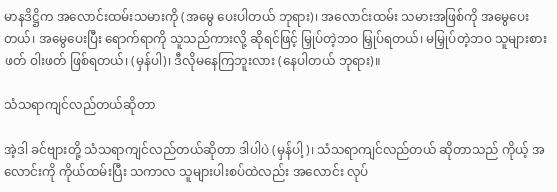မာနဒိဋ္ဌိက အလောင်းထမ်းသမားကို (အမွေ ပေးပါတယ် ဘုရား)၊ အလောင်းထမ်း သမားအဖြစ်ကို အမွေပေး တယ်၊ အမွေပေးပြီး ရောက်ရာကို သူသည်ကားလို့ ဆိုရင်ဖြင့် မြှုပ်တဲ့ဘဝ မြှုပ်ရတယ်၊ မမြှုပ်တဲ့ဘဝ သူများစားဖတ် ဝါးဖတ် ဖြစ်ရတယ်၊ (မှန်ပါ)၊ ဒီလိုမနေကြဘူးလား (နေပါတယ် ဘုရား)။

သံသရာကျင်လည်တယ်ဆိုတာ

အဲ့ဒါ ခင်ဗျားတို့ သံသရာကျင်လည်တယ်ဆိုတာ ဒါပါပဲ (မှန်ပါ့)၊ သံသရာကျင်လည်တယ် ဆိုတာသည် ကိုယ့် အလောင်းကို ကိုယ်ထမ်းပြီး သကာလ သူများပါးစပ်ထဲလည်း အလောင်း လုပ်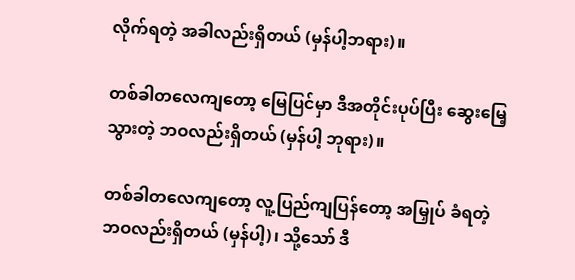လိုက်ရတဲ့ အခါလည်းရှိတယ် (မှန်ပါ့ဘရား)။

တစ်ခါတလေကျတော့ မြေပြင်မှာ ဒီအတိုင်းပုပ်ပြီး ဆွေးမြေ့သွားတဲ့ ဘဝလည်းရှိတယ် (မှန်ပါ့ ဘုရား)။

တစ်ခါတလေကျတော့ လူ့ပြည်ကျပြန်တော့ အမြှုပ် ခံရတဲ့ဘဝလည်းရှိတယ် (မှန်ပါ့)၊ သို့သော် ဒီ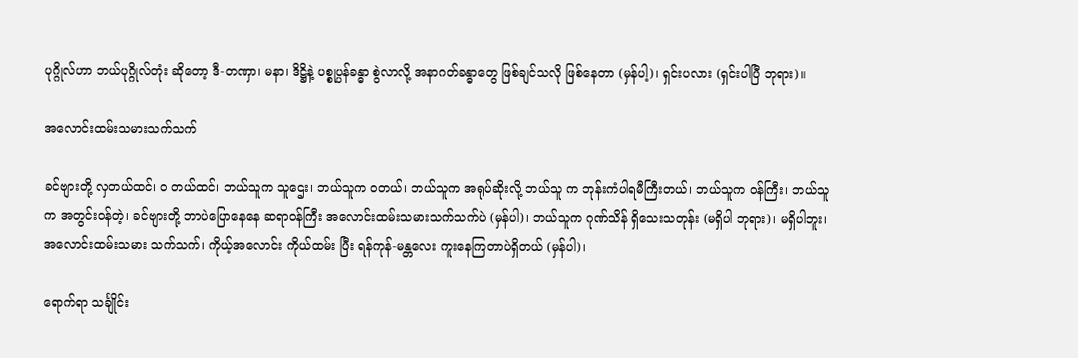ပုဂ္ဂိုလ်ဟာ ဘယ်ပုဂ္ဂိုလ်တုံး ဆိုတော့ ဒီ-တဏှာ၊ မနာ၊ ဒိဋ္ဌိနဲ့ ပစ္စုပ္ပန်ခန္ဓာ စွဲလာလို့ အနာဂတ်ခန္ဓာတွေ ဖြစ်ချင်သလို ဖြစ်နေတာ (မှန်ပါ့)၊ ရှင်းပလား (ရှင်းပါပြီ ဘုရား)။

အလောင်းထမ်းသမားသက်သက်

ခင်ဗျားတို့ လှတယ်ထင်၊ ဝ တယ်ထင်၊ ဘယ်သူက သူဌေး၊ ဘယ်သူက ဝတယ်၊ ဘယ်သူက အရုပ်ဆိုးလို့ ဘယ်သူ က ဘုန်းကံပါရမီကြီးတယ်၊ ဘယ်သူက ဝန်ကြီး၊ ဘယ်သူက အတွင်းဝန်တဲ့၊ ခင်ဗျားတို့ ဘာပဲပြောနေနေ ဆရာဝန်ကြီး အလောင်းထမ်းသမားသက်သက်ပဲ (မှန်ပါ)၊ ဘယ်သူက ဂုဏ်သိန် ရှိသေးသတုန်း (မရှိပါ ဘုရား)၊ မရှိပါဘူး၊ အလောင်းထမ်းသမား သက်သက်၊ ကိုယ့်အလောင်း ကိုယ်ထမ်း ပြီး ရန်ကုန်-မန္တလေး ကူးနေကြတာပဲရှိတယ် (မှန်ပါ)၊

ရောက်ရာ သင်္ချိုင်း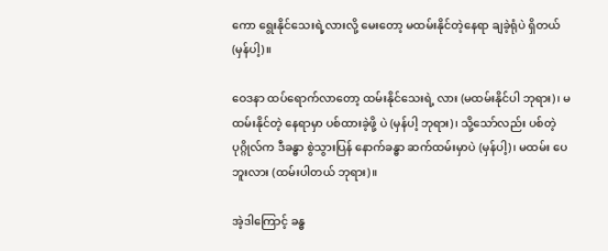ကော ရွေးနိုင်သေးရဲ့လားလို့ မေးတော့ မထမ်းနိုင်တဲ့နေရာ ချခဲ့ရုံပဲ ရှိတယ် (မှန်ပါ့)။

ဝေဒနာ ထပ်ရောက်လာတော့ ထမ်းနိုင်သေးရဲ့ လား (မထမ်းနိုင်ပါ ဘုရား)၊ မထမ်းနိုင်တဲ့ နေရာမှာ ပစ်ထားခဲ့ဖို့ ပဲ (မှန်ပါ့ ဘုရား)၊ သို့သော်လည်း ပစ်တဲ့ပုဂ္ဂိုလ်က ဒီခန္ဓာ စွဲသွားပြန် နောက်ခန္ဓာ ဆက်ထမ်းမှာပဲ (မှန်ပါ့)၊ မထမ်း ပေဘူးလား (ထမ်းပါတယ် ဘုရား)။

အဲ့ဒါကြောင့် ခန္ဓ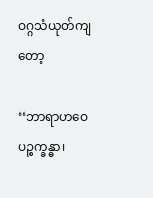ဝဂ္ဂသံယုတ်ကျတော့

‘‘ဘာရာဟဝေ ပဉ္စက္ခန္ဓာ၊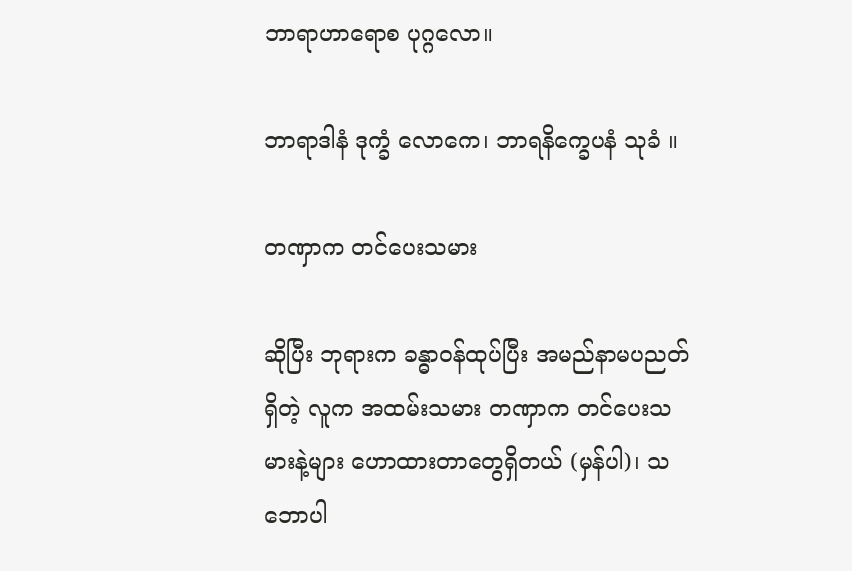ဘာရာဟာရောစ ပုဂ္ဂလော။

ဘာရာဒါနံ ဒုက္ခံ လောကေ၊ ဘာရနိက္ခေပနံ သုခံ ။

တဏှာက တင်ပေးသမား

ဆိုပြီး ဘုရားက ခန္ဓာဝန်ထုပ်ပြီး အမည်နာမပညတ် ရှိတဲ့ လူက အထမ်းသမား တဏှာက တင်ပေးသမားနဲ့များ ဟောထားတာတွေရှိတယ် (မှန်ပါ)၊ သဘောပါ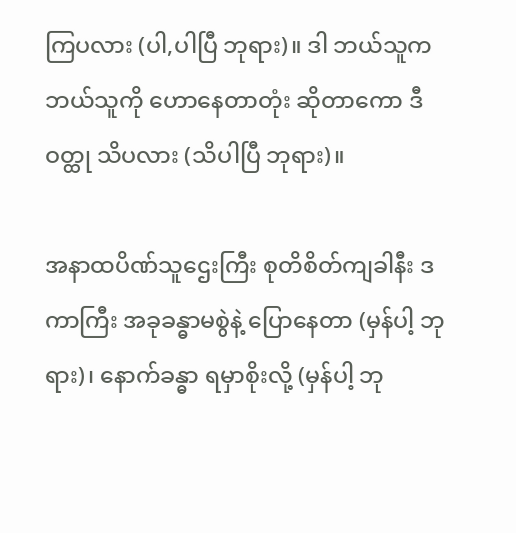ကြပလား (ပါ,ပါပြီ ဘုရား)။ ဒါ ဘယ်သူက ဘယ်သူကို ဟောနေတာတုံး ဆိုတာကော ဒီဝတ္ထု သိပလား (သိပါပြီ ဘုရား)။

အနာထပိဏ်သူဌေးကြီး စုတိစိတ်ကျခါနီး ဒကာကြီး အခုခန္ဓာမစွဲနဲ့ ပြောနေတာ (မှန်ပါ့ ဘုရား)၊ နောက်ခန္ဓာ ရမှာစိုးလို့ (မှန်ပါ့ ဘု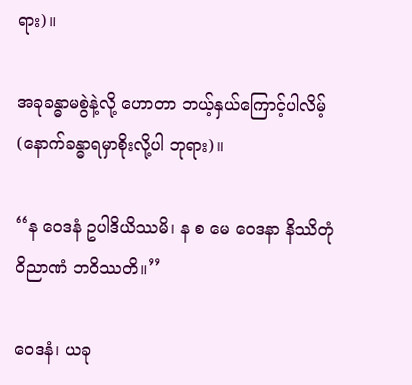ရား)။

အခုခန္ဓာမစွဲနဲ့လို့ ဟောတာ ဘယ့်နှယ်ကြောင့်ပါလိမ့် (နောက်ခန္ဓာရမှာစိုးလို့ပါ ဘုရား)။

‘‘န ဝေဒနံ ဥပါဒိယိဿမိ၊ န စ မေ ဝေဒနာ နိဿိတုံ ဝိညာဏံ ဘဝိဿတိ။’’

ဝေဒနံ၊ ယခု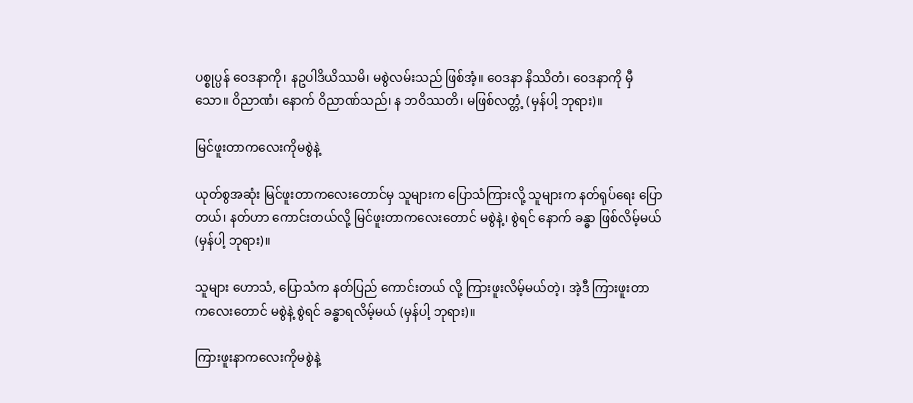ပစ္စုပ္ပန် ဝေဒနာကို၊ နဥပါဒိယိဿမိ၊ မစွဲလမ်းသည် ဖြစ်အံ့။ ဝေဒနာ နိဿိတံ၊ ဝေဒနာကို မှီသော။ ဝိညာဏံ၊ နောက် ဝိညာဏ်သည်၊ န ဘဝိဿတိ၊ မဖြစ်လတ္တံ့ (မှန်ပါ့ ဘုရား)။

မြင်ဖူးတာကလေးကိုမစွဲနဲ့

ယုတ်စွအဆုံး မြင်ဖူးတာကလေးတောင်မှ သူများက ပြောသံကြားလို့ သူများက နတ်ရုပ်ရေး ပြောတယ်၊ နတ်ဟာ ကောင်းတယ်လို့ မြင်ဖူးတာကလေးတောင် မစွဲနဲ့၊ စွဲရင် နောက် ခန္ဓာ ဖြစ်လိမ့်မယ် (မှန်ပါ့ ဘုရား)။

သူများ ဟောသံ, ပြောသံက နတ်ပြည် ကောင်းတယ် လို့ ကြားဖူးလိမ့်မယ်တဲ့၊ အဲ့ဒီ ကြားဖူးတာ ကလေးတောင် မစွဲနဲ့ စွဲရင် ခန္ဓာရလိမ့်မယ် (မှန်ပါ့ ဘုရား)။

ကြားဖူးနာကလေးကိုမစွဲနဲ့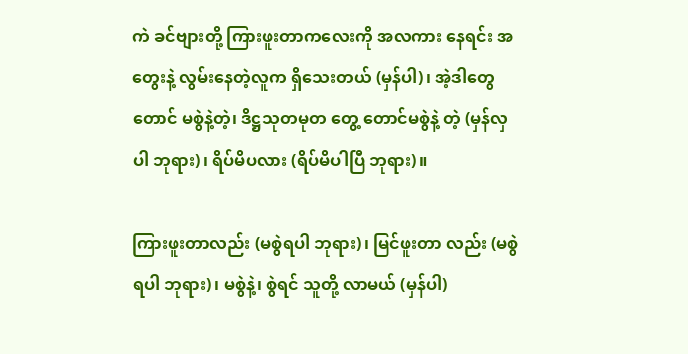ကဲ ခင်ဗျားတို့ ကြားဖူးတာကလေးကို အလကား နေရင်း အတွေးနဲ့ လွမ်းနေတဲ့လူက ရှိသေးတယ် (မှန်ပါ)၊ အဲ့ဒါတွေတောင် မစွဲနဲ့တဲ့၊ ဒိဋ္ဌသုတမုတ တွေ့ တောင်မစွဲနဲ့ တဲ့ (မှန်လှပါ ဘုရား)၊ ရိပ်မိပလား (ရိပ်မိပါပြီ ဘုရား)။

ကြားဖူးတာလည်း (မစွဲရပါ ဘုရား)၊ မြင်ဖူးတာ လည်း (မစွဲရပါ ဘုရား)၊ မစွဲနဲ့၊ စွဲရင် သူတို့ လာမယ် (မှန်ပါ)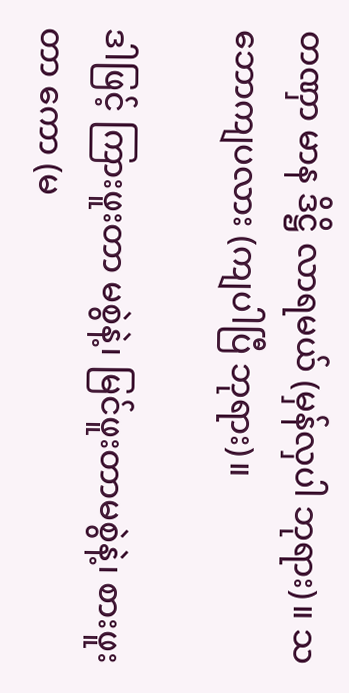တဏှာ မာန ဒိဋ္ဌိ လာရမယ် (မှန်လှပါ ဘုရား)။ သဘောကျပလား (ကျပါပြီ ဘုရား)။

ဒါဖြင့် ကြားဖူးတာ မစွဲနဲ့၊ မြင်ဖူးတာမစွဲနဲ့၊ စားဖူးတာ ကော (မ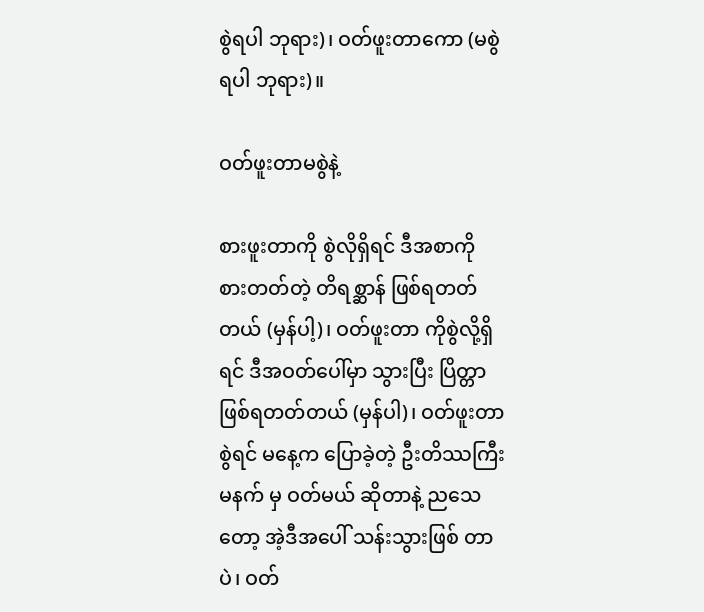စွဲရပါ ဘုရား)၊ ဝတ်ဖူးတာကော (မစွဲရပါ ဘုရား)။

ဝတ်ဖူးတာမစွဲနဲ့

စားဖူးတာကို စွဲလိုရှိရင် ဒီအစာကို စားတတ်တဲ့ တိရစ္ဆာန် ဖြစ်ရတတ်တယ် (မှန်ပါ့)၊ ဝတ်ဖူးတာ ကိုစွဲလို့ရှိ ရင် ဒီအဝတ်ပေါ်မှာ သွားပြီး ပြိတ္တာဖြစ်ရတတ်တယ် (မှန်ပါ)၊ ဝတ်ဖူးတာစွဲရင် မနေ့က ပြောခဲ့တဲ့ ဦးတိဿကြီး မနက် မှ ဝတ်မယ် ဆိုတာနဲ့ ညသေတော့ အဲ့ဒီအပေါ် သန်းသွားဖြစ် တာပဲ၊ ဝတ်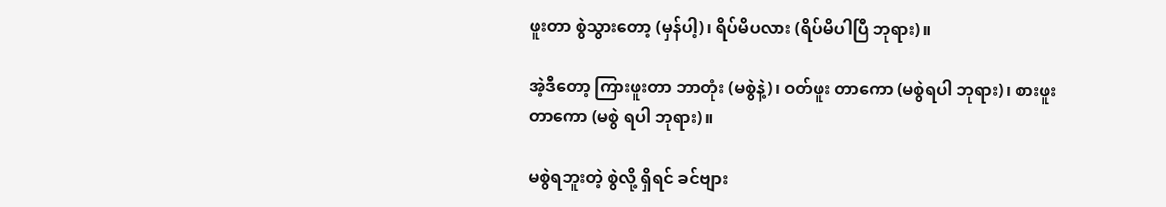ဖူးတာ စွဲသွားတော့ (မှန်ပါ့)၊ ရိပ်မိပလား (ရိပ်မိပါပြီ ဘုရား)။

အဲ့ဒီတော့ ကြားဖူးတာ ဘာတုံး (မစွဲနဲ့)၊ ဝတ်ဖူး တာကော (မစွဲရပါ ဘုရား)၊ စားဖူးတာကော (မစွဲ ရပါ ဘုရား)။

မစွဲရဘူးတဲ့ စွဲလို့ ရှိရင် ခင်ဗျား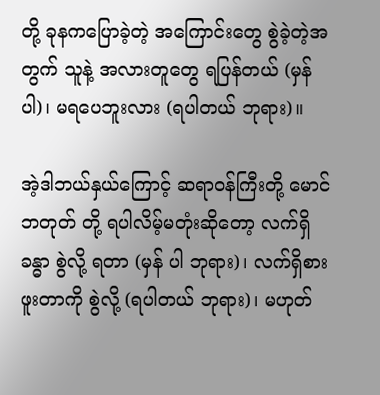တို့ ခုနကပြောခဲ့တဲ့ အကြောင်းတွေ စွဲခဲ့တဲ့အတွက် သူနဲ့ အလားတူတွေ ရပြန်တယ် (မှန်ပါ)၊ မရပေဘူးလား (ရပါတယ် ဘုရား)။

အဲ့ဒါဘယ်နှယ်ကြောင့် ဆရာဝန်ကြီးတို့ မောင်ဘတုတ် တို့ ရပါလိမ့်မတုံးဆိုတော့ လက်ရှိခန္ဓာ စွဲလို့ ရတာ (မှန် ပါ ဘုရား)၊ လက်ရှိစားဖူးတာကို စွဲလို့ (ရပါတယ် ဘုရား)၊ မဟုတ်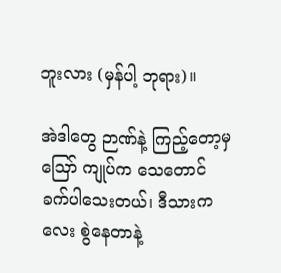ဘူးလား (မှန်ပါ့ ဘုရား)။

အဲဒါတွေ ဉာဏ်နဲ့ ကြည့်တော့မှ ဪ ကျုပ်က သေတောင် ခက်ပါသေးတယ်၊ ဒီသားကလေး စွဲနေတာနဲ့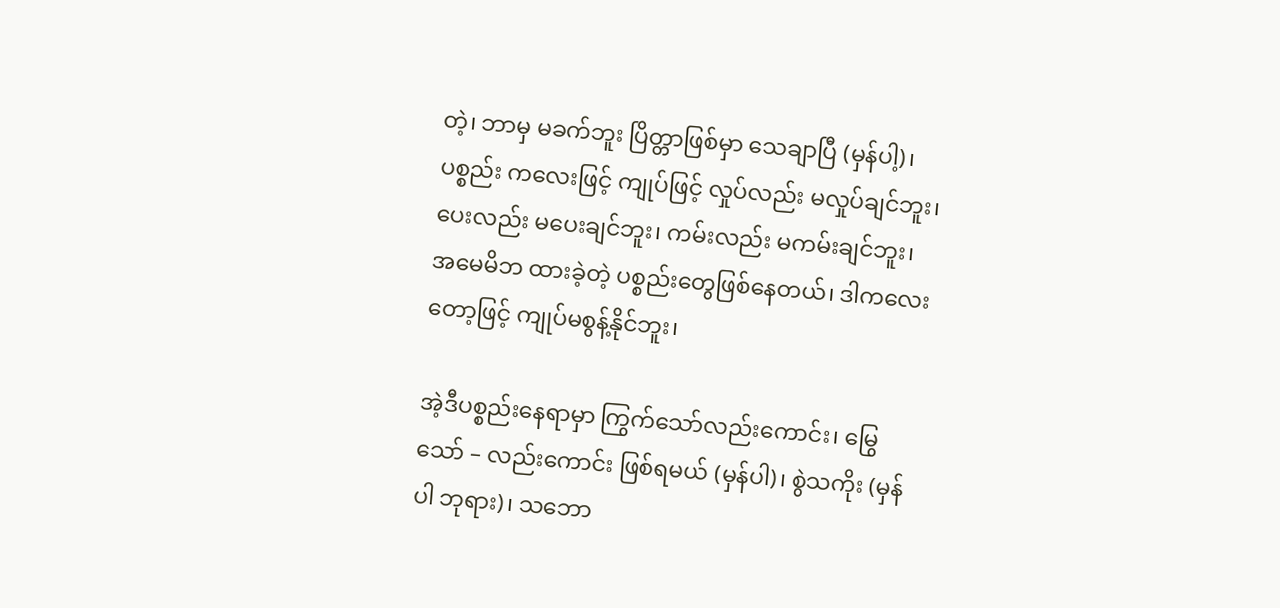တဲ့၊ ဘာမှ မခက်ဘူး ပြိတ္တာဖြစ်မှာ သေချာပြီ (မှန်ပါ့)၊ ပစ္စည်း ကလေးဖြင့် ကျုပ်ဖြင့် လှုပ်လည်း မလှုပ်ချင်ဘူး၊ ပေးလည်း မပေးချင်ဘူး၊ ကမ်းလည်း မကမ်းချင်ဘူး၊ အမေမိဘ ထားခဲ့တဲ့ ပစ္စည်းတွေဖြစ်နေတယ်၊ ဒါကလေးတော့ဖြင့် ကျုပ်မစွန့်နိုင်ဘူး၊

အဲ့ဒီပစ္စည်းနေရာမှာ ကြွက်သော်လည်းကောင်း၊ မြွေသော် – လည်းကောင်း ဖြစ်ရမယ် (မှန်ပါ)၊ စွဲသကိုး (မှန်ပါ ဘုရား)၊ သဘော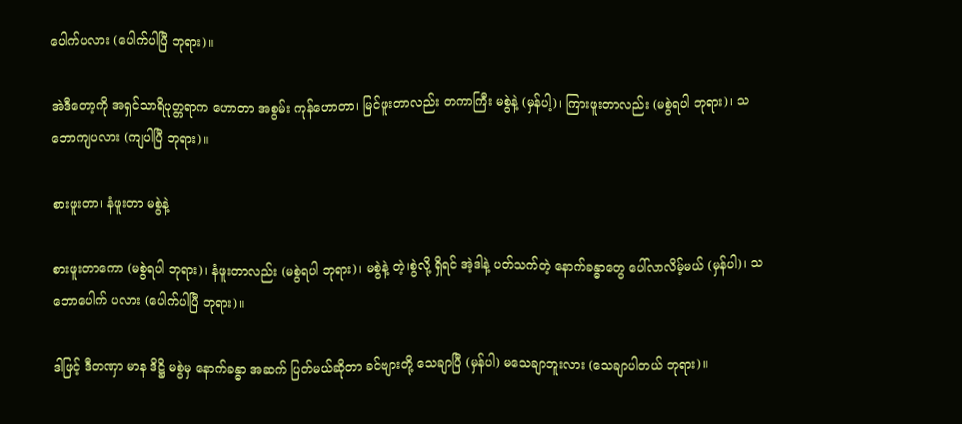ပေါက်ပလား (ပေါက်ပါပြီ ဘုရား)။

အဲဒီတော့ကို အရှင်သာရိပုတ္တရာက ဟောတာ အစွမ်း ကုန်ဟောတာ၊ မြင်ဖူးတာလည်း တကာကြီး မစွဲနဲ့ (မှန်ပါ့)၊ ကြားဖူးတာလည်း (မစွဲရပါ ဘုရား)၊ သဘောကျပလား (ကျပါပြီ ဘုရား)။

စားဖူးတာ၊ နံဖူးတာ မစွဲနဲ့

စားဖူးတာကော (မစွဲရပါ ဘုရား)၊ နံဖူးတာလည်း (မစွဲရပါ ဘုရား)၊ မစွဲနဲ့ တဲ့၊စွဲလို့ ရှိရင် အဲ့ဒါနဲ့ ပတ်သက်တဲ့ နောက်ခန္ဓာတွေ ပေါ်လာလိမ့်မယ် (မှန်ပါ)၊ သဘောပေါက် ပလား (ပေါက်ပါပြီ ဘုရား)။

ဒါဖြင့် ဒီတဏှာ မာန ဒိဋ္ဌိ မစွဲမှ နောက်ခန္ဓာ အဆက် ပြတ်မယ်ဆိုတာ ခင်ဗျားတို့ သေချာပြီ (မှန်ပါ) မသေချာဘူးလား (သေချာပါတယ် ဘုရား)။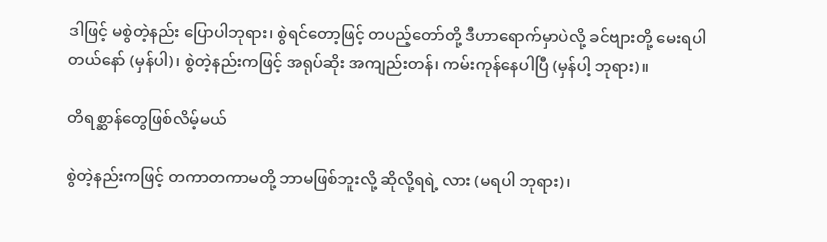ဒါဖြင့် မစွဲတဲ့နည်း ပြောပါဘုရား၊ စွဲရင်တော့ဖြင့် တပည့်တော်တို့ ဒီဟာရောက်မှာပဲလို့ ခင်ဗျားတို့ မေးရပါ တယ်နော် (မှန်ပါ)၊ စွဲတဲ့နည်းကဖြင့် အရုပ်ဆိုး အကျည်းတန်၊ ကမ်းကုန်နေပါပြီ (မှန်ပါ့ ဘုရား)။

တိရစ္ဆာန်တွေဖြစ်လိမ့်မယ်

စွဲတဲ့နည်းကဖြင့် တကာတကာမတို့ ဘာမဖြစ်ဘူးလို့ ဆိုလို့ရရဲ့ လား (မရပါ ဘုရား)၊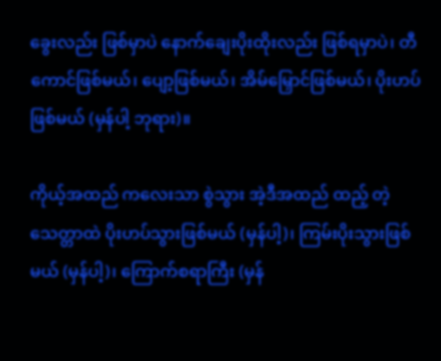ခွေးလည်း ဖြစ်မှာပဲ နောက်ချေးပိုးထိုးလည်း ဖြစ်ရမှာပဲ၊ တီကောင်ဖြစ်မယ်၊ ပျော့ဖြစ်မယ်၊ အိမ်မြှောင်ဖြစ်မယ်၊ ပိုးဟပ်ဖြစ်မယ် (မှန်ပါ့ ဘုရား)။

ကိုယ့်အထည် ကလေးသာ စွဲသွား အဲ့ဒီအထည် ထည့် တဲ့ သေတ္တာထဲ ပိုးဟပ်သွားဖြစ်မယ် (မှန်ပါ့)၊ ကြမ်းပိုးသွားဖြစ် မယ် (မှန်ပါ့)၊ ကြောက်စရာကြီး (မှန်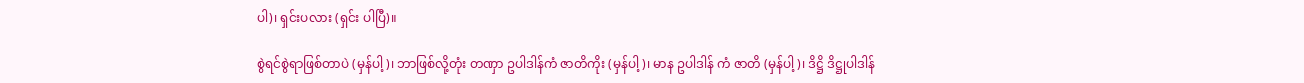ပါ)၊ ရှင်းပလား (ရှင်း ပါပြီ)။

စွဲရင်စွဲရာဖြစ်တာပဲ (မှန်ပါ့)၊ ဘာဖြစ်လို့တုံး တဏှာ ဥပါဒါန်ကံ ဇာတိကိုး (မှန်ပါ့)၊ မာန ဥပါဒါန် ကံ ဇာတိ (မှန်ပါ့)၊ ဒိဋ္ဌိ ဒိဋ္ဌုပါဒါန်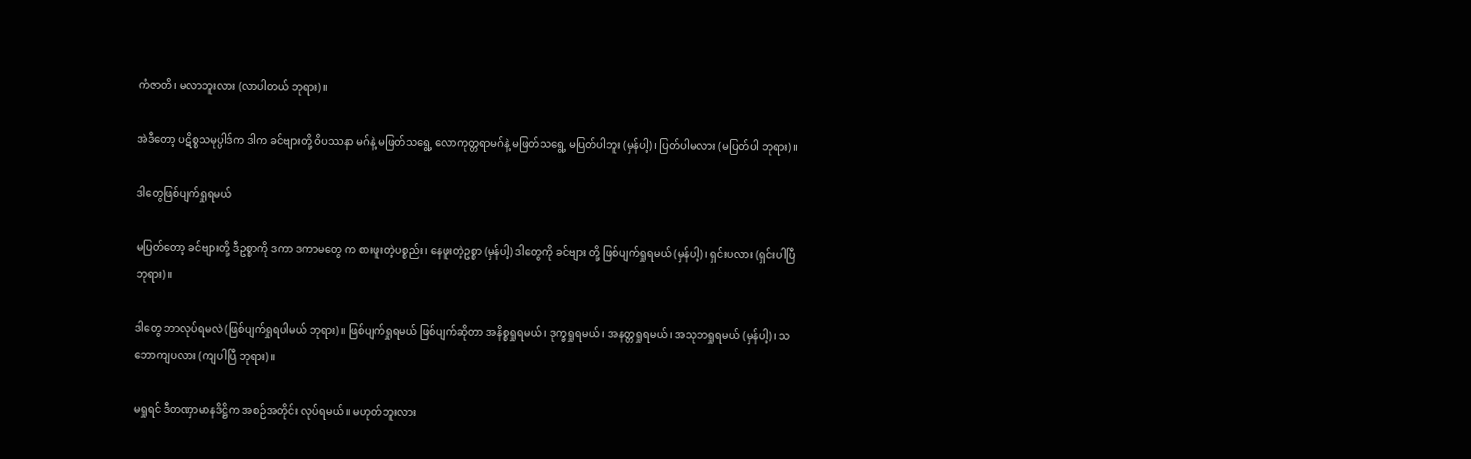ကံဇာတိ၊ မလာဘူးလား (လာပါတယ် ဘုရား)။

အဲဒီတော့ ပဋိစ္စသမုပ္ပါဒ်က ဒါက ခင်ဗျားတို့ ဝိပဿနာ မဂ်နဲ့ မဖြတ်သရွေ့ လောကုတ္တရာမဂ်နဲ့ မဖြတ်သရွေ့ မပြတ်ပါဘူး (မှန်ပါ့)၊ ပြတ်ပါမလား (မပြတ်ပါ ဘုရား)။

ဒါတွေဖြစ်ပျက်ရှုရမယ်

မပြတ်တော့ ခင်ဗျားတို့ ဒီဥစ္စာကို ဒကာ ဒကာမတွေ က စားဖူးတဲ့ပစ္စည်း၊ နေဖူးတဲ့ဥစ္စာ (မှန်ပါ့) ဒါတွေကို ခင်ဗျား တို့ ဖြစ်ပျက်ရှုရမယ် (မှန်ပါ့)၊ ရှင်းပလား (ရှင်းပါပြီ ဘုရား)။

ဒါတွေ ဘာလုပ်ရမလဲ (ဖြစ်ပျက်ရှုရပါမယ် ဘုရား)။ ဖြစ်ပျက်ရှုရမယ် ဖြစ်ပျက်ဆိုတာ အနိစ္စရှုရမယ်၊ ဒုက္ခရှုရမယ်၊ အနတ္တရှုရမယ်၊ အသုဘရှုရမယ် (မှန်ပါ့)၊ သဘောကျပလား (ကျပါပြီ ဘုရား)။

မရှုရင် ဒီတဏှာမာနဒိဋ္ဌိက အစဉ်အတိုင်း လုပ်ရမယ်။ မဟုတ်ဘူးလား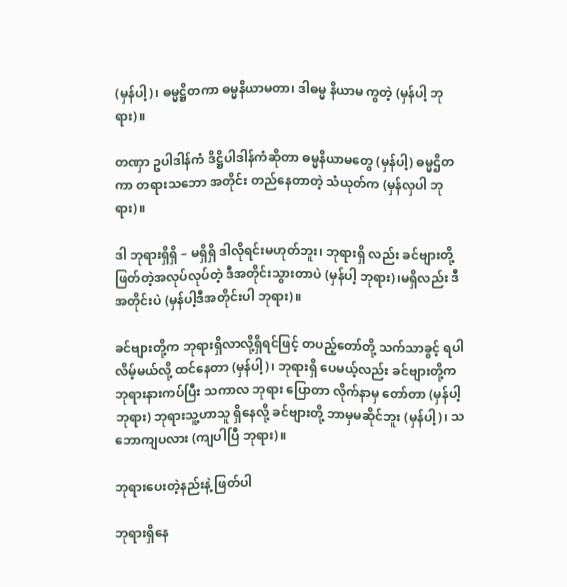(မှန်ပါ့)၊ ဓမ္မဋ္ဌိတကာ ဓမ္မနိယာမတာ၊ ဒါဓမ္မ နိယာမ ကွတဲ့ (မှန်ပါ့ ဘုရား)။

တဏှာ ဥပါဒါန်ကံ ဒိဋ္ဌိပါဒါန်ကံဆိုတာ ဓမ္မနိယာမတွေ (မှန်ပါ့) ဓမ္မဌိတကာ တရားသဘော အတိုင်း တည်နေတာတဲ့ သံယုတ်က (မှန်လှပါ ဘုရား)။

ဒါ ဘုရားရှိရှိ – မရှိရှိ ဒါလိုရင်းမဟုတ်ဘူး၊ ဘုရားရှိ လည်း ခင်ဗျားတို့ ဖြတ်တဲ့အလုပ်လုပ်တဲ့ ဒီအတိုင်းသွားတာပဲ (မှန်ပါ့ ဘုရား)၊မရှိလည်း ဒီအတိုင်းပဲ (မှန်ပါ့ဒီအတိုင်းပါ ဘုရား)။

ခင်ဗျားတို့က ဘုရားရှိလာလို့ရှိရင်ဖြင့် တပည့်တော်တို့ သက်သာခွင့် ရပါလိမ့်မယ်လို့ ထင်နေတာ (မှန်ပါ့)၊ ဘုရားရှိ ပေမယ့်လည်း ခင်ဗျားတို့က ဘုရားနားကပ်ပြီး သကာလ ဘုရား ပြောတာ လိုက်နာမှ တော်တာ (မှန်ပါ့ ဘုရား) ဘုရားသူ့ဟာသူ ရှိနေလို့ ခင်ဗျားတို့ ဘာမှမဆိုင်ဘူး (မှန်ပါ့)၊ သဘောကျပလား (ကျပါပြီ ဘုရား)။

ဘုရားပေးတဲ့နည်းနဲ့ ဖြတ်ပါ

ဘုရားရှိနေ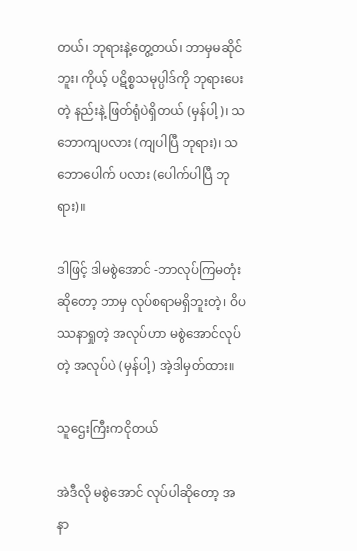တယ်၊ ဘုရားနဲ့တွေ့တယ်၊ ဘာမှမဆိုင်ဘူး၊ ကိုယ့် ပဋိစ္စသမုပ္ပါဒ်ကို ဘုရားပေးတဲ့ နည်းနဲ့ ဖြတ်ရုံပဲရှိတယ် (မှန်ပါ့)၊ သဘောကျပလား (ကျပါပြီ ဘုရား)၊ သဘောပေါက် ပလား (ပေါက်ပါပြီ ဘုရား)။

ဒါဖြင့် ဒါမစွဲအောင် -ဘာလုပ်ကြမတုံးဆိုတော့ ဘာမှ လုပ်စရာမရှိဘူးတဲ့၊ ဝိပဿနာရှုတဲ့ အလုပ်ဟာ မစွဲအောင်လုပ် တဲ့ အလုပ်ပဲ (မှန်ပါ့) အဲ့ဒါမှတ်ထား။

သူဌေးကြီးကငိုတယ်

အဲဒီလို မစွဲအောင် လုပ်ပါဆိုတော့ အနာ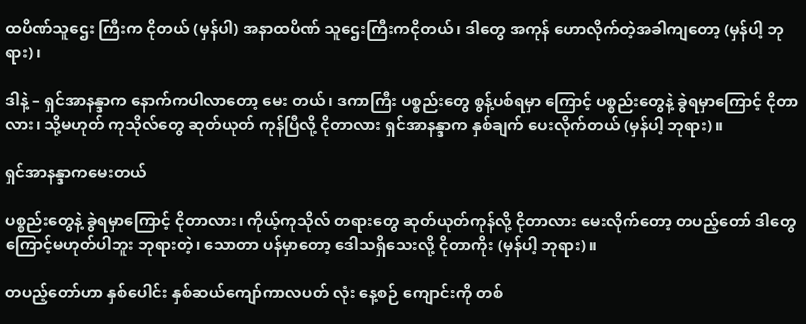ထပိဏ်သူဌေး ကြီးက ငိုတယ် (မှန်ပါ) အနာထပိဏ် သူဌေးကြီးကငိုတယ်၊ ဒါတွေ အကုန် ဟောလိုက်တဲ့အခါကျတော့ (မှန်ပါ့ ဘုရား)၊

ဒါနဲ့ – ရှင်အာနန္ဒာက နောက်ကပါလာတော့ မေး တယ်၊ ဒကာကြီး ပစ္စည်းတွေ စွန့်ပစ်ရမှာ ကြောင့် ပစ္စည်းတွေနဲ့ ခွဲရမှာကြောင့် ငိုတာလား၊ သို့မဟုတ် ကုသိုလ်တွေ ဆုတ်ယုတ် ကုန်ပြီလို့ ငိုတာလား ရှင်အာနန္ဒာက နှစ်ချက် ပေးလိုက်တယ် (မှန်ပါ့ ဘုရား)။

ရှင်အာနန္ဒာကမေးတယ်

ပစ္စည်းတွေနဲ့ ခွဲရမှာကြောင့် ငိုတာလား၊ ကိုယ့်ကုသိုလ် တရားတွေ ဆုတ်ယုတ်ကုန်လို့ ငိုတာလား မေးလိုက်တော့ တပည့်တော် ဒါတွေကြောင့်မဟုတ်ပါဘူး ဘုရားတဲ့၊ သောတာ ပန်မှာတော့ ဒေါသရှိသေးလို့ ငိုတာကိုး (မှန်ပါ့ ဘုရား)။

တပည့်တော်ဟာ နှစ်ပေါင်း နှစ်ဆယ်ကျော်ကာလပတ် လုံး နေ့စဉ် ကျောင်းကို တစ်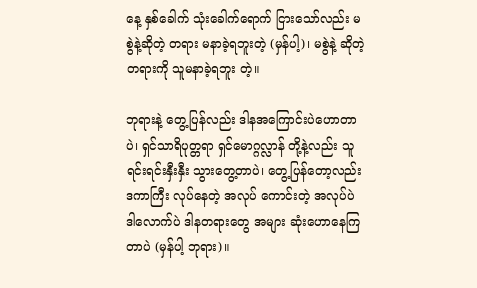နေ့ နှစ်ခေါက် သုံးခေါက်ရောက် ငြားသော်လည်း မစွဲနဲ့ဆိုတဲ့ တရား မနာခဲ့ရဘူးတဲ့ (မှန်ပါ့)၊ မစွဲနဲ့ ဆိုတဲ့ တရားကို သူမနာခဲ့ရဘူး တဲ့။

ဘုရားနဲ့ တွေ့ပြန်လည်း ဒါနအကြောင်းပဲဟောတာပဲ၊ ရှင်သာရိပုတ္တရာ ရှင်မောဂ္ဂလ္လာန် တို့နဲ့လည်း သူရင်းရင်းနှီးနှီး သွားတွေ့တာပဲ၊ တွေ့ပြန်တော့လည်း ဒကာကြီး လုပ်နေတဲ့ အလုပ် ကောင်းတဲ့ အလုပ်ပဲ ဒါလောက်ပဲ ဒါနတရားတွေ အများ ဆုံးဟောနေကြတာပဲ (မှန်ပါ့ ဘုရား)။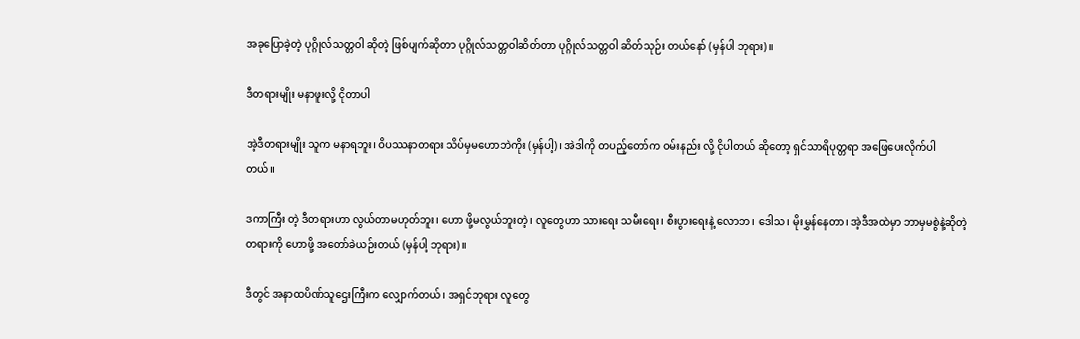အခုပြောခဲ့တဲ့ ပုဂ္ဂိုလ်သတ္တဝါ ဆိုတဲ့ ဖြစ်ပျက်ဆိုတာ ပုဂ္ဂိုလ်သတ္တဝါဆိတ်တာ ပုဂ္ဂိုလ်သတ္တဝါ ဆိတ်သုဉ်း တယ်နော် (မှန်ပါ ဘုရား)။

ဒီတရားမျိုး မနာဖူးလို့ ငိုတာပါ

အဲ့ဒီတရားမျိုး သူက မနာရဘူး၊ ဝိပဿနာတရား သိပ်မှမဟောဘဲကိုး (မှန်ပါ့)၊ အဲဒါကို တပည့်တော်က ဝမ်းနည်း လို့ ငိုပါတယ် ဆိုတော့ ရှင်သာရိပုတ္တရာ အဖြေပေးလိုက်ပါ တယ်။

ဒကာကြီး တဲ့ ဒီတရားဟာ လွယ်တာမဟုတ်ဘူး၊ ဟော ဖို့မလွယ်ဘူးတဲ့၊ လူတွေဟာ သားရေး သမီးရေး၊ စီးပွားရေးနဲ့ လောဘ၊ ဒေါသ၊ မိုးမွှန်နေတာ၊ အဲ့ဒီအထဲမှာ ဘာမှမစွဲနဲ့ဆိုတဲ့ တရားကို ဟောဖို့ အတော်ခဲယဉ်းတယ် (မှန်ပါ့ ဘုရား)။

ဒီတွင် အနာထပိဏ်သူဌေးကြီးက လျှောက်တယ်၊ အရှင်ဘုရား လူတွေ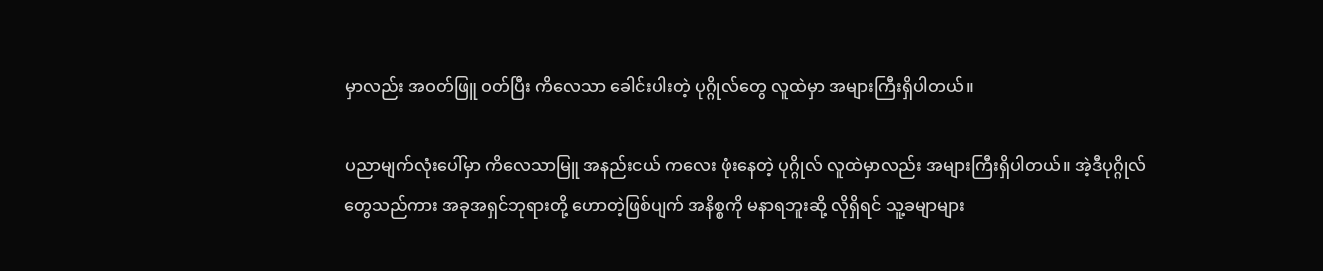မှာလည်း အဝတ်ဖြူ ဝတ်ပြီး ကိလေသာ ခေါင်းပါးတဲ့ ပုဂ္ဂိုလ်တွေ လူထဲမှာ အများကြီးရှိပါတယ်။

ပညာမျက်လုံးပေါ်မှာ ကိလေသာမြူ အနည်းငယ် ကလေး ဖုံးနေတဲ့ ပုဂ္ဂိုလ် လူထဲမှာလည်း အများကြီးရှိပါတယ်။ အဲ့ဒီပုဂ္ဂိုလ်တွေသည်ကား အခုအရှင်ဘုရားတို့ ဟောတဲ့ဖြစ်ပျက် အနိစ္စကို မနာရဘူးဆို့ လိုရှိရင် သူ့ခမျာများ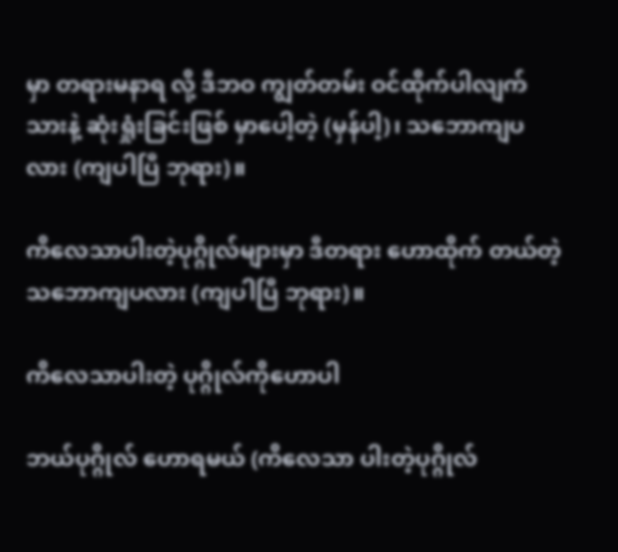မှာ တရားမနာရ လို့ ဒီဘဝ ကျွတ်တမ်း ဝင်ထိုက်ပါလျက်သားနဲ့ ဆုံးရှုံးခြင်းဖြစ် မှာပေါ့တဲ့ (မှန်ပါ့)၊ သဘောကျပလား (ကျပါပြီ ဘုရား)။

ကိလေသာပါးတဲ့ပုဂ္ဂိုလ်များမှာ ဒီတရား ဟောထိုက် တယ်တဲ့ သဘောကျပလား (ကျပါပြီ ဘုရား)။

ကိလေသာပါးတဲ့ ပုဂ္ဂိုလ်ကိုဟောပါ

ဘယ်ပုဂ္ဂိုလ် ဟောရမယ် (ကိလေသာ ပါးတဲ့ပုဂ္ဂိုလ်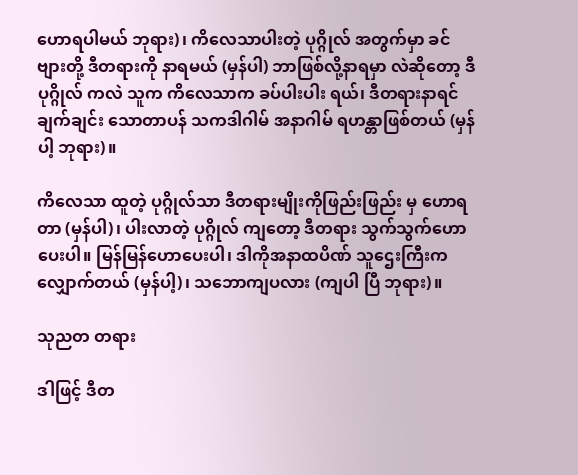ဟောရပါမယ် ဘုရား)၊ ကိလေသာပါးတဲ့ ပုဂ္ဂိုလ် အတွက်မှာ ခင်ဗျားတို့ ဒီတရားကို နာရမယ် (မှန်ပါ) ဘာဖြစ်လို့နာရမှာ လဲဆိုတော့ ဒီပုဂ္ဂိုလ် ကလဲ သူက ကိလေသာက ခပ်ပါးပါး ရယ်၊ ဒီတရားနာရင် ချက်ချင်း သောတာပန် သကဒါဂါမ် အနာဂါမ် ရဟန္တာဖြစ်တယ် (မှန်ပါ့ ဘုရား)။

ကိလေသာ ထူတဲ့ ပုဂ္ဂိုလ်သာ ဒီတရားမျိုးကိုဖြည်းဖြည်း မှ ဟောရတာ (မှန်ပါ)၊ ပါးလာတဲ့ ပုဂ္ဂိုလ် ကျတော့ ဒီတရား သွက်သွက်ဟောပေးပါ။ မြန်မြန်ဟောပေးပါ၊ ဒါကိုအနာထပိဏ် သူဌေးကြီးက လျှောက်တယ် (မှန်ပါ့)၊ သဘောကျပလား (ကျပါ ပြီ ဘုရား)။

သုညတ တရား

ဒါဖြင့် ဒီတ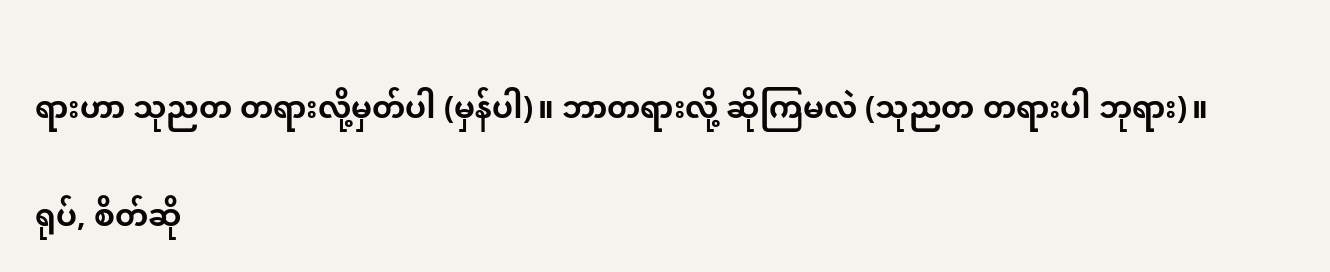ရားဟာ သုညတ တရားလို့မှတ်ပါ (မှန်ပါ)။ ဘာတရားလို့ ဆိုကြမလဲ (သုညတ တရားပါ ဘုရား)။

ရုပ်, စိတ်ဆို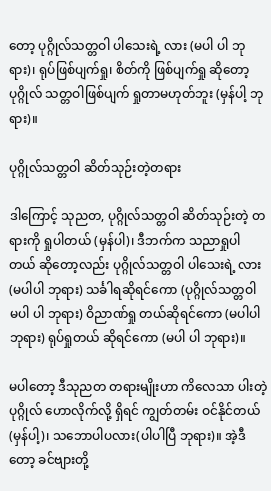တော့ ပုဂ္ဂိုလ်သတ္တဝါ ပါသေးရဲ့ လား (မပါ ပါ ဘုရား)၊ ရုပ်ဖြစ်ပျက်ရှု၊ စိတ်ကို ဖြစ်ပျက်ရှု ဆိုတော့ ပုဂ္ဂိုလ် သတ္တဝါဖြစ်ပျက် ရှုတာမဟုတ်ဘူး (မှန်ပါ့ ဘုရား)။

ပုဂ္ဂိုလ်သတ္တဝါ ဆိတ်သုဉ်းတဲ့တရား

ဒါကြောင့် သုညတ, ပုဂ္ဂိုလ်သတ္တဝါ ဆိတ်သုဉ်းတဲ့ တရားကို ရှုပါတယ် (မှန်ပါ)၊ ဒီဘက်က သညာရှုပါတယ် ဆိုတော့လည်း ပုဂ္ဂိုလ်သတ္တဝါ ပါသေးရဲ့ လား (မပါပါ ဘုရား) သင်္ခါရဆိုရင်ကော (ပုဂ္ဂိုလ်သတ္တဝါ မပါ ပါ ဘုရား) ဝိညာဏ်ရှု တယ်ဆိုရင်ကော (မပါပါ ဘုရား) ရုပ်ရှုတယ် ဆိုရင်ကော (မပါ ပါ ဘုရား)။

မပါတော့ ဒီသုညတ တရားမျိုးဟာ ကိလေသာ ပါးတဲ့ ပုဂ္ဂိုလ် ဟောလိုက်လို့ ရှိရင် ကျွတ်တမ်း ဝင်နိုင်တယ် (မှန်ပါ့)၊ သဘောပါပလား(ပါပါပြီ ဘုရား)။ အဲ့ဒီတော့ ခင်ဗျားတို့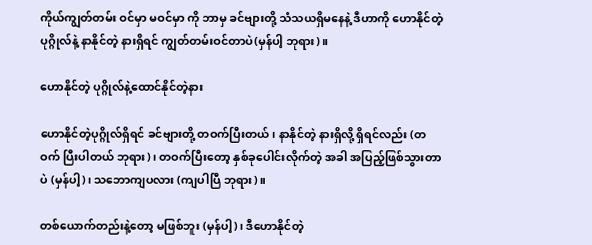ကိုယ်ကျွတ်တမ်း ဝင်မှာ မဝင်မှာ ကို ဘာမှ ခင်ဗျားတို့ သံသယရှိမနေနဲ့ ဒီဟာကို ဟောနိုင်တဲ့ ပုဂ္ဂိုလ်နဲ့ နာနိုင်တဲ့ နားရှိရင် ကျွတ်တမ်းဝင်တာပဲ(မှန်ပါ့ ဘုရား)။

ဟောနိုင်တဲ့ ပုဂ္ဂိုလ်နဲ့ထောင်နိုင်တဲ့နား

ဟောနိုင်တဲ့ပုဂ္ဂိုလ်ရှိရင် ခင်ဗျားတို့ တဝက်ပြီးတယ်၊ နာနိုင်တဲ့ နားရှိလို့ ရှိရင်လည်း (တဝက် ပြီးပါတယ် ဘုရား)၊ တဝက်ပြီးတော့ နှစ်ခုပေါင်းလိုက်တဲ့ အခါ အပြည့်ဖြစ်သွားတာ ပဲ (မှန်ပါ့)၊ သဘောကျပလား (ကျပါပြီ ဘုရား)။

တစ်ယောက်တည်းနဲ့တော့ မဖြစ်ဘူး (မှန်ပါ့)၊ ဒီဟောနိုင်တဲ့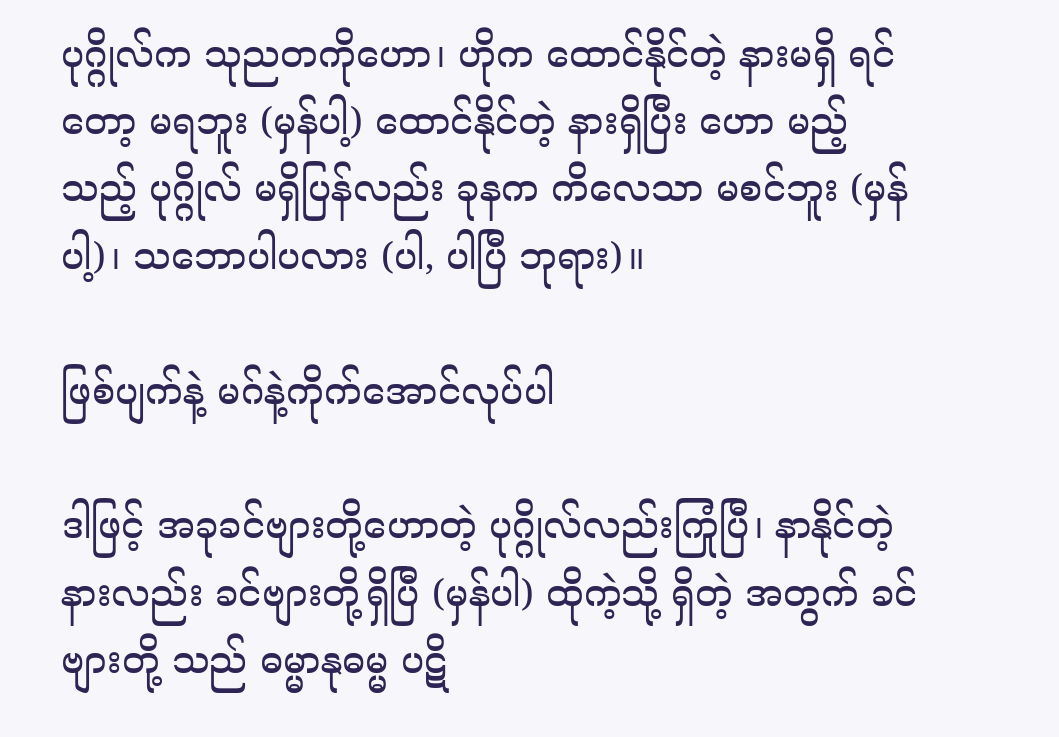ပုဂ္ဂိုလ်က သုညတကိုဟော၊ ဟိုက ထောင်နိုင်တဲ့ နားမရှိ ရင်တော့ မရဘူး (မှန်ပါ့) ထောင်နိုင်တဲ့ နားရှိပြီး ဟော မည့်သည့် ပုဂ္ဂိုလ် မရှိပြန်လည်း ခုနက ကိလေသာ မစင်ဘူး (မှန်ပါ့)၊ သဘောပါပလား (ပါ, ပါပြီ ဘုရား)။

ဖြစ်ပျက်နဲ့ မဂ်နဲ့ကိုက်အောင်လုပ်ပါ

ဒါဖြင့် အခုခင်ဗျားတို့ဟောတဲ့ ပုဂ္ဂိုလ်လည်းကြုံပြီ၊ နာနိုင်တဲ့ နားလည်း ခင်ဗျားတို့ရှိပြီ (မှန်ပါ) ထိုကဲ့သို့ ရှိတဲ့ အတွက် ခင်ဗျားတို့ သည် ဓမ္မာနုဓမ္မ ပဋိ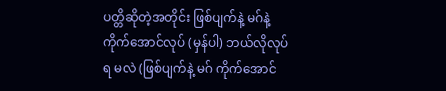ပတ္တိဆိုတဲ့အတိုင်း ဖြစ်ပျက်နဲ့ မဂ်နဲ့ ကိုက်အောင်လုပ် (မှန်ပါ) ဘယ်လိုလုပ်ရ မလဲ (ဖြစ်ပျက်နဲ့ မဂ် ကိုက်အောင်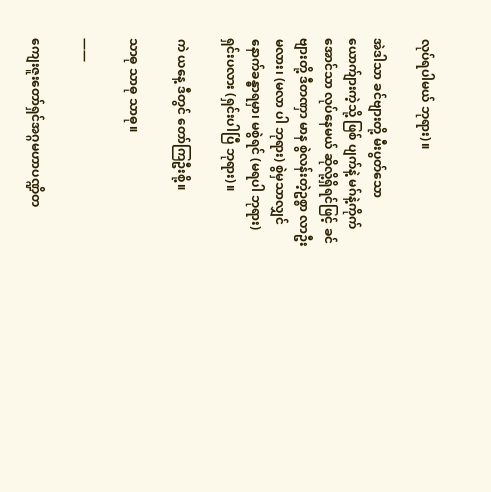လုပ်ရပါမယ် ဘုရား)။

အဲဒါသာ ခင်ဗျားတို့ မီးပွတ်သော ယောက်ျားကဲ့သို့ ဖြစ် ပျက်နဲ့ မဂ်နဲ့ကိုက်အောင်သာ လုပ်နေမယ် ဆိုလို့ရှိရင်ဖြင့် ခင်ဗျားတို့ ဒီတဏှာ မာန စွဲလန်းတဲ့ဥစ္စာ လာဦးမလား၊ (မလာ ပါ ဘုရား) စွဲမှသာလျှင် နောက်ခန္ဓာရမှာ၊ မစွဲရင် (မရပါ ဘုရား) ရှင်းပလား (ရှင်းပါပြီ ဘုရား)။

ကဲ ယနေ့ ဒီတွင် တော်ကြဦးစို့။

သာဓု သာဓု သာဓု။

——

ကျေးဇူးတော်ရှင်အဂ္ဂမဟာပဏ္ဍိတ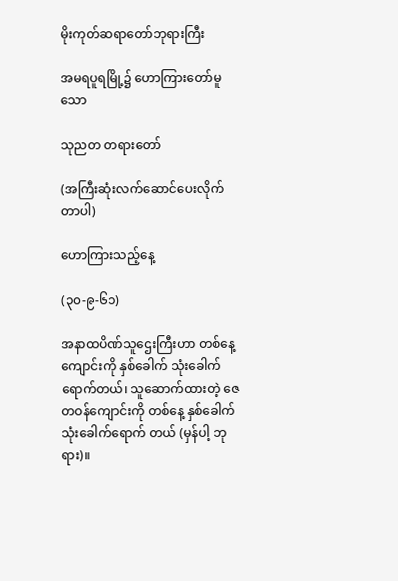မိုးကုတ်ဆရာတော်ဘုရားကြီး

အမရပူရမြို့၌ ဟောကြားတော်မူသော

သုညတ တရားတော်

(အကြီးဆုံးလက်ဆောင်ပေးလိုက်တာပါ)

ဟောကြားသည့်နေ့

(၃၀-၉-၆၁)

အနာထပိဏ်သူဌေးကြီးဟာ တစ်နေ့ ကျောင်းကို နှစ်ခေါက် သုံးခေါက်ရောက်တယ်၊ သူဆောက်ထားတဲ့ ဇေတဝန်ကျောင်းကို တစ်နေ့ နှစ်ခေါက်သုံးခေါက်ရောက် တယ် (မှန်ပါ့ ဘုရား)။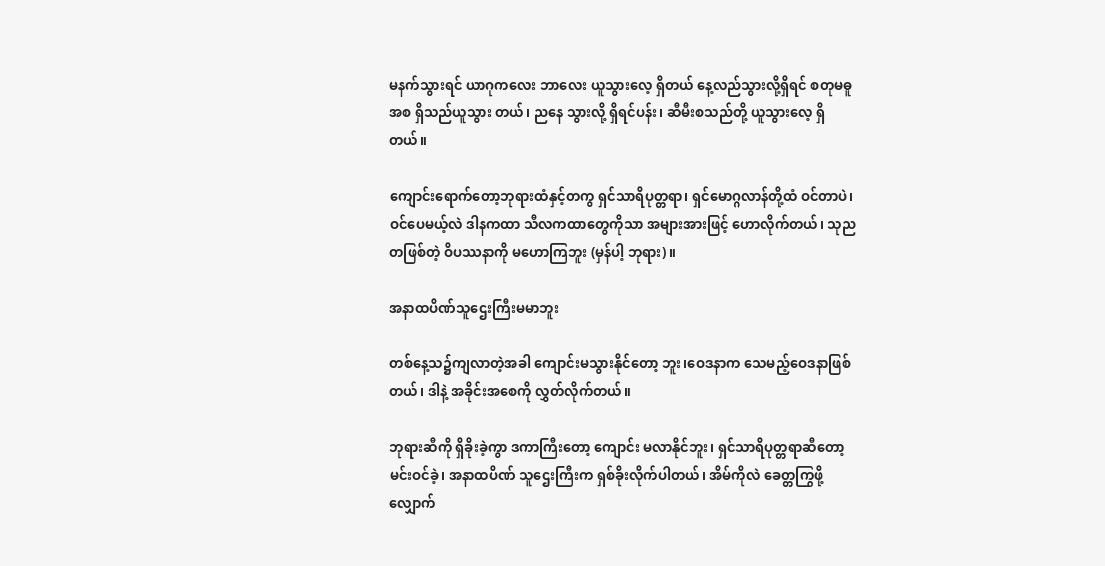မနက်သွားရင် ယာဂုကလေး ဘာလေး ယူသွားလေ့ ရှိတယ် နေ့လည်သွားလို့ရှိရင် စတုမဓူ အစ ရှိသည်ယူသွား တယ်၊ ညနေ သွားလို့ ရှိရင်ပန်း၊ ဆီမီးစသည်တို့ ယူသွားလေ့ ရှိတယ်။

ကျောင်းရောက်တော့ဘုရားထံနှင့်တကွ ရှင်သာရိပုတ္တရာ၊ ရှင်မောဂ္ဂလာန်တို့ထံ ဝင်တာပဲ၊ ဝင်ပေမယ့်လဲ ဒါနကထာ သီလကထာတွေကိုသာ အများအားဖြင့် ဟောလိုက်တယ်၊ သုညတဖြစ်တဲ့ ဝိပဿနာကို မဟောကြဘူး (မှန်ပါ့ ဘုရား)။

အနာထပိဏ်သူဌေးကြီးမမာဘူး

တစ်နေ့သ၌ကျလာတဲ့အခါ ကျောင်းမသွားနိုင်တော့ ဘူး၊ဝေဒနာက သေမည့်ဝေဒနာဖြစ်တယ်၊ ဒါနဲ့ အခိုင်းအစေကို လွှတ်လိုက်တယ်။

ဘုရားဆီကို ရှိခိုးခဲ့ကွာ ဒကာကြီးတော့ ကျောင်း မလာနိုင်ဘူး၊ ရှင်သာရိပုတ္တရာဆီတော့ မင်းဝင်ခဲ့၊ အနာထပိဏ် သူဌေးကြီးက ရှစ်ခိုးလိုက်ပါတယ်၊ အိမ်ကိုလဲ ခေတ္တကြွဖို့ လျှောက်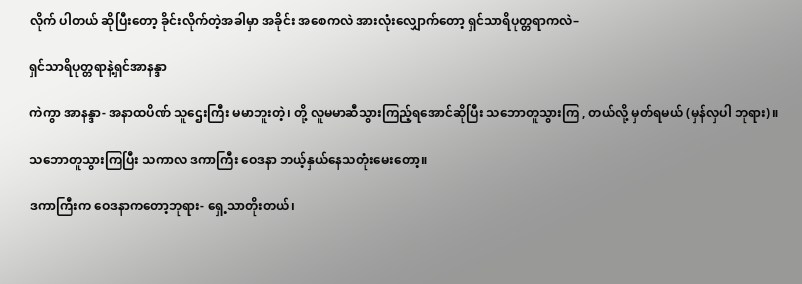လိုက် ပါတယ် ဆိုပြီးတော့ ခိုင်းလိုက်တဲ့အခါမှာ အခိုင်း အစေကလဲ အားလုံးလျှောက်တော့ ရှင်သာရိပုတ္တရာကလဲ–

ရှင်သာရိပုတ္တရာနဲ့ရှင်အာနန္ဒာ

ကဲကွာ အာနန္ဒာ- အနာထပိဏ် သူဌေးကြီး မမာဘူးတဲ့၊ တို့ လူမမာဆီသွားကြည့်ရအောင်ဆိုပြီး သဘောတူသွားကြ , တယ်လို့ မှတ်ရမယ် (မှန်လှပါ ဘုရား)။

သဘောတူသွားကြပြီး သကာလ ဒကာကြီး ဝေဒနာ ဘယ့်နှယ်နေသတုံးမေးတော့။

ဒကာကြီးက ဝေဒနာကတော့ဘုရား- ရှေ့သာတိုးတယ်၊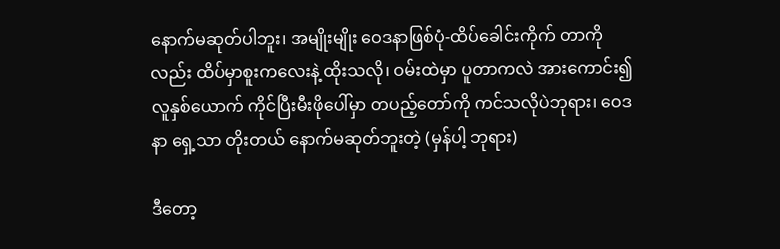နောက်မဆုတ်ပါဘူး၊ အမျိုးမျိုး ဝေဒနာဖြစ်ပုံ-ထိပ်ခေါင်းကိုက် တာကိုလည်း ထိပ်မှာစူးကလေးနဲ့ ထိုးသလို၊ ဝမ်းထဲမှာ ပူတာကလဲ အားကောင်း၍ လူနှစ်ယောက် ကိုင်ပြီးမီးဖိုပေါ်မှာ တပည့်တော်ကို ကင်သလိုပဲဘုရား၊ ဝေဒနာ ရှေ့သာ တိုးတယ် နောက်မဆုတ်ဘူးတဲ့ (မှန်ပါ့ ဘုရား)

ဒီတော့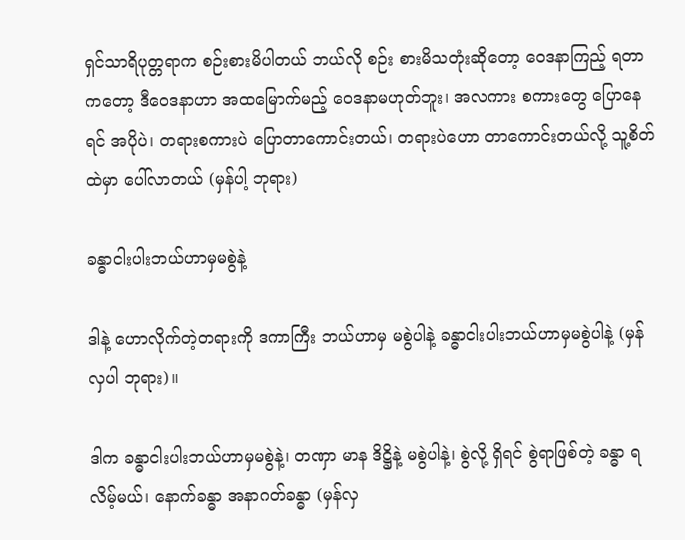ရှင်သာရိပုတ္တရာက စဉ်းစားမိပါတယ် ဘယ်လို စဉ်း စားမိသတုံးဆိုတော့ ဝေဒနာကြည့် ရတာကတော့ ဒီဝေဒနာဟာ အထမြောက်မည့် ဝေဒနာမဟုတ်ဘူး၊ အလကား စကားတွေ ပြောနေရင် အပိုပဲ၊ တရားစကားပဲ ပြောတာကောင်းတယ်၊ တရားပဲဟော တာကောင်းတယ်လို့ သူ့စိတ်ထဲမှာ ပေါ်လာတယ် (မှန်ပါ့ ဘုရား)

ခန္ဓာငါးပါးဘယ်ဟာမှမစွဲနဲ့

ဒါနဲ့ ဟောလိုက်တဲ့တရားကို ဒကာကြီး ဘယ်ဟာမှ မစွဲပါနဲ့ ခန္ဓာငါးပါးဘယ်ဟာမှမစွဲပါနဲ့ (မှန်လှပါ ဘုရား)။

ဒါက ခန္ဓာငါးပါးဘယ်ဟာမှမစွဲနဲ့၊ တဏှာ မာန ဒိဋ္ဌိနဲ့ မစွဲပါနဲ့၊ စွဲလို့ ရှိရင် စွဲရာဖြစ်တဲ့ ခန္ဓာ ရလိမ့်မယ်၊ နောက်ခန္ဓာ အနာဂတ်ခန္ဓာ (မှန်လှ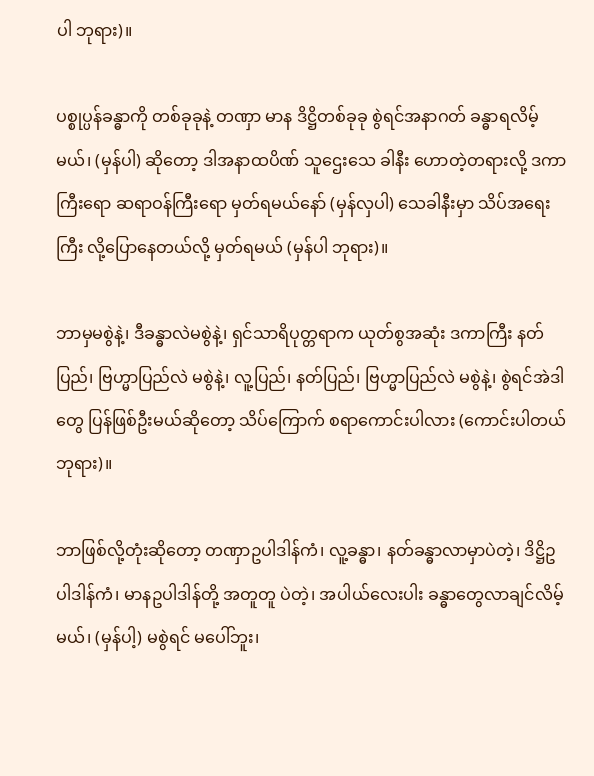ပါ ဘုရား)။

ပစ္စုပ္ပန်ခန္ဓာကို တစ်ခုခုနဲ့ တဏှာ မာန ဒိဋ္ဌိတစ်ခုခု စွဲရင်အနာဂတ် ခန္ဓာရလိမ့်မယ်၊ (မှန်ပါ) ဆိုတော့ ဒါအနာထပိဏ် သူဌေးသေ ခါနီး ဟောတဲ့တရားလို့ ဒကာကြီးရော ဆရာဝန်ကြီးရော မှတ်ရမယ်နော် (မှန်လှပါ) သေခါနီးမှာ သိပ်အရေးကြီး လို့ပြောနေတယ်လို့ မှတ်ရမယ် (မှန်ပါ ဘုရား)။

ဘာမှမစွဲနဲ့၊ ဒီခန္ဓာလဲမစွဲနဲ့၊ ရှင်သာရိပုတ္တရာက ယုတ်စွအဆုံး ဒကာကြီး နတ်ပြည်၊ ဗြဟ္မာပြည်လဲ မစွဲနဲ့၊ လူ့ပြည်၊ နတ်ပြည်၊ ဗြဟ္မာပြည်လဲ မစွဲနဲ့၊ စွဲရင်အဲဒါတွေ ပြန်ဖြစ်ဦးမယ်ဆိုတော့ သိပ်ကြောက် စရာကောင်းပါလား (ကောင်းပါတယ် ဘုရား)။

ဘာဖြစ်လို့တုံးဆိုတော့ တဏှာဥပါဒါန်ကံ၊ လူ့ခန္ဓာ၊ နတ်ခန္ဓာလာမှာပဲတဲ့၊ ဒိဋ္ဌိဥပါဒါန်ကံ၊ မာနဥပါဒါန်တို့ အတူတူ ပဲတဲ့၊ အပါယ်လေးပါး ခန္ဓာတွေလာချင်လိမ့်မယ်၊ (မှန်ပါ့) မစွဲရင် မပေါ်ဘူး၊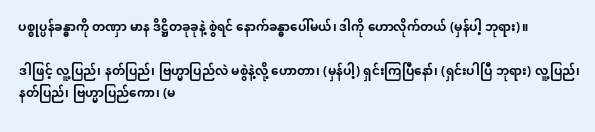ပစ္စုပ္ပန်ခန္ဓာကို တဏှာ မာန ဒိဋ္ဌိတခုခုနဲ့ စွဲရင် နောက်ခန္ဓာပေါ်မယ်၊ ဒါကို ဟောလိုက်တယ် (မှန်ပါ့ ဘုရား)။

ဒါဖြင့် လူ့ပြည်၊ နတ်ပြည်၊ ဗြဟ္မာပြည်လဲ မစွဲနဲ့လို့ ဟောတာ၊ (မှန်ပါ့) ရှင်းကြပြီနော်၊ (ရှင်းပါပြီ ဘုရား) လူ့ပြည်၊ နတ်ပြည်၊ ဗြဟ္မာပြည်ကော၊ (မ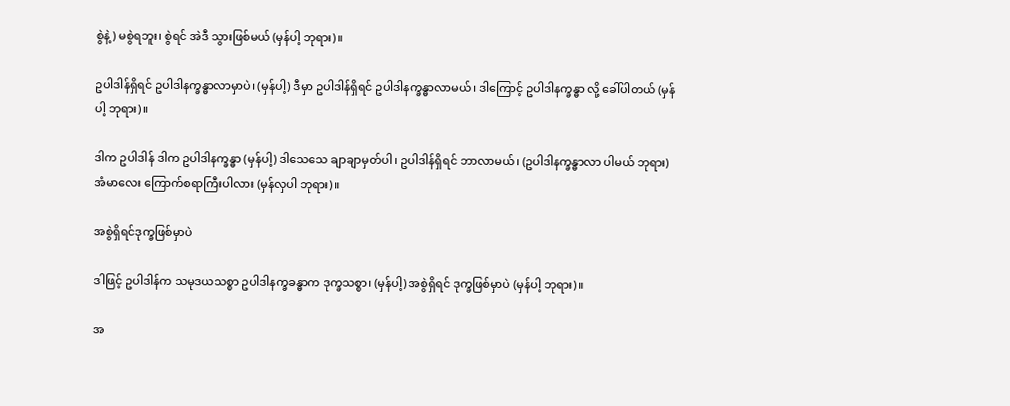စွဲနဲ့) မစွဲရဘူး၊ စွဲရင် အဲဒီ သွားဖြစ်မယ် (မှန်ပါ့ ဘုရား)။

ဥပါဒါန်ရှိရင် ဥပါဒါနက္ခန္ဓာလာမှာပဲ၊ (မှန်ပါ့) ဒီမှာ ဥပါဒါန်ရှိရင် ဥပါဒါနက္ခန္ဓာလာမယ်၊ ဒါကြောင့် ဥပါဒါနက္ခန္ဓာ လို့ ခေါ်ပါတယ် (မှန်ပါ့ ဘုရား)။

ဒါက ဥပါဒါန် ဒါက ဥပါဒါနက္ခန္ဓာ (မှန်ပါ့) ဒါသေသေ ချာချာမှတ်ပါ၊ ဥပါဒါန်ရှိရင် ဘာလာမယ်၊ (ဥပါဒါနက္ခန္ဓာလာ ပါမယ် ဘုရား) အံမာလေး ကြောက်စရာကြီးပါလား (မှန်လှပါ ဘုရား)။

အစွဲရှိရင်ဒုက္ခဖြစ်မှာပဲ

ဒါဖြင့် ဥပါဒါန်က သမုဒယသစ္စာ ဥပါဒါနက္ခခန္ဓာက ဒုက္ခသစ္စာ၊ (မှန်ပါ့) အစွဲရှိရင် ဒုက္ခဖြစ်မှာပဲ (မှန်ပါ့ ဘုရား)။

အ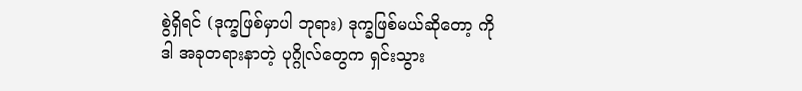စွဲရှိရင် (ဒုက္ခဖြစ်မှာပါ ဘုရား) ဒုက္ခဖြစ်မယ်ဆိုတော့ ကို ဒါ အခုတရားနာတဲ့ ပုဂ္ဂိုလ်တွေက ရှင်းသွား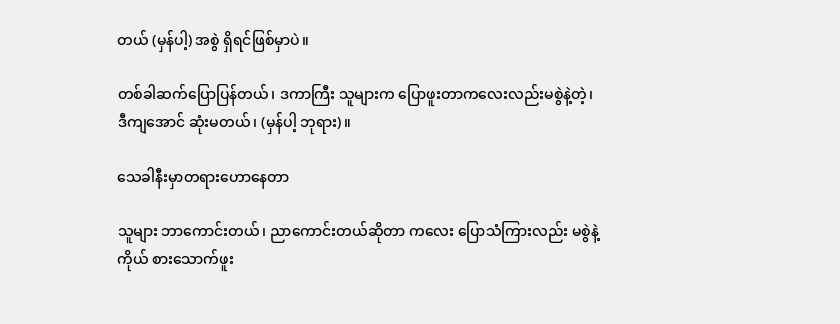တယ် (မှန်ပါ့) အစွဲ ရှိရင်ဖြစ်မှာပဲ။

တစ်ခါဆက်ပြောပြန်တယ်၊ ဒကာကြီး သူများက ပြောဖူးတာကလေးလည်းမစွဲနဲ့တဲ့၊ ဒီကျအောင် ဆုံးမတယ်၊ (မှန်ပါ့ ဘုရား)။

သေခါနီးမှာတရားဟောနေတာ

သူများ ဘာကောင်းတယ်၊ ညာကောင်းတယ်ဆိုတာ ကလေး ပြောသံကြားလည်း မစွဲနဲ့ ကိုယ် စားသောက်ဖူး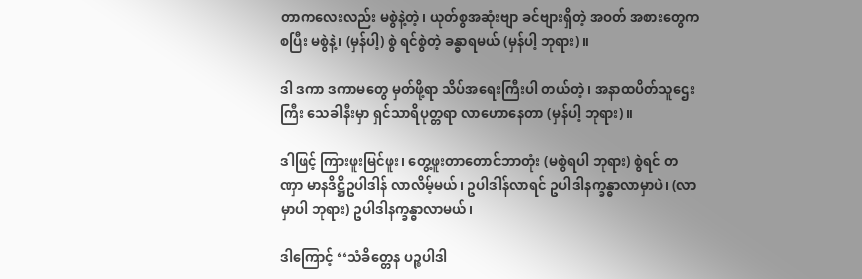တာကလေးလည်း မစွဲနဲ့တဲ့၊ ယုတ်စွအဆုံးဗျာ ခင်ဗျားရှိတဲ့ အဝတ် အစားတွေကစပြီး မစွဲနဲ့၊ (မှန်ပါ့) စွဲ ရင်စွဲတဲ့ ခန္ဓာရမယ် (မှန်ပါ့ ဘုရား)။

ဒါ ဒကာ ဒကာမတွေ မှတ်ဖို့ရာ သိပ်အရေးကြီးပါ တယ်တဲ့၊ အနာထပိတ်သူဌေးကြီး သေခါနီးမှာ ရှင်သာရိပုတ္တရာ လာဟောနေတာ (မှန်ပါ့ ဘုရား)။

ဒါဖြင့် ကြားဖူးမြင်ဖူး၊ တွေ့ဖူးတာတောင်ဘာတုံး (မစွဲရပါ ဘုရား) စွဲရင် တဏှာ မာနဒိဋ္ဌိဥပါဒါန် လာလိမ့်မယ်၊ ဥပါဒါန်လာရင် ဥပါဒါနက္ခန္ဓာလာမှာပဲ၊ (လာမှာပါ ဘုရား) ဥပါဒါနက္ခန္ဓာလာမယ်၊

ဒါကြောင့် ‘‘သံခိတ္တေန ပဉ္စပါဒါ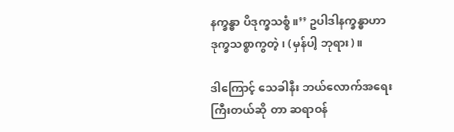နက္ခန္ဓာ ပိဒုက္ခသစ္စံ။’’ ဥပါဒါနက္ခန္ဓာဟာ ဒုက္ခသစ္စာကွတဲ့၊ (မှန်ပါ့ ဘုရား)။

ဒါကြောင့် သေခါနီး ဘယ်လောက်အရေးကြီးတယ်ဆို တာ ဆရာဝန်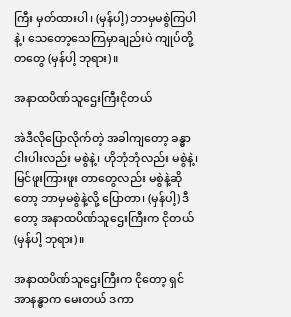ကြီး မှတ်ထားပါ၊ (မှန်ပါ့) ဘာမှမစွဲကြပါနဲ့၊ သေတော့သေကြမှာချည်းပဲ ကျုပ်တို့တတွေ (မှန်ပါ့ ဘုရား)။

အနာထပိဏ်သူဌေးကြီးငိုတယ်

အဲဒီလိုပြောလိုက်တဲ့ အခါကျတော့ ခန္ဓာငါးပါးလည်း မစွဲနဲ့၊ ဟိုဘုံဘုံလည်း မစွဲနဲ့၊ မြင်ဖူးကြားဖူး တာတွေလည်း မစွဲနဲ့ဆိုတော့ ဘာမှမစွဲနဲ့လို့ ပြောတာ၊ (မှန်ပါ့) ဒီတော့ အနာထပိဏ်သူဌေးကြီးက ငိုတယ် (မှန်ပါ့ ဘုရား)။

အနာထပိဏ်သူဌေးကြီးက ငိုတော့ ရှင်အာနန္ဓာက မေးတယ် ဒကာ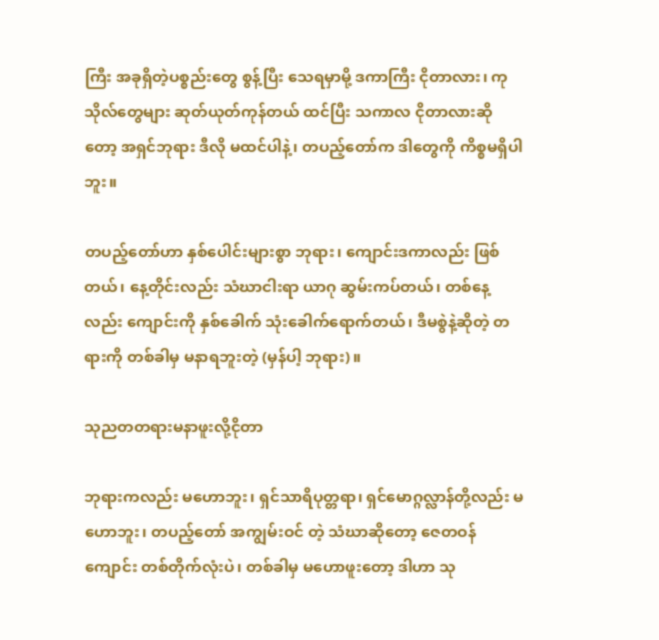ကြီး အခုရှိတဲ့ပစ္စည်းတွေ စွန့်ပြီး သေရမှာမို့ ဒကာကြီး ငိုတာလား၊ ကုသိုလ်တွေများ ဆုတ်ယုတ်ကုန်တယ် ထင်ပြီး သကာလ ငိုတာလားဆိုတော့ အရှင်ဘုရား ဒီလို မထင်ပါနဲ့၊ တပည့်တော်က ဒါတွေကို ကိစ္စမရှိပါဘူး။

တပည့်တော်ဟာ နှစ်ပေါင်းများစွာ ဘုရား၊ ကျောင်းဒကာလည်း ဖြစ်တယ်၊ နေ့တိုင်းလည်း သံဃာငါးရာ ယာဂု ဆွမ်းကပ်တယ်၊ တစ်နေ့လည်း ကျောင်းကို နှစ်ခေါက် သုံးခေါက်ရောက်တယ်၊ ဒီမစွဲနဲ့ဆိုတဲ့ တရားကို တစ်ခါမှ မနာရဘူးတဲ့ (မှန်ပါ့ ဘုရား)။

သုညတတရားမနာဖူးလို့ငိုတာ

ဘုရားကလည်း မဟောဘူး၊ ရှင်သာရိပုတ္တရာ၊ ရှင်မောဂ္ဂလ္လာန်တို့လည်း မဟောဘူး၊ တပည့်တော် အကျွမ်းဝင် တဲ့ သံဃာဆိုတော့ ဇေတဝန်ကျောင်း တစ်တိုက်လုံးပဲ၊ တစ်ခါမှ မဟောဖူးတော့ ဒါဟာ သု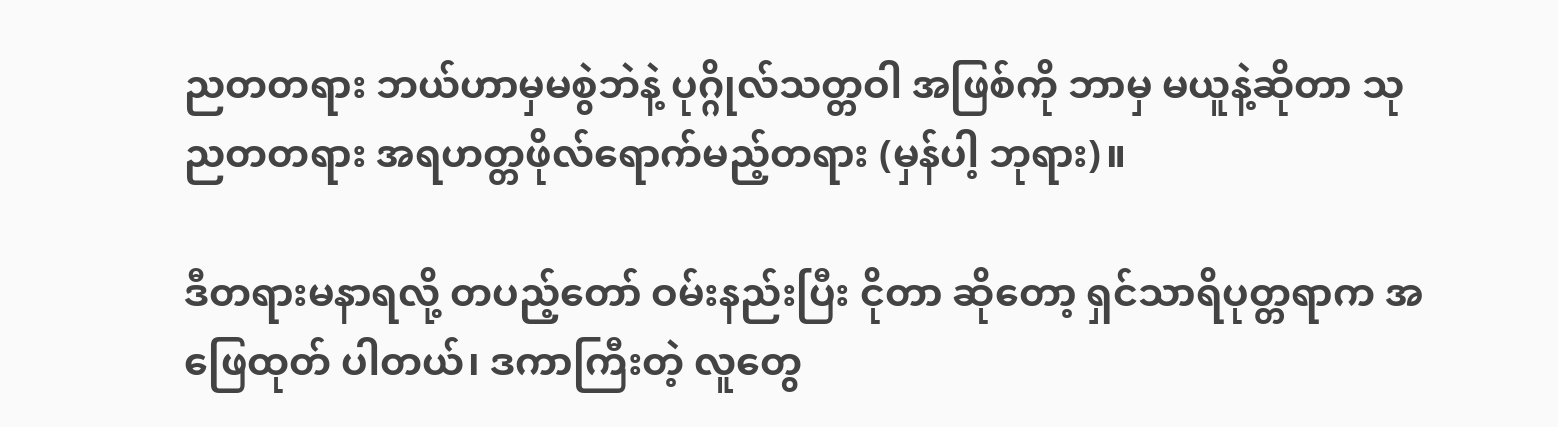ညတတရား ဘယ်ဟာမှမစွဲဘဲနဲ့ ပုဂ္ဂိုလ်သတ္တဝါ အဖြစ်ကို ဘာမှ မယူနဲ့ဆိုတာ သုညတတရား အရဟတ္တဖိုလ်ရောက်မည့်တရား (မှန်ပါ့ ဘုရား)။

ဒီတရားမနာရလို့ တပည့်တော် ဝမ်းနည်းပြီး ငိုတာ ဆိုတော့ ရှင်သာရိပုတ္တရာက အဖြေထုတ် ပါတယ်၊ ဒကာကြီးတဲ့ လူတွေ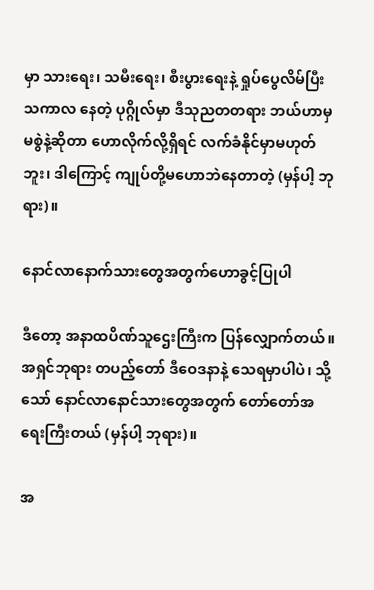မှာ သားရေး၊ သမီးရေး၊ စီးပွားရေးနဲ့ ရှုပ်ပွေလိမ်ပြီး သကာလ နေတဲ့ ပုဂ္ဂိုလ်မှာ ဒီသုညတတရား ဘယ်ဟာမှ မစွဲနဲ့ဆိုတာ ဟောလိုက်လို့ရှိရင် လက်ခံနိုင်မှာမဟုတ်ဘူး၊ ဒါကြောင့် ကျုပ်တို့မဟောဘဲနေတာတဲ့ (မှန်ပါ့ ဘုရား)။

နောင်လာနောက်သားတွေအတွက်ဟောခွင့်ပြုပါ

ဒီတော့ အနာထပိဏ်သူဌေးကြီးက ပြန်လျှောက်တယ်။ အရှင်ဘုရား တပည့်တော် ဒီဝေဒနာနဲ့ သေရမှာပါပဲ၊ သို့သော် နောင်လာနောင်သားတွေအတွက် တော်တော်အရေးကြီးတယ် (မှန်ပါ့ ဘုရား)။

အ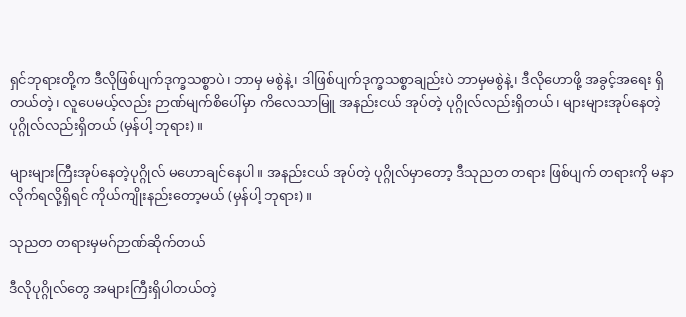ရှင်ဘုရားတို့က ဒီလိုဖြစ်ပျက်ဒုက္ခသစ္စာပဲ၊ ဘာမှ မစွဲနဲ့၊ ဒါဖြစ်ပျက်ဒုက္ခသစ္စာချည်းပဲ ဘာမှမစွဲနဲ့၊ ဒီလိုဟောဖို့ အခွင့်အရေး ရှိတယ်တဲ့၊ လူပေမယ့်လည်း ဉာဏ်မျက်စိပေါ်မှာ ကိလေသာမြူ အနည်းငယ် အုပ်တဲ့ ပုဂ္ဂိုလ်လည်းရှိတယ်၊ များများအုပ်နေတဲ့ ပုဂ္ဂိုလ်လည်းရှိတယ် (မှန်ပါ့ ဘုရား)။

များများကြီးအုပ်နေတဲ့ပုဂ္ဂိုလ် မဟောချင်နေပါ။ အနည်းငယ် အုပ်တဲ့ ပုဂ္ဂိုလ်မှာတော့ ဒီသုညတ တရား ဖြစ်ပျက် တရားကို မနာလိုက်ရလို့ရှိရင် ကိုယ်ကျိုးနည်းတော့မယ် (မှန်ပါ့ ဘုရား)။

သုညတ တရားမှမဂ်ဉာဏ်ဆိုက်တယ်

ဒီလိုပုဂ္ဂိုလ်တွေ အများကြီးရှိပါတယ်တဲ့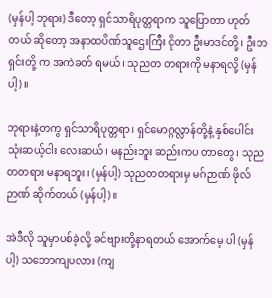(မှန်ပါ့ ဘုရား) ဒီတော့ ရှင်သာရိပုတ္တရာက သူပြောတာ ဟုတ်တယ် ဆိုတော့ အနာထပိဏ်သူဌေးကြီး ငိုတာ ဦးမာဒင်တို့၊ ဦးဘရှင်းတို့ က အကဲခတ် ရမယ်၊ သုညတ တရားကို မနာရလို့ (မှန်ပါ့)။

ဘုရားနဲ့တကွ ရှင်သာရိပုတ္တရာ၊ ရှင်မောဂ္ဂလ္လာန်တို့နဲ့ နှစ်ပေါင်းသုံးဆယ့်ငါး လေးဆယ်၊ မနည်းဘူး ဆည်းကပ တာတွေ၊ သုညတတရား မနာရဘူး၊ (မှန်ပါ့) သုညတတရားမှ မဂ်ဉာဏ် ဖိုလ်ဉာဏ် ဆိုက်တယ် (မှန်ပါ့)။

အဲဒီလို သူမှာပစ်ခဲ့လို့ ခင်ဗျားတို့နာရတယ် အောက်မေ့ ပါ (မှန်ပါ့) သဘောကျပလား (ကျ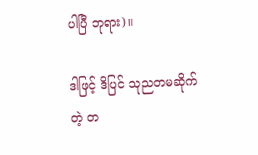ပါပြီ ဘုရား)။

ဒါဖြင့် ဒိပြင် သုညတမဆိုက်တဲ့ တ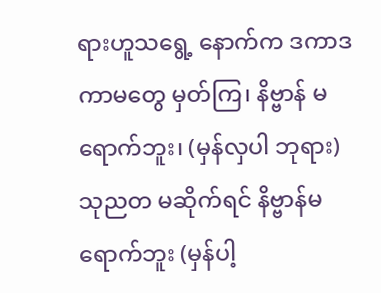ရားဟူသရွေ့ နောက်က ဒကာဒကာမတွေ မှတ်ကြ၊ နိဗ္ဗာန် မရောက်ဘူး၊ (မှန်လှပါ ဘုရား) သုညတ မဆိုက်ရင် နိဗ္ဗာန်မရောက်ဘူး (မှန်ပါ့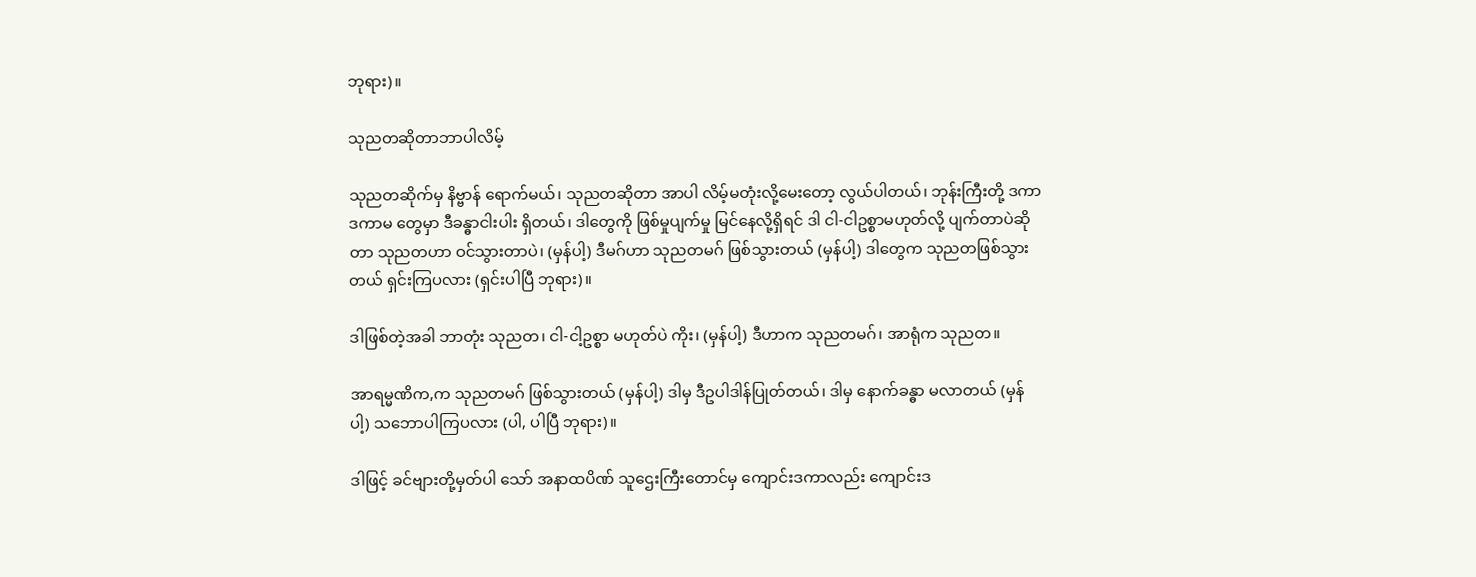ဘုရား)။

သုညတဆိုတာဘာပါလိမ့်

သုညတဆိုက်မှ နိဗ္ဗာန် ရောက်မယ်၊ သုညတဆိုတာ အာပါ လိမ့်မတုံးလို့မေးတော့ လွယ်ပါတယ်၊ ဘုန်းကြီးတို့ ဒကာဒကာမ တွေမှာ ဒီခန္ဓာငါးပါး ရှိတယ်၊ ဒါတွေကို ဖြစ်မှုပျက်မှု မြင်နေလို့ရှိရင် ဒါ ငါ-ငါဥစ္စာမဟုတ်လို့ ပျက်တာပဲဆိုတာ သုညတဟာ ဝင်သွားတာပဲ၊ (မှန်ပါ့) ဒီမဂ်ဟာ သုညတမဂ် ဖြစ်သွားတယ် (မှန်ပါ့) ဒါတွေက သုညတဖြစ်သွားတယ် ရှင်းကြပလား (ရှင်းပါပြီ ဘုရား)။

ဒါဖြစ်တဲ့အခါ ဘာတုံး သုညတ၊ ငါ-ငါ့ဥစ္စာ မဟုတ်ပဲ ကိုး၊ (မှန်ပါ့) ဒီဟာက သုညတမဂ်၊ အာရုံက သုညတ။

အာရမ္မဏိက,က သုညတမဂ် ဖြစ်သွားတယ် (မှန်ပါ့) ဒါမှ ဒီဥပါဒါန်ပြုတ်တယ်၊ ဒါမှ နောက်ခန္ဓာ မလာတယ် (မှန်ပါ့) သဘောပါကြပလား (ပါ, ပါပြီ ဘုရား)။

ဒါဖြင့် ခင်ဗျားတို့မှတ်ပါ သော် အနာထပိဏ် သူဌေးကြီးတောင်မှ ကျောင်းဒကာလည်း ကျောင်းဒ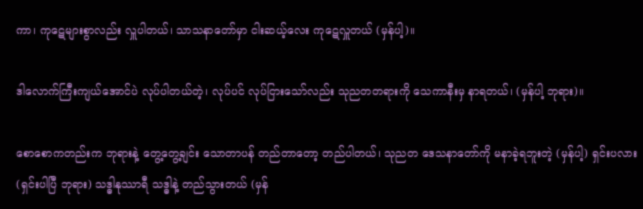ကာ၊ ကုဋေများစွာလည်း လှူပါတယ်၊ သာသနာတော်မှာ ငါးဆယ့်လေး ကုဋေလှူတယ် (မှန်ပါ့)။

ဒါလောက်ကြီးကျယ်အောင်ပဲ လုပ်ပါတယ်တဲ့၊ လုပ်ပင် လုပ်ငြားသော်လည်း သုညတတရားကို သေကာနီးမှ နာရတယ်၊ (မှန်ပါ့ ဘုရား)။

စောစောကတည်းက ဘုရားနဲ့ တွေ့တွေ့ချင်း သောတာပန် တည်တာတော့ တည်ပါတယ်၊ သုညတ ဒေသနာတော်ကို မနာခဲ့ရဘူးတဲ့ (မှန်ပါ့) ရှင်းပလား (ရှင်းပါပြီ ဘုရား) သဒ္ဓါနုဿာရီ သဒ္ဓါနဲ့ တည်သွားတယ် (မှန်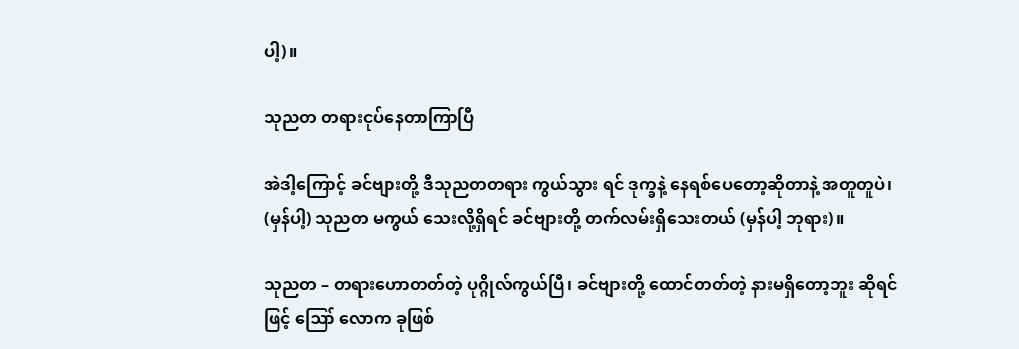ပါ့)။

သုညတ တရားငုပ်နေတာကြာပြီ

အဲဒါ့ကြောင့် ခင်ဗျားတို့ ဒီသုညတတရား ကွယ်သွား ရင် ဒုက္ခနဲ့ နေရစ်ပေတော့ဆိုတာနဲ့ အတူတူပဲ၊ (မှန်ပါ့) သုညတ မကွယ် သေးလို့ရှိရင် ခင်ဗျားတို့ တက်လမ်းရှိသေးတယ် (မှန်ပါ့ ဘုရား)။

သုညတ – တရားဟောတတ်တဲ့ ပုဂ္ဂိုလ်ကွယ်ပြီ၊ ခင်ဗျားတို့ ထောင်တတ်တဲ့ နားမရှိတော့ဘူး ဆိုရင်ဖြင့် ဪ လောက ခုဖြစ်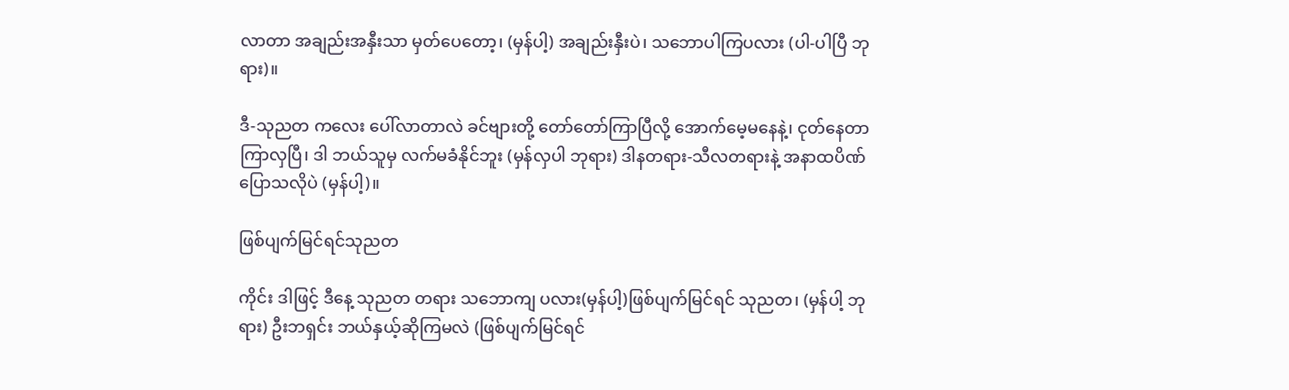လာတာ အချည်းအနှီးသာ မှတ်ပေတော့၊ (မှန်ပါ့) အချည်းနှီးပဲ၊ သဘောပါကြပလား (ပါ-ပါပြီ ဘုရား)။

ဒီ-သုညတ ကလေး ပေါ်လာတာလဲ ခင်ဗျားတို့ တော်တော်ကြာပြီလို့ အောက်မေ့မနေနဲ့၊ ငုတ်နေတာကြာလှပြီ၊ ဒါ ဘယ်သူမှ လက်မခံနိုင်ဘူး (မှန်လှပါ ဘုရား) ဒါနတရား-သီလတရားနဲ့ အနာထပိဏ် ပြောသလိုပဲ (မှန်ပါ့)။

ဖြစ်ပျက်မြင်ရင်သုညတ

ကိုင်း ဒါဖြင့် ဒီနေ့ သုညတ တရား သဘောကျ ပလား(မှန်ပါ့)ဖြစ်ပျက်မြင်ရင် သုညတ၊ (မှန်ပါ့ ဘုရား) ဦးဘရှင်း ဘယ်နှယ့်ဆိုကြမလဲ (ဖြစ်ပျက်မြင်ရင်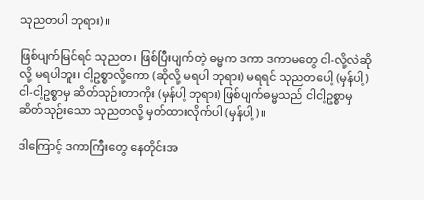သုညတပါ ဘုရား)။

ဖြစ်ပျက်မြင်ရင် သုညတ၊ ဖြစ်ပြီးပျက်တဲ့ ဓမ္မက ဒကာ ဒကာမတွေ ငါ-လို့လဲဆိုလို့ မရပါဘူး၊ ငါ့ဥစ္စာလို့ကော (ဆိုလို့ မရပါ ဘုရား) မရရင် သုညတပေါ့ (မှန်ပါ့) ငါ-ငါ့ဥစ္စာမှ ဆိတ်သုဉ်းတာကိုး (မှန်ပါ့ ဘုရား) ဖြစ်ပျက်ဓမ္မသည် ငါငါ့ဥစ္စာမှ ဆိတ်သုဉ်းသော သုညတလို့ မှတ်ထားလိုက်ပါ (မှန်ပါ့)။

ဒါကြောင့် ဒကာကြီးတွေ နေတိုင်းအ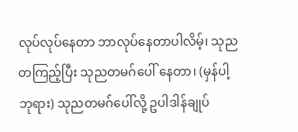လုပ်လုပ်နေတာ ဘာလုပ်နေတာပါလိမ့်၊ သုညတကြည့်ပြီး သုညတမဂ်ပေါ် နေတာ၊ (မှန်ပါ့ ဘုရား) သုညတမဂ်ပေါ်လို့ ဥပါဒါန်ချုပ်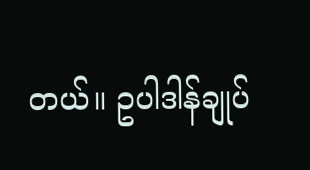တယ်။ ဥပါဒါန်ချုပ်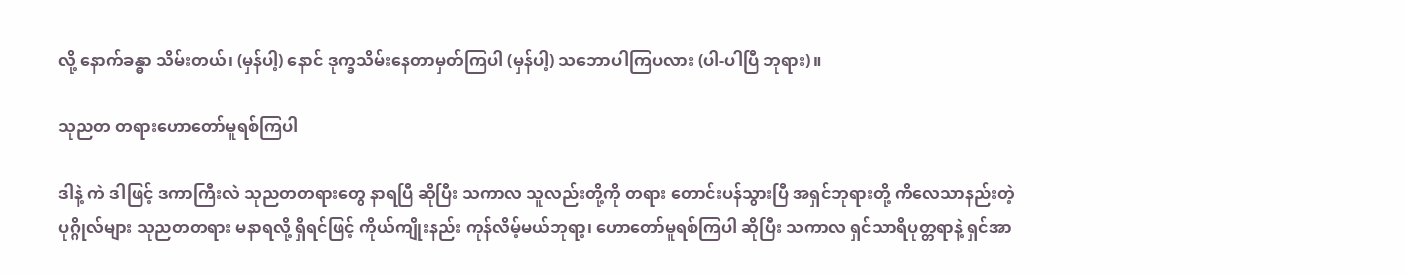လို့ နောက်ခန္ဓာ သိမ်းတယ်၊ (မှန်ပါ့) နောင် ဒုက္ခသိမ်းနေတာမှတ်ကြပါ (မှန်ပါ့) သဘောပါကြပလား (ပါ-ပါပြီ ဘုရား)။

သုညတ တရားဟောတော်မူရစ်ကြပါ

ဒါနဲ့ ကဲ ဒါဖြင့် ဒကာကြီးလဲ သုညတတရားတွေ နာရပြီ ဆိုပြီး သကာလ သူလည်းတို့ကို တရား တောင်းပန်သွားပြီ အရှင်ဘုရားတို့ ကိလေသာနည်းတဲ့ပုဂ္ဂိုလ်များ သုညတတရား မနာရလို့ ရှိရင်ဖြင့် ကိုယ်ကျိုးနည်း ကုန်လိမ့်မယ်ဘုရာ့၊ ဟောတော်မူရစ်ကြပါ ဆိုပြီး သကာလ ရှင်သာရိပုတ္တရာနဲ့ ရှင်အာ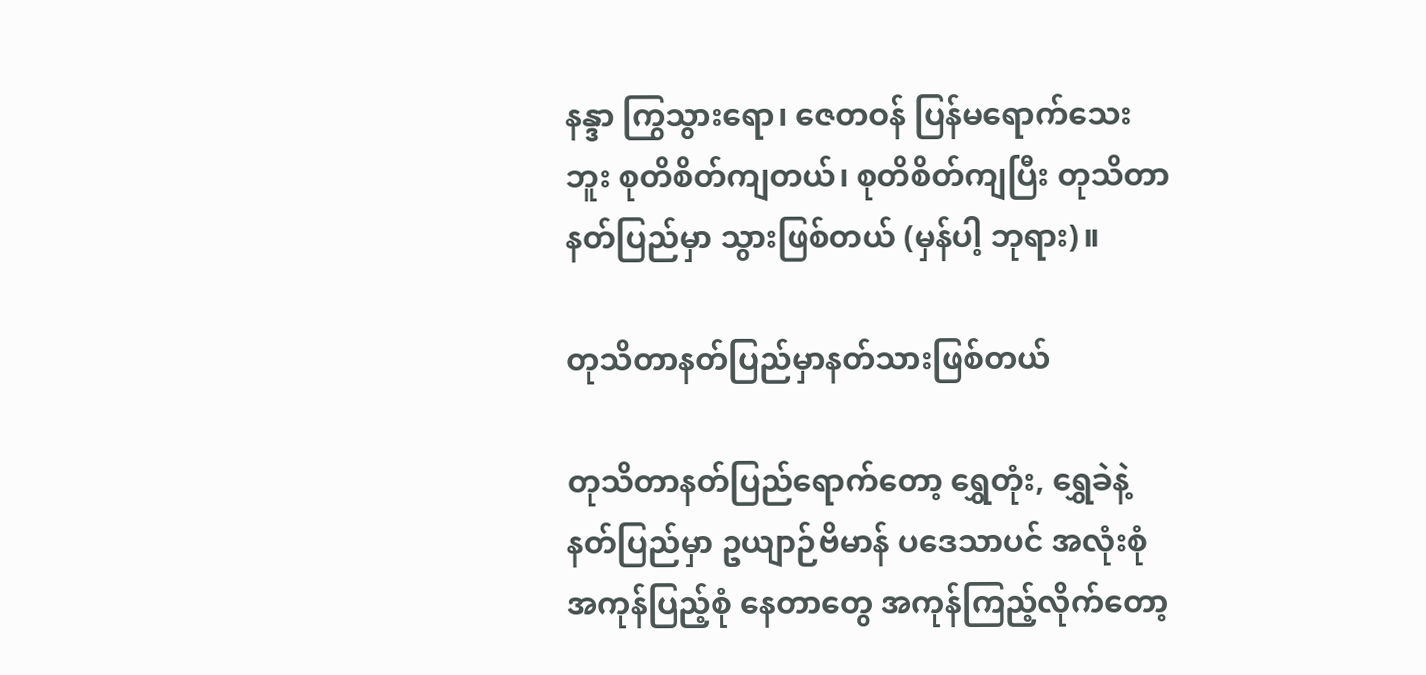နန္ဒာ ကြွသွားရော၊ ဇေတဝန် ပြန်မရောက်သေးဘူး စုတိစိတ်ကျတယ်၊ စုတိစိတ်ကျပြီး တုသိတာ နတ်ပြည်မှာ သွားဖြစ်တယ် (မှန်ပါ့ ဘုရား)။

တုသိတာနတ်ပြည်မှာနတ်သားဖြစ်တယ်

တုသိတာနတ်ပြည်ရောက်တော့ ရွှေတုံး, ရွှေခဲနဲ့ နတ်ပြည်မှာ ဥယျာဉ်ဗိမာန် ပဒေသာပင် အလုံးစုံ အကုန်ပြည့်စုံ နေတာတွေ အကုန်ကြည့်လိုက်တော့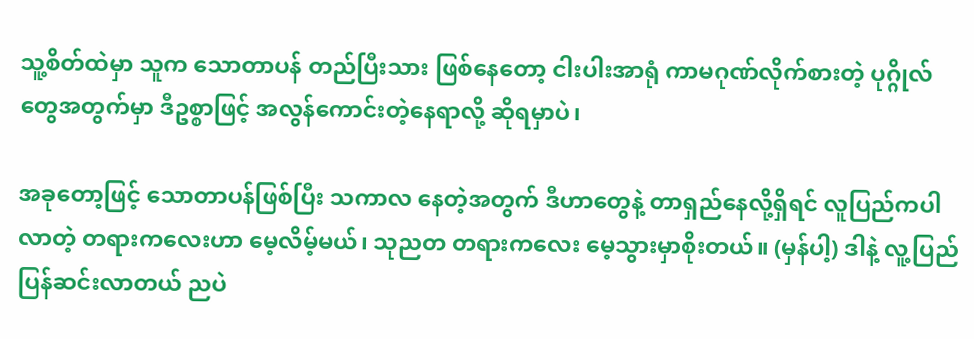သူ့စိတ်ထဲမှာ သူက သောတာပန် တည်ပြီးသား ဖြစ်နေတော့ ငါးပါးအာရုံ ကာမဂုဏ်လိုက်စားတဲ့ ပုဂ္ဂိုလ်တွေအတွက်မှာ ဒီဥစ္စာဖြင့် အလွန်ကောင်းတဲ့နေရာလို့ ဆိုရမှာပဲ၊

အခုတော့ဖြင့် သောတာပန်ဖြစ်ပြီး သကာလ နေတဲ့အတွက် ဒီဟာတွေနဲ့ တာရှည်နေလို့ရှိရင် လူပြည်ကပါလာတဲ့ တရားကလေးဟာ မေ့လိမ့်မယ်၊ သုညတ တရားကလေး မေ့သွားမှာစိုးတယ်။ (မှန်ပါ့) ဒါနဲ့ လူ့ပြည်ပြန်ဆင်းလာတယ် ညပဲ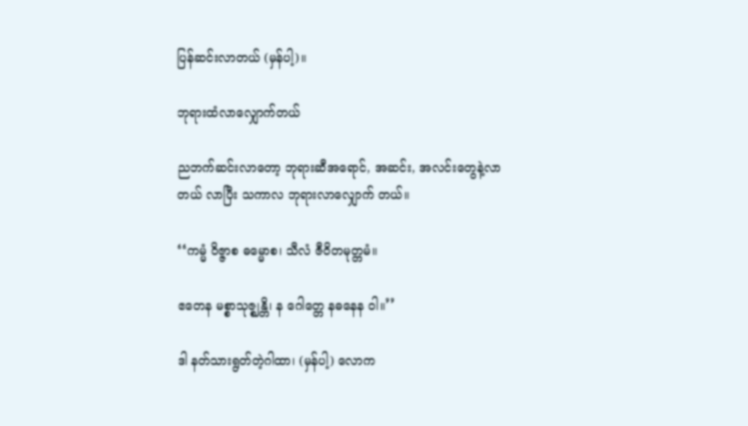ပြန်ဆင်းလာတယ် (မှန်ပါ့)။

ဘုရားထံလာလျှောက်တယ်

ညဘက်ဆင်းလာတော့ ဘုရားဆီအရောင်, အဆင်း, အလင်းတွေနဲ့လာတယ် လာပြီး သကာလ ဘုရားလာလျှောက် တယ်။

‘‘ကမ္မံ ဝိဇ္ဇာစ ဓမ္မောစ၊ သီလံ ဇီဝိတမုတ္တမံ။

ဧတေန မစ္စာသုဇ္ဈန္တိ၊ န ဂေါတ္တေ နဓနေန ဝါ။’’

ဒါ နတ်သားရွတ်တဲ့ဂါထာ၊ (မှန်ပါ့) လောက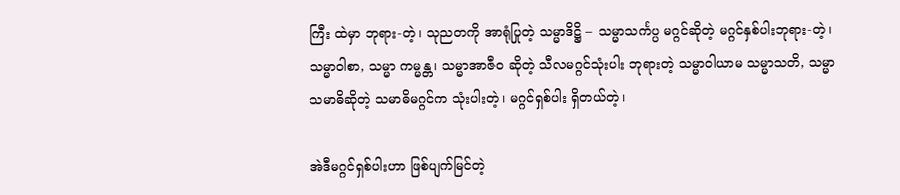ကြီး ထဲမှာ ဘုရား-တဲ့၊ သုညတကို အာရုံပြုတဲ့ သမ္မာဒိဋ္ဌိ – သမ္မာသင်္ကပ္ပ မဂ္ဂင်ဆိုတဲ့ မဂ္ဂင်နှစ်ပါးဘုရား-တဲ့၊ သမ္မာဝါစာ, သမ္မာ ကမ္မန္တ၊ သမ္မာအာဇီဝ ဆိုတဲ့ သီလမဂ္ဂင်သုံးပါး ဘုရားတဲ့ သမ္မာဝါယာမ သမ္မာသတိ, သမ္မာသမာဓိဆိုတဲ့ သမာဓိမဂ္ဂင်က သုံးပါးတဲ့၊ မဂ္ဂင်ရှစ်ပါး ရှိတယ်တဲ့၊

အဲဒီမဂ္ဂင်ရှစ်ပါးဟာ ဖြစ်ပျက်မြင်တဲ့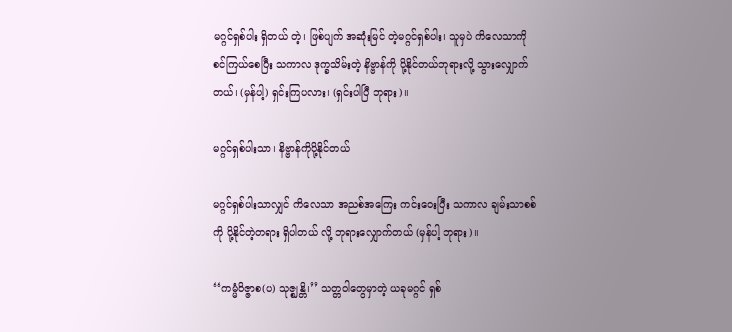မဂ္ဂင်ရှစ်ပါး ရှိတယ် တဲ့၊ ဖြစ်ပျက် အဆုံးမြင် တဲ့မဂ္ဂင်ရှစ်ပါး၊ သူမှပဲ ကိလေသာကို စင်ကြယ်စေပြီး သကာလ ဒုက္ခသိမ်းတဲ့ နိဗ္ဗာန်ကို ပို့နိုင်တယ်ဘုရားလို့ သွားလျှောက်တယ်၊ (မှန်ပါ့) ရှင်းကြပလား၊ (ရှင်းပါပြီ ဘုရား)။

မဂ္ဂင်ရှစ်ပါးသာ၊ နိဗ္ဗာန်ကိုပို့နိုင်တယ်

မဂ္ဂင်ရှစ်ပါးသာလျှင် ကိလေသာ အညစ်အကြေး ကင်းဝေးပြီး သကာလ ချမ်းသာစစ်ကို ပို့နိုင်တဲ့တရား ရှိပါတယ် လို့ ဘုရားလျှောက်တယ် (မှန်ပါ့ ဘုရား)။

‘‘ကမ္မံဝိဇ္ဇာစ(ပ) သုဇ္ဈန္တိ၊’’ သတ္တဝါတွေမှာတဲ့ ယခုမဂ္ဂင် ရှစ်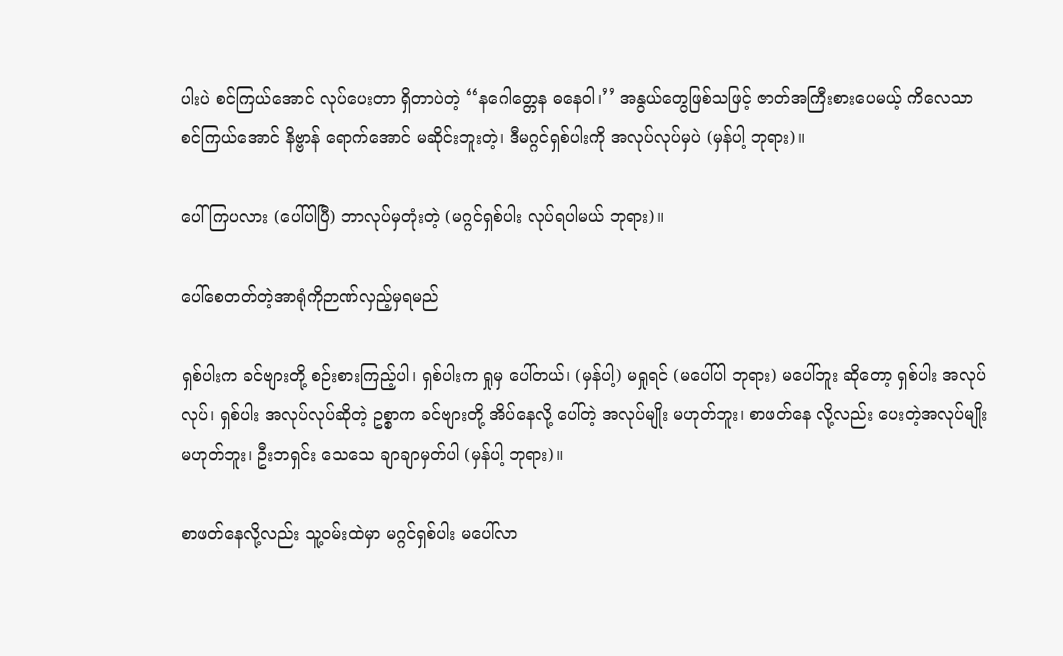ပါးပဲ စင်ကြယ်အောင် လုပ်ပေးတာ ရှိတာပဲတဲ့ ‘‘နဂေါတ္တေန ဓနေဝါ၊’’ အနွယ်တွေဖြစ်သဖြင့် ဇာတ်အကြီးစားပေမယ့် ကိလေသာ စင်ကြယ်အောင် နိဗ္ဗာန် ရောက်အောင် မဆိုင်းဘူးတဲ့၊ ဒီမဂ္ဂင်ရှစ်ပါးကို အလုပ်လုပ်မှပဲ (မှန်ပါ့ ဘုရား)။

ပေါ်ကြပလား (ပေါ်ပါပြီ) ဘာလုပ်မှတုံးတဲ့ (မဂ္ဂင်ရှစ်ပါး လုပ်ရပါမယ် ဘုရား)။

ပေါ်စေတတ်တဲ့အာရုံကိုဉာဏ်လှည့်မှရမည်

ရှစ်ပါးက ခင်ဗျားတို့ စဉ်းစားကြည့်ပါ၊ ရှစ်ပါးက ရှုမှ ပေါ်တယ်၊ (မှန်ပါ့) မရှုရင် (မပေါ်ပါ ဘုရား) မပေါ်ဘူး ဆိုတော့ ရှစ်ပါး အလုပ်လုပ်၊ ရှစ်ပါး အလုပ်လုပ်ဆိုတဲ့ ဥစ္စာက ခင်ဗျားတို့ အိပ်နေလို့ ပေါ်တဲ့ အလုပ်မျိုး မဟုတ်ဘူး၊ စာဖတ်နေ လို့လည်း ပေးတဲ့အလုပ်မျိုး မဟုတ်ဘူး၊ ဦးဘရှင်း သေသေ ချာချာမှတ်ပါ (မှန်ပါ့ ဘုရား)။

စာဖတ်နေလို့လည်း သူ့ဝမ်းထဲမှာ မဂ္ဂင်ရှစ်ပါး မပေါ်လာ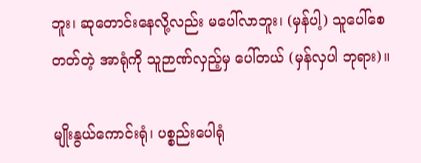ဘူး၊ ဆုတောင်းနေလို့လည်း မပေါ်လာဘူး၊ (မှန်ပါ့) သူပေါ်စေတတ်တဲ့ အာရုံကို သူဉာဏ်လှည့်မှ ပေါ်တယ် (မှန်လှပါ ဘုရား)။

မျိုးနွယ်ကောင်းရုံ၊ ပစ္စည်းပေါရုံ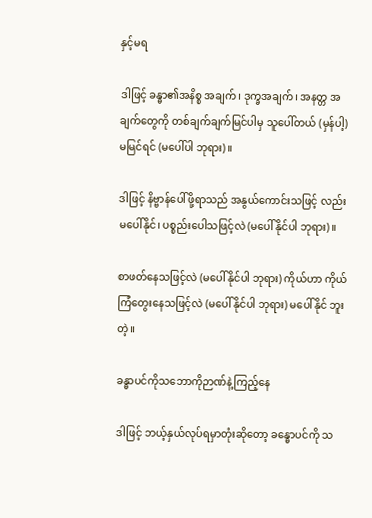နှင့်မရ

ဒါဖြင့် ခန္ဓာ၏အနိစ္စ အချက်၊ ဒုက္ခအချက်၊ အနတ္တ အချက်တွေကို တစ်ချက်ချက်မြင်ပါမှ သူပေါ်တယ် (မှန်ပါ့) မမြင်ရင် (မပေါ်ပါ ဘုရား)။

ဒါဖြင့် နိဗ္ဗာန်ပေါ်ဖို့ရာသည် အနွယ်ကောင်းသဖြင့် လည်းမပေါ်နိုင်၊ ပစ္စည်းပေါသဖြင့်လဲ (မပေါ်နိုင်ပါ ဘုရား)။

စာဖတ်နေသဖြင့်လဲ (မပေါ်နိုင်ပါ ဘုရား) ကိုယ်ဟာ ကိုယ် ကြံတွေးနေသဖြင့်လဲ (မပေါ်နိုင်ပါ ဘုရား) မပေါ်နိုင် ဘူးတဲ့။

ခန္ဓာပင်ကိုသဘောကိုဉာဏ်နဲ့ကြည့်နေ

ဒါဖြင့် ဘယ့်နှယ်လုပ်ရမှာတုံးဆိုတော့ ခန္ဓောပင်ကို သ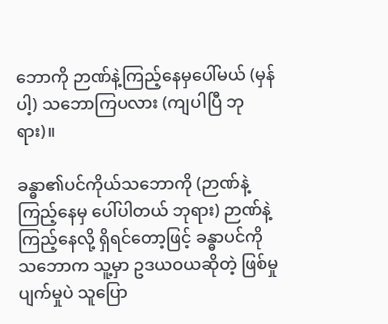ဘောကို ဉာဏ်နဲ့ကြည့်နေမှပေါ်မယ် (မှန်ပါ့) သဘောကြပလား (ကျပါပြီ ဘုရား)။

ခန္ဓာ၏ပင်ကိုယ်သဘောကို (ဉာဏ်နဲ့ကြည့်နေမှ ပေါ်ပါတယ် ဘုရား) ဉာဏ်နဲ့ကြည့်နေလို့ ရှိရင်တော့ဖြင့် ခန္ဓာပင်ကို သဘောက သူ့မှာ ဥဒယဝယဆိုတဲ့ ဖြစ်မှုပျက်မှုပဲ သူပြော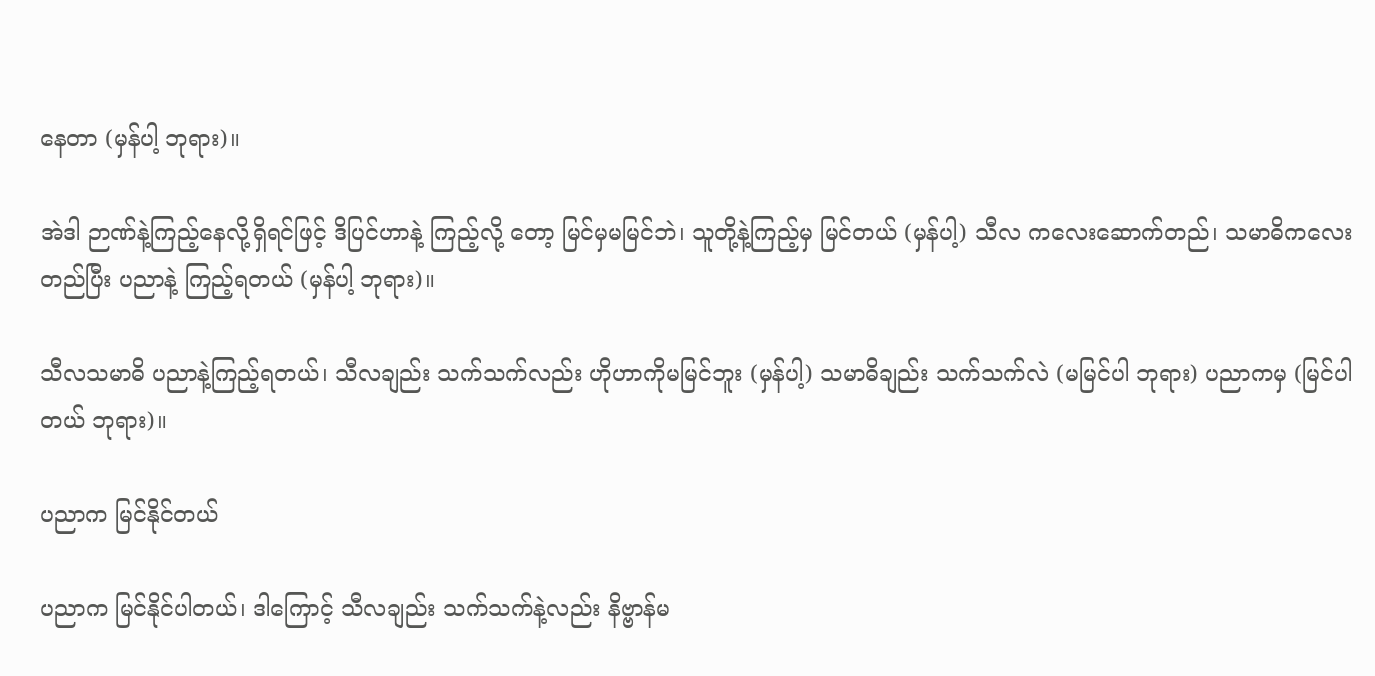နေတာ (မှန်ပါ့ ဘုရား)။

အဲဒါ ဉာဏ်နဲ့ကြည့်နေလို့ရှိရင်ဖြင့် ဒိပြင်ဟာနဲ့ ကြည့်လို့ တော့ မြင်မှမမြင်ဘဲ၊ သူတို့နဲ့ကြည့်မှ မြင်တယ် (မှန်ပါ့) သီလ ကလေးဆောက်တည်၊ သမာဓိကလေးတည်ပြီး ပညာနဲ့ ကြည့်ရတယ် (မှန်ပါ့ ဘုရား)။

သီလသမာဓိ ပညာနဲ့ကြည့်ရတယ်၊ သီလချည်း သက်သက်လည်း ဟိုဟာကိုမမြင်ဘူး (မှန်ပါ့) သမာဓိချည်း သက်သက်လဲ (မမြင်ပါ ဘုရား) ပညာကမှ (မြင်ပါတယ် ဘုရား)။

ပညာက မြင်နိုင်တယ်

ပညာက မြင်နိုင်ပါတယ်၊ ဒါကြောင့် သီလချည်း သက်သက်နဲ့လည်း နိဗ္ဗာန်မ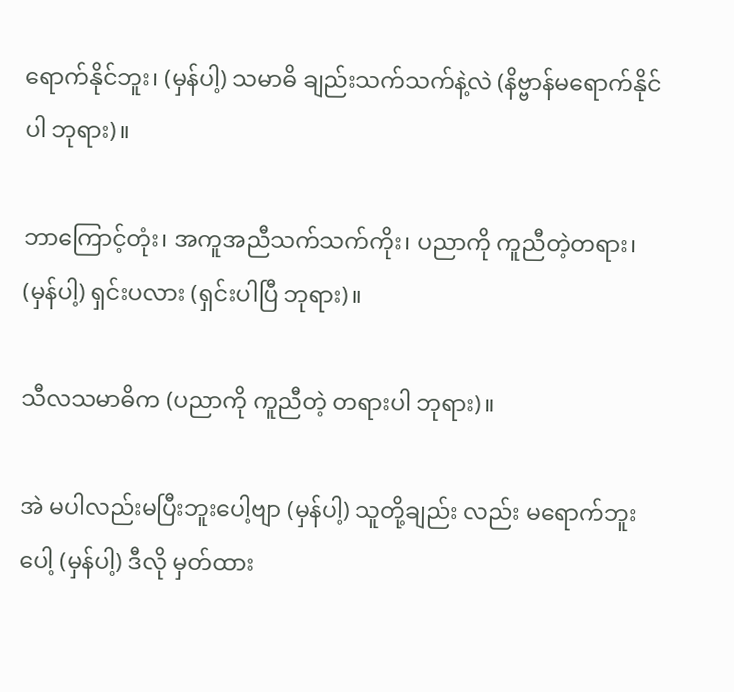ရောက်နိုင်ဘူး၊ (မှန်ပါ့) သမာဓိ ချည်းသက်သက်နဲ့လဲ (နိဗ္ဗာန်မရောက်နိုင်ပါ ဘုရား)။

ဘာကြောင့်တုံး၊ အကူအညီသက်သက်ကိုး၊ ပညာကို ကူညီတဲ့တရား၊ (မှန်ပါ့) ရှင်းပလား (ရှင်းပါပြီ ဘုရား)။

သီလသမာဓိက (ပညာကို ကူညီတဲ့ တရားပါ ဘုရား)။

အဲ မပါလည်းမပြီးဘူးပေါ့ဗျာ (မှန်ပါ့) သူတို့ချည်း လည်း မရောက်ဘူးပေါ့ (မှန်ပါ့) ဒီလို မှတ်ထား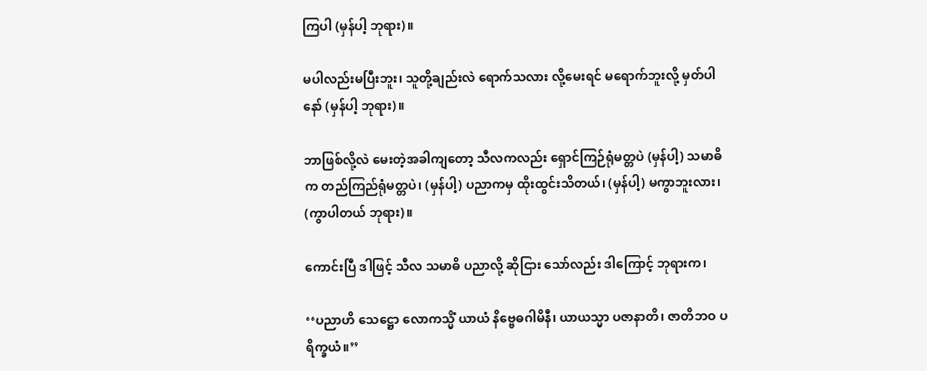ကြပါ (မှန်ပါ့ ဘုရား)။

မပါလည်းမပြီးဘူး၊ သူတို့ချည်းလဲ ရောက်သလား လို့မေးရင် မရောက်ဘူးလို့ မှတ်ပါနော် (မှန်ပါ့ ဘုရား)။

ဘာဖြစ်လို့လဲ မေးတဲ့အခါကျတော့ သီလကလည်း ရှောင်ကြဉ်ရုံမတ္တပဲ (မှန်ပါ့) သမာဓိက တည်ကြည်ရုံမတ္တပဲ၊ (မှန်ပါ့) ပညာကမှ ထိုးထွင်းသိတယ်၊ (မှန်ပါ့) မကွာဘူးလား၊ (ကွာပါတယ် ဘုရား)။

ကောင်းပြီ ဒါဖြင့် သီလ သမာဓိ ပညာလို့ ဆိုငြား သော်လည်း ဒါကြောင့် ဘုရားက၊

‘‘ပညာဟိ သေဋ္ဌော လောကသ္မိံ ယာယံ နိဗ္ဗေဓဂါမိနီ၊ ယာယသ္မာ ပဇာနာတိ၊ ဇာတိဘဝ ပရိက္ခယံ။’’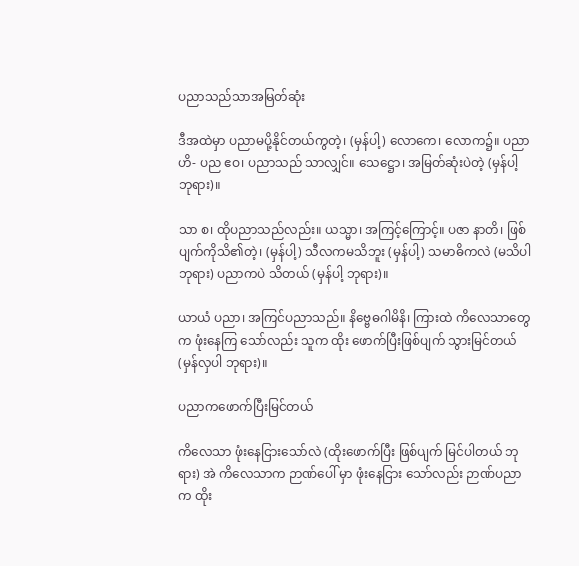ပညာသည်သာအမြတ်ဆုံး

ဒီအထဲမှာ ပညာမပို့နိုင်တယ်ကွတဲ့၊ (မှန်ပါ့) လောကေ၊ လောက၌။ ပညာဟိ- ပည ဧဝ၊ ပညာသည် သာလျှင်။ သေဋ္ဌော၊ အမြတ်ဆုံးပဲတဲ့ (မှန်ပါ့ ဘုရား)။

သာ စ၊ ထိုပညာသည်လည်း။ ယသ္မာ၊ အကြင့်ကြောင့်။ ပဇာ နာတိ၊ ဖြစ်ပျက်ကိုသိ၏တဲ့၊ (မှန်ပါ့) သီလကမသိဘူး (မှန်ပါ့) သမာဓိကလဲ (မသိပါ ဘုရား) ပညာကပဲ သိတယ် (မှန်ပါ့ ဘုရား)။

ယာယံ ပညာ၊ အကြင်ပညာသည်။ နိဗ္ဗေဓဂါမိနိ၊ ကြားထဲ ကိလေသာတွေက ဖုံးနေကြ သော်လည်း သူက ထိုး ဖောက်ပြီးဖြစ်ပျက် သွားမြင်တယ် (မှန်လှပါ ဘုရား)။

ပညာကဖောက်ပြီးမြင်တယ်

ကိလေသာ ဖုံးနေငြားသော်လဲ (ထိုးဖောက်ပြီး ဖြစ်ပျက် မြင်ပါတယ် ဘုရား) အဲ ကိလေသာက ဉာဏ်ပေါ် မှာ ဖုံးနေငြား သော်လည်း ဉာဏ်ပညာက ထိုး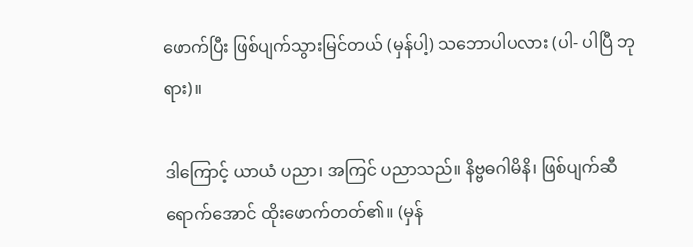ဖောက်ပြီး ဖြစ်ပျက်သွားမြင်တယ် (မှန်ပါ့) သဘောပါပလား (ပါ- ပါပြီ ဘုရား)။

ဒါကြောင့် ယာယံ ပညာ၊ အကြင် ပညာသည်။ နိဗ္ဗဓဂါမိနိ၊ ဖြစ်ပျက်ဆီ ရောက်အောင် ထိုးဖောက်တတ်၏။ (မှန်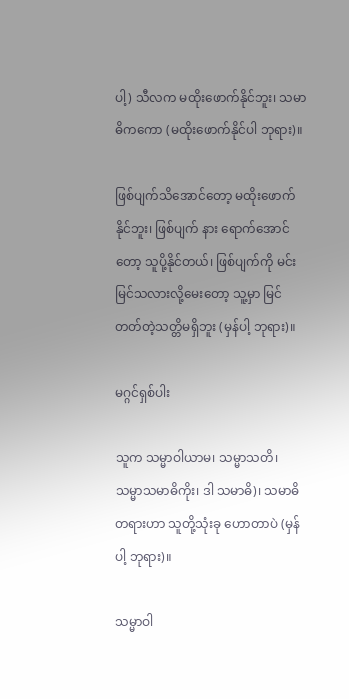ပါ့) သီလက မထိုးဖောက်နိုင်ဘူး၊ သမာဓိကကော (မထိုးဖောက်နိုင်ပါ ဘုရား)။

ဖြစ်ပျက်သိအောင်တော့ မထိုးဖောက်နိုင်ဘူး၊ ဖြစ်ပျက် နား ရောက်အောင်တော့ သူပို့နိုင်တယ်၊ ဖြစ်ပျက်ကို မင်း မြင်သလားလို့မေးတော့ သူ့မှာ မြင်တတ်တဲ့သတ္တိမရှိဘူး (မှန်ပါ့ ဘုရား)။

မဂ္ဂင်ရှစ်ပါး

သူက သမ္မာဝါယာမ၊ သမ္မာသတိ၊ သမ္မာသမာဓိကိုး၊ ဒါ သမာဓိ)၊ သမာဓိတရားဟာ သူတို့သုံးခု ဟောတာပဲ (မှန်ပါ့ ဘုရား)။

သမ္မာဝါ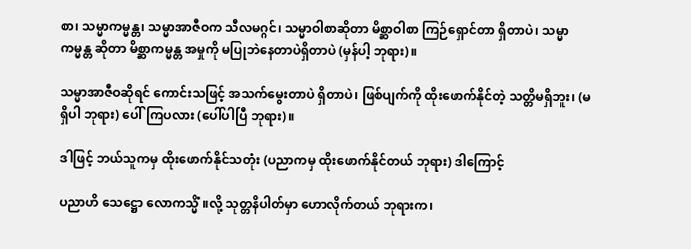စာ၊ သမ္မာကမ္မန္တ၊ သမ္မာအာဇီဝက သီလမဂ္ဂင်၊ သမ္မာဝါစာဆိုတာ မိစ္ဆာဝါစာ ကြဉ်ရှောင်တာ ရှိတာပဲ၊ သမ္မာ ကမ္မန္တ ဆိုတာ မိစ္ဆာကမ္မန္တ အမှုကို မပြုဘဲနေတာပဲရှိတာပဲ (မှန်ပါ့ ဘုရား)။

သမ္မာအာဇီဝဆိုရင် ကောင်းသဖြင့် အသက်မွေးတာပဲ ရှိတာပဲ၊ ဖြစ်ပျက်ကို ထိုးဖောက်နိုင်တဲ့ သတ္တိမရှိဘူး၊ (မရှိပါ ဘုရား) ပေါ်ကြပလား (ပေါ်ပါပြီ ဘုရား)။

ဒါဖြင့် ဘယ်သူကမှ ထိုးဖောက်နိုင်သတုံး (ပညာကမှ ထိုးဖောက်နိုင်တယ် ဘုရား) ဒါကြောင့်

ပညာဟိ သေဋ္ဌော လောကသ္မိံ ။လို့ သုတ္တနိပါတ်မှာ ဟောလိုက်တယ် ဘုရားက၊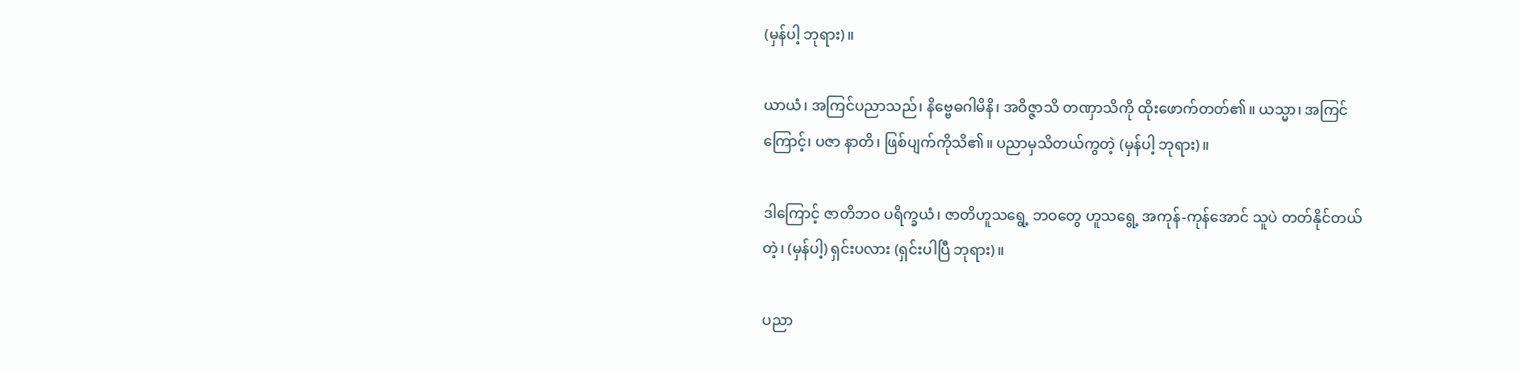(မှန်ပါ့ ဘုရား)။

ယာယံ၊ အကြင်ပညာသည်၊ နိဗ္ဗေဓဂါမိနိ၊ အဝိဇ္ဇာသိ တဏှာသိကို ထိုးဖောက်တတ်၏။ ယသ္မာ၊ အကြင်ကြောင့်၊ ပဇာ နာတိ၊ ဖြစ်ပျက်ကိုသိ၏။ ပညာမှသိတယ်ကွတဲ့ (မှန်ပါ့ ဘုရား)။

ဒါကြောင့် ဇာတိဘဝ ပရိက္ခယံ၊ ဇာတိဟူသရွေ့ ဘဝတွေ ဟူသရွေ့ အကုန်-ကုန်အောင် သူပဲ တတ်နိုင်တယ်တဲ့၊ (မှန်ပါ့) ရှင်းပလား (ရှင်းပါပြီ ဘုရား)။

ပညာ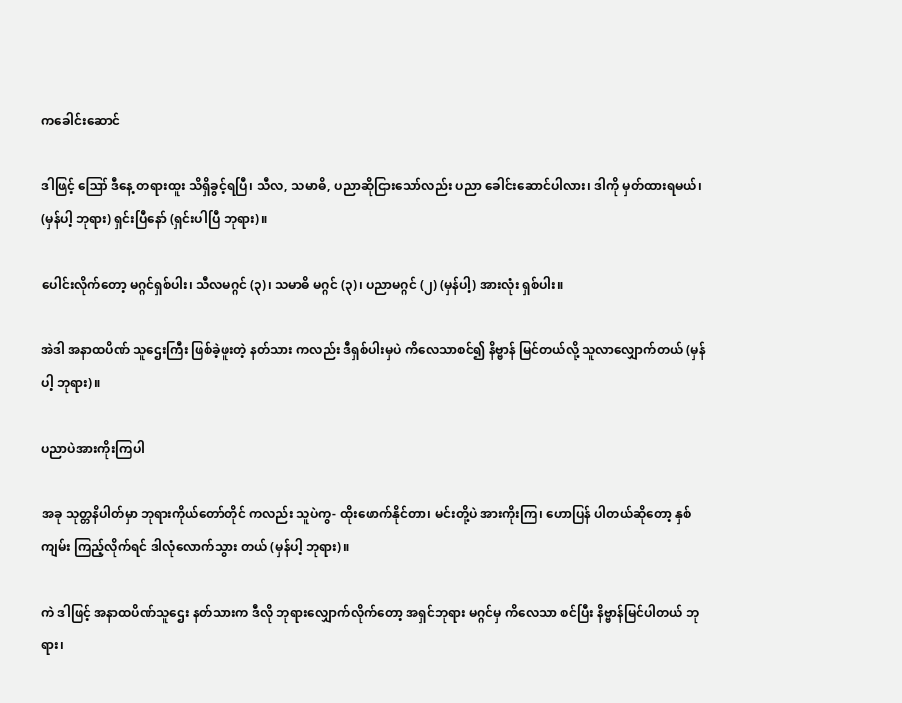ကခေါင်းဆောင်

ဒါဖြင့် ဪ ဒီနေ့ တရားထူး သိရှိခွင့်ရပြီ၊ သီလ, သမာဓိ, ပညာဆိုငြားသော်လည်း ပညာ ခေါင်းဆောင်ပါလား၊ ဒါကို မှတ်ထားရမယ်၊ (မှန်ပါ့ ဘုရား) ရှင်းပြီနော် (ရှင်းပါပြီ ဘုရား)။

ပေါင်းလိုက်တော့ မဂ္ဂင်ရှစ်ပါး၊ သီလမဂ္ဂင် (၃)၊ သမာဓိ မဂ္ဂင် (၃)၊ ပညာမဂ္ဂင် (၂) (မှန်ပါ့) အားလုံး ရှစ်ပါး။

အဲဒါ အနာထပိဏ် သူဌေးကြီး ဖြစ်ခဲ့ဖူးတဲ့ နတ်သား ကလည်း ဒီရှစ်ပါးမှပဲ ကိလေသာစင်၍ နိဗ္ဗာန် မြင်တယ်လို့ သူလာလျှောက်တယ် (မှန်ပါ့ ဘုရား)။

ပညာပဲအားကိုးကြပါ

အခု သုတ္တနိပါတ်မှာ ဘုရားကိုယ်တော်တိုင် ကလည်း သူပဲကွ- ထိုးဖောက်နိုင်တာ၊ မင်းတို့ပဲ အားကိုးကြ၊ ဟောပြန် ပါတယ်ဆိုတော့ နှစ်ကျမ်း ကြည့်လိုက်ရင် ဒါလုံလောက်သွား တယ် (မှန်ပါ့ ဘုရား)။

ကဲ ဒါဖြင့် အနာထပိဏ်သူဌေး နတ်သားက ဒီလို ဘုရားလျှောက်လိုက်တော့ အရှင်ဘုရား မဂ္ဂင်မှ ကိလေသာ စင်ပြီး နိဗ္ဗာန်မြင်ပါတယ် ဘုရား၊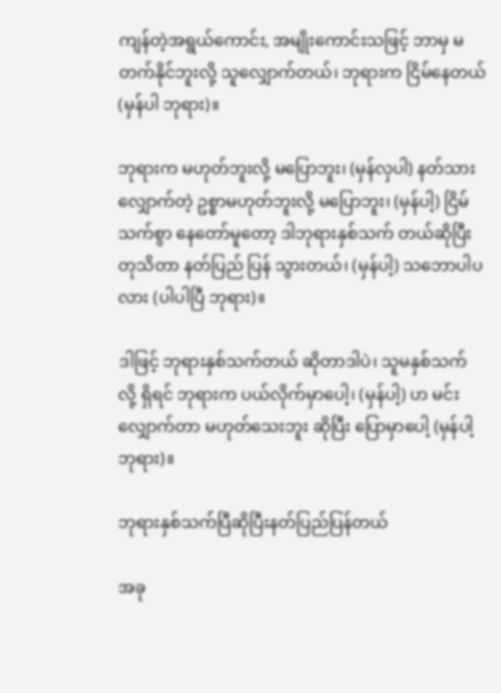ကျန်တဲ့အရွယ်ကောင်း, အမျိုးကောင်းသဖြင့် ဘာမှ မတက်နိုင်ဘူးလို့ သူလျှောက်တယ်၊ ဘုရားက ငြိမ်နေတယ် (မှန်ပါ ဘုရား)။

ဘုရားက မဟုတ်ဘူးလို့ မပြောဘူး၊ (မှန်လှပါ) နတ်သားလျှောက်တဲ့ ဥစ္စာမဟုတ်ဘူးလို့ မပြောဘူး၊ (မှန်ပါ့) ငြိမ်သက်စွာ နေတော်မူတော့ ဒါဘုရားနှစ်သက် တယ်ဆိုပြီး တုသိတာ နတ်ပြည် ပြန် သွားတယ်၊ (မှန်ပါ့) သဘောပါပလား (ပါပါပြီ ဘုရား)။

ဒါဖြင့် ဘုရားနှစ်သက်တယ် ဆိုတာဒါပဲ၊ သူမနှစ်သက် လို့ ရှိရင် ဘုရားက ပယ်လိုက်မှာပေါ့၊ (မှန်ပါ့) ဟ မင်းလျှောက်တာ မဟုတ်သေးဘူး ဆိုပြီး ပြောမှာပေါ့ (မှန်ပါ့ ဘုရား)။

ဘုရားနှစ်သက်ပြီဆိုပြီးနတ်ပြည်ပြန်တယ်

အခု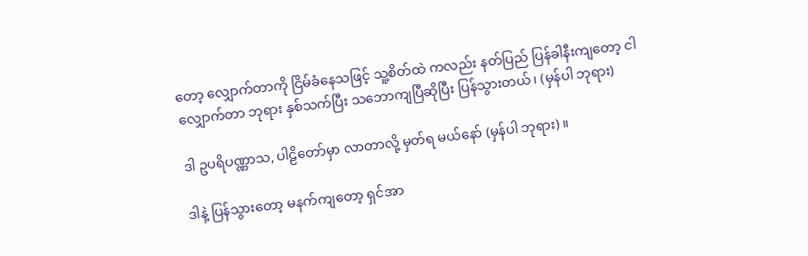တော့ လျှောက်တာကို ငြိမ်ခံနေသဖြင့် သူ့စိတ်ထဲ ကလည်း နတ်ပြည် ပြန်ခါနီးကျတော့ ငါလျှောက်တာ ဘုရား နှစ်သက်ပြီး သဘောကျပြီဆိုပြီး ပြန်သွားတယ်၊ (မှန်ပါ ဘုရား)

ဒါ ဥပရိပဏ္ဏာသ, ပါဠိတော်မှာ လာတာလို့ မှတ်ရ မယ်နော် (မှန်ပါ ဘုရား)။

ဒါနဲ့ ပြန်သွားတော့ မနက်ကျတော့ ရှင်အာ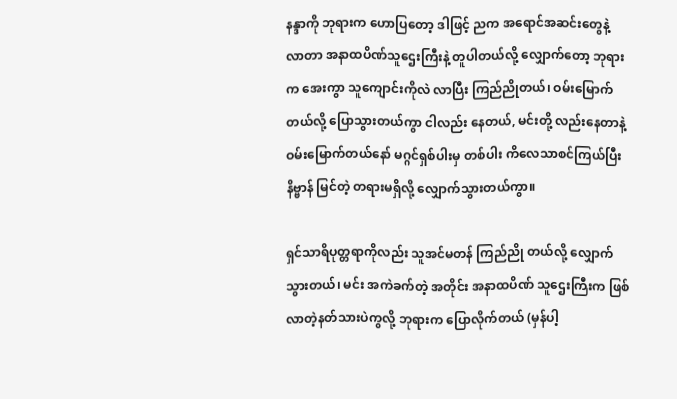နန္ဒာကို ဘုရားက ဟောပြတော့ ဒါဖြင့် ညက အရောင်အဆင်းတွေနဲ့ လာတာ အနာထပိဏ်သူဌေးကြီးနဲ့ တူပါတယ်လို့ လျှောက်တော့ ဘုရားက အေးကွာ သူကျောင်းကိုလဲ လာပြီး ကြည်ညိုတယ်၊ ဝမ်းမြောက်တယ်လို့ ပြောသွားတယ်ကွာ ငါလည်း နေတယ်, မင်းတို့ လည်းနေတာနဲ့ ဝမ်းမြောက်တယ်နော် မဂ္ဂင်ရှစ်ပါးမှ တစ်ပါး ကိလေသာစင်ကြယ်ပြီး နိဗ္ဗာန် မြင်တဲ့ တရားမရှိလို့ လျှောက်သွားတယ်ကွာ။

ရှင်သာရိပုတ္တရာကိုလည်း သူအင်မတန် ကြည်ညို တယ်လို့ လျှောက်သွားတယ်၊ မင်း အကဲခက်တဲ့ အတိုင်း အနာထပိဏ် သူဌေးကြီးက ဖြစ်လာတဲ့နတ်သားပဲကွလို့ ဘုရားက ပြောလိုက်တယ် (မှန်ပါ့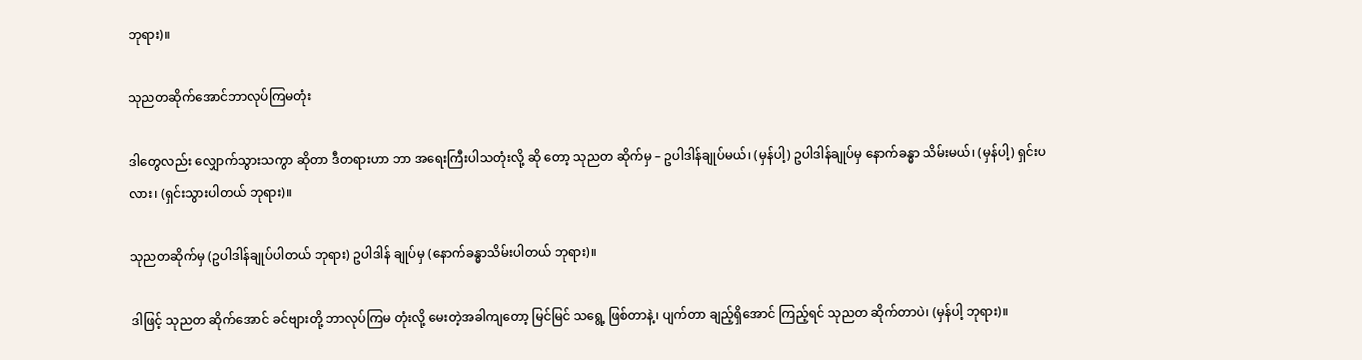ဘုရား)။

သုညတဆိုက်အောင်ဘာလုပ်ကြမတုံး

ဒါတွေလည်း လျှောက်သွားသကွာ ဆိုတာ ဒီတရားဟာ ဘာ အရေးကြီးပါသတုံးလို့ ဆို တော့ သုညတ ဆိုက်မှ – ဥပါဒါန်ချုပ်မယ်၊ (မှန်ပါ့) ဥပါဒါန်ချုပ်မှ နောက်ခန္ဓာ သိမ်းမယ်၊ (မှန်ပါ့) ရှင်းပလား၊ (ရှင်းသွားပါတယ် ဘုရား)။

သုညတဆိုက်မှ (ဥပါဒါန်ချုပ်ပါတယ် ဘုရား) ဥပါဒါန် ချုပ်မှ (နောက်ခန္ဓာသိမ်းပါတယ် ဘုရား)။

ဒါဖြင့် သုညတ ဆိုက်အောင် ခင်ဗျားတို့ ဘာလုပ်ကြမ တုံးလို့ မေးတဲ့အခါကျတော့ မြင်မြင် သရွေ့ ဖြစ်တာနဲ့၊ ပျက်တာ ချည့်ရှိအောင် ကြည့်ရင် သုညတ ဆိုက်တာပဲ၊ (မှန်ပါ့ ဘုရား)။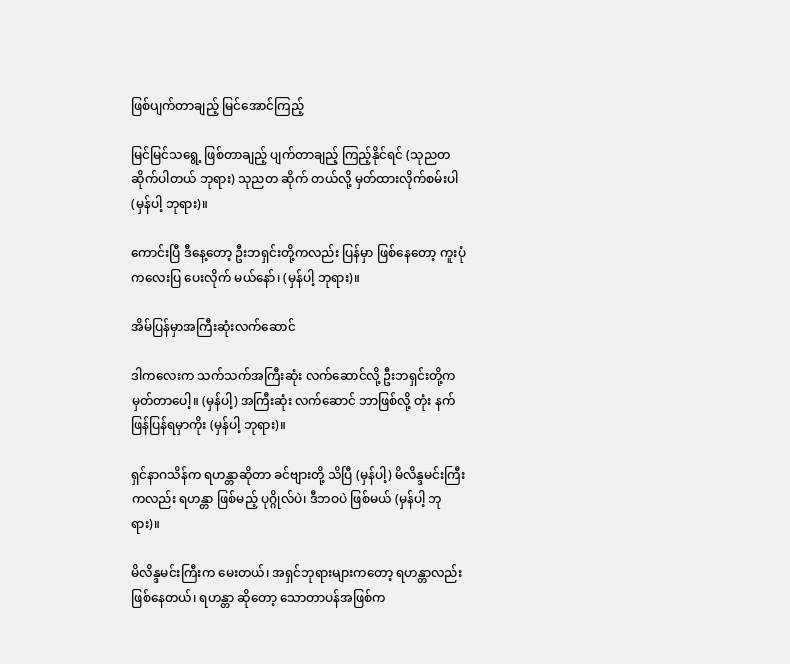ဖြစ်ပျက်တာချည့် မြင်အောင်ကြည့်

မြင်မြင်သရွေ့ ဖြစ်တာချည့် ပျက်တာချည့် ကြည့်နိုင်ရင် (သုညတဆိုက်ပါတယ် ဘုရား) သုညတ ဆိုက် တယ်လို့ မှတ်ထားလိုက်စမ်းပါ (မှန်ပါ့ ဘုရား)။

ကောင်းပြီ ဒီနေ့တော့ ဦးဘရှင်းတို့ကလည်း ပြန်မှာ ဖြစ်နေတော့ ကူးပုံကလေးပြ ပေးလိုက် မယ်နော်၊ (မှန်ပါ့ ဘုရား)။

အိမ်ပြန်မှာအကြီးဆုံးလက်ဆောင်

ဒါကလေးက သက်သက်အကြီးဆုံး လက်ဆောင်လို့ ဦးဘရှင်းတို့က မှတ်တာပေါ့။ (မှန်ပါ့) အကြီးဆုံး လက်ဆောင် ဘာဖြစ်လို့ တုံး နက်ဖြန်ပြန်ရမှာကိုး (မှန်ပါ့ ဘုရား)။

ရှင်နာဂသိန်က ရဟန္တာဆိုတာ ခင်ဗျားတို့ သိပြီ (မှန်ပါ့) မိလိန္ဒမင်းကြီးကလည်း ရဟန္တာ ဖြစ်မည့် ပုဂ္ဂိုလ်ပဲ၊ ဒီဘဝပဲ ဖြစ်မယ် (မှန်ပါ့ ဘုရား)။

မိလိန္ဒမင်းကြီးက မေးတယ်၊ အရှင်ဘုရားများကတော့ ရဟန္တာလည်းဖြစ်နေတယ်၊ ရဟန္တာ ဆိုတော့ သောတာပန်အဖြစ်က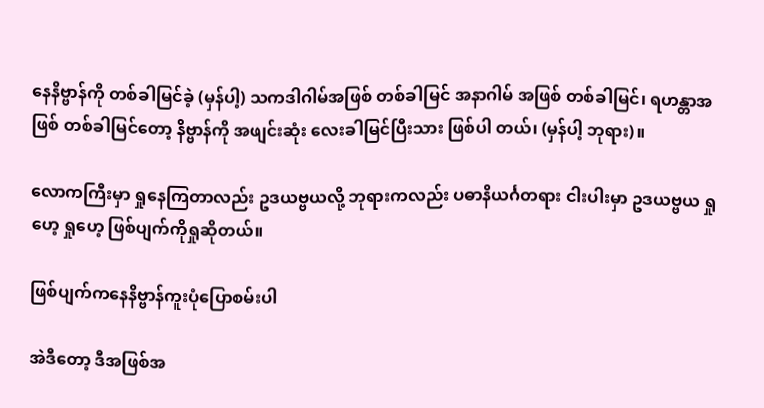နေနိဗ္ဗာန်ကို တစ်ခါမြင်ခဲ့ (မှန်ပါ့) သကဒါဂါမ်အဖြစ် တစ်ခါမြင် အနာဂါမ် အဖြစ် တစ်ခါမြင်၊ ရဟန္တာအဖြစ် တစ်ခါမြင်တော့ နိဗ္ဗာန်ကို အဖျင်းဆုံး လေးခါမြင်ပြီးသား ဖြစ်ပါ တယ်၊ (မှန်ပါ့ ဘုရား)။

လောကကြီးမှာ ရှုနေကြတာလည်း ဥဒယဗ္ဗယလို့ ဘုရားကလည်း ပဓာနိယင်္ဂတရား ငါးပါးမှာ ဥဒယဗ္ဗယ ရှုဟေ့ ရှုဟေ့ ဖြစ်ပျက်ကိုရှုဆိုတယ်။

ဖြစ်ပျက်ကနေနိဗ္ဗာန်ကူးပုံပြောစမ်းပါ

အဲဒီတော့ ဒီအဖြစ်အ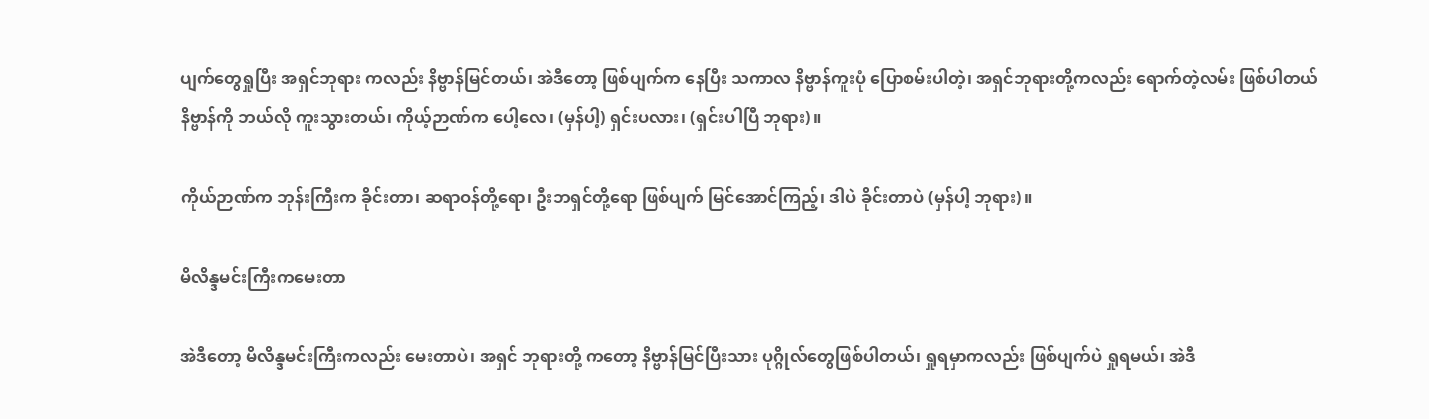ပျက်တွေရှုပြီး အရှင်ဘုရား ကလည်း နိဗ္ဗာန်မြင်တယ်၊ အဲဒီတော့ ဖြစ်ပျက်က နေပြီး သကာလ နိဗ္ဗာန်ကူးပုံ ပြောစမ်းပါတဲ့၊ အရှင်ဘုရားတို့ကလည်း ရောက်တဲ့လမ်း ဖြစ်ပါတယ် နိဗ္ဗာန်ကို ဘယ်လို ကူးသွားတယ်၊ ကိုယ့်ဉာဏ်က ပေါ့လေ၊ (မှန်ပါ့) ရှင်းပလား၊ (ရှင်းပါပြီ ဘုရား)။

ကိုယ်ဉာဏ်က ဘုန်းကြီးက ခိုင်းတာ၊ ဆရာဝန်တို့ရော၊ ဦးဘရှင်တို့ရော ဖြစ်ပျက် မြင်အောင်ကြည့်၊ ဒါပဲ ခိုင်းတာပဲ (မှန်ပါ့ ဘုရား)။

မိလိန္ဒမင်းကြီးကမေးတာ

အဲဒီတော့ မိလိန္ဒမင်းကြီးကလည်း မေးတာပဲ၊ အရှင် ဘုရားတို့ ကတော့ နိဗ္ဗာန်မြင်ပြီးသား ပုဂ္ဂိုလ်တွေဖြစ်ပါတယ်၊ ရှုရမှာကလည်း ဖြစ်ပျက်ပဲ ရှုရမယ်၊ အဲဒီ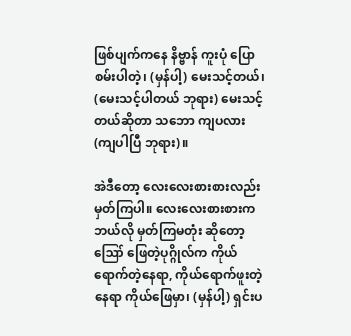ဖြစ်ပျက်ကနေ နိဗ္ဗာန် ကူးပုံ ပြောစမ်းပါတဲ့၊ (မှန်ပါ့) မေးသင့်တယ်၊ (မေးသင့်ပါတယ် ဘုရား) မေးသင့်တယ်ဆိုတာ သဘော ကျပလား (ကျပါပြီ ဘုရား)။

အဲဒီတော့ လေးလေးစားစားလည်း မှတ်ကြပါ။ လေးလေးစားစားက ဘယ်လို မှတ်ကြမတုံး ဆိုတော့ ဪ ဖြေတဲ့ပုဂ္ဂိုလ်က ကိုယ်ရောက်တဲ့နေရာ, ကိုယ်ရောက်ဖူးတဲ့နေရာ ကိုယ်ဖြေမှာ၊ (မှန်ပါ့) ရှင်းပ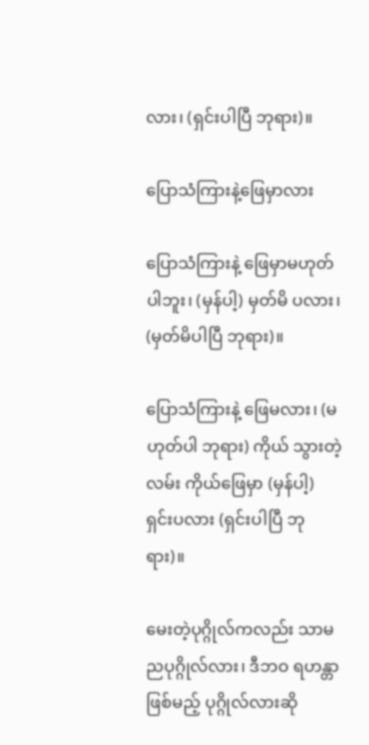လား၊ (ရှင်းပါပြီ ဘုရား)။

ပြောသံကြားနဲ့ဖြေမှာလား

ပြောသံကြားနဲ့ ဖြေမှာမဟုတ်ပါဘူး၊ (မှန်ပါ့) မှတ်မိ ပလား၊ (မှတ်မိပါပြီ ဘုရား)။

ပြောသံကြားနဲ့ ဖြေမလား၊ (မဟုတ်ပါ ဘုရား) ကိုယ် သွားတဲ့လမ်း ကိုယ်ဖြေမှာ (မှန်ပါ့) ရှင်းပလား (ရှင်းပါပြီ ဘုရား)။

မေးတဲ့ပုဂ္ဂိုလ်ကလည်း သာမညပုဂ္ဂိုလ်လား၊ ဒီဘဝ ရဟန္တာဖြစ်မည့် ပုဂ္ဂိုလ်လားဆို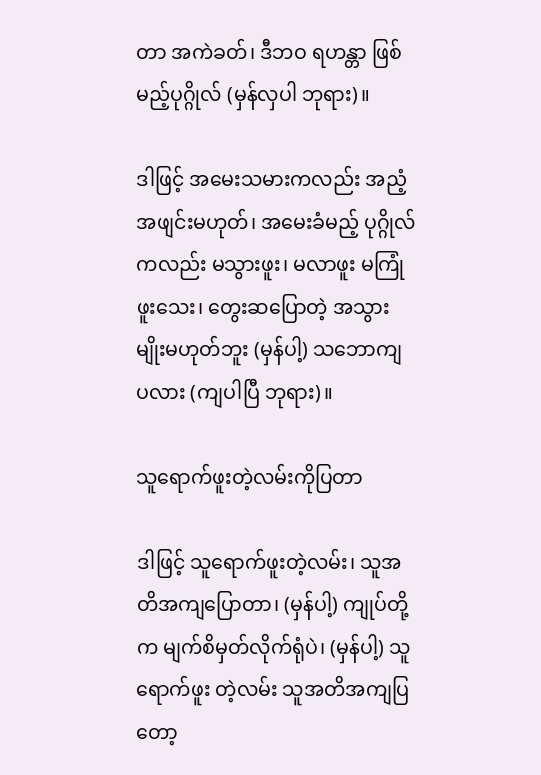တာ အကဲခတ်၊ ဒီဘဝ ရဟန္တာ ဖြစ်မည့်ပုဂ္ဂိုလ် (မှန်လှပါ ဘုရား)။

ဒါဖြင့် အမေးသမားကလည်း အညံ့အဖျင်းမဟုတ်၊ အမေးခံမည့် ပုဂ္ဂိုလ်ကလည်း မသွားဖူး၊ မလာဖူး မကြုံဖူးသေး၊ တွေးဆပြောတဲ့ အသွားမျိုးမဟုတ်ဘူး (မှန်ပါ့) သဘောကျ ပလား (ကျပါပြီ ဘုရား)။

သူရောက်ဖူးတဲ့လမ်းကိုပြတာ

ဒါဖြင့် သူရောက်ဖူးတဲ့လမ်း၊ သူအတိအကျပြောတာ၊ (မှန်ပါ့) ကျုပ်တို့က မျက်စိမှတ်လိုက်ရုံပဲ၊ (မှန်ပါ့) သူရောက်ဖူး တဲ့လမ်း သူအတိအကျပြတော့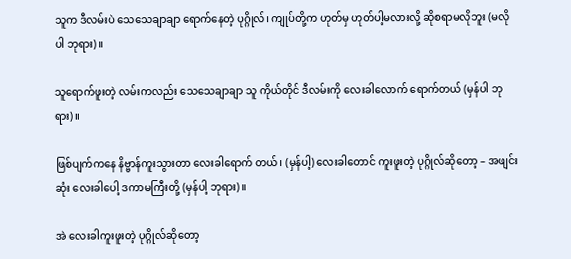သူက ဒီလမ်းပဲ သေသေချာချာ ရောက်နေတဲ့ ပုဂ္ဂိုလ်၊ ကျုပ်တို့က ဟုတ်မှ ဟုတ်ပါ့မလားလို့ ဆိုစရာမလိုဘူး (မလိုပါ ဘုရား)။

သူရောက်ဖူးတဲ့ လမ်းကလည်း သေသေချာချာ သူ ကိုယ်တိုင် ဒီလမ်းကို လေးခါလောက် ရောက်တယ် (မှန်ပါ ဘုရား)။

ဖြစ်ပျက်ကနေ နိဗ္ဗာန်ကူးသွားတာ လေးခါရောက် တယ်၊ (မှန်ပါ့) လေးခါတောင် ကူးဖူးတဲ့ ပုဂ္ဂိုလ်ဆိုတော့ – အဖျင်းဆုံး လေးခါပေါ့ ဒကာမကြီးတို့ (မှန်ပါ့ ဘုရား)။

အဲ လေးခါကူးဖူးတဲ့ ပုဂ္ဂိုလ်ဆိုတော့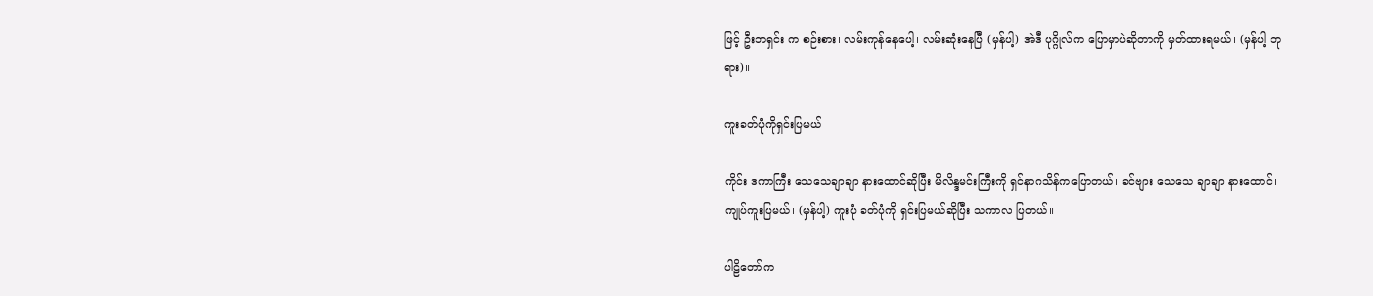ဖြင့် ဦးဘရှင်း က စဉ်းစား၊ လမ်းကုန်နေပေါ့၊ လမ်းဆုံးနေပြီ (မှန်ပါ့) အဲဒီ ပုဂ္ဂိုလ်က ပြောမှာပဲဆိုတာကို မှတ်ထားရမယ်၊ (မှန်ပါ့ ဘုရား)။

ကူးခတ်ပုံကိုရှင်းပြမယ်

ကိုင်း ဒကာကြီး သေသေချာချာ နားထောင်ဆိုပြီး မိလိန္ဒမင်းကြီးကို ရှင်နာဂသိန်ကပြောတယ်၊ ခင်ဗျား သေသေ ချာချာ နားထောင်၊ ကျုပ်ကူးပြမယ်၊ (မှန်ပါ့) ကူးပုံ ခတ်ပုံကို ရှင်းပြမယ်ဆိုပြီး သကာလ ပြတယ်။

ပါဠိတော်က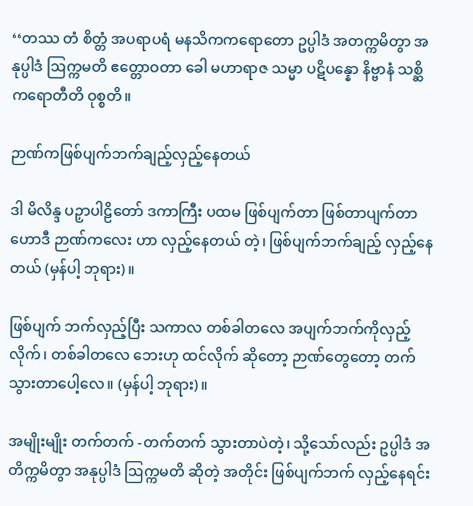‘‘တဿ တံ စိတ္တံ အပရာပရံ မနသိကကရောတော ဥပ္ပါဒံ အတက္ကမိတွာ အနုပ္ပါဒံ ဩက္ကမတိ ဧတ္တောဝတာ ခေါ မဟာရာဇ သမ္မာ ပဋိပန္နော နိဗ္ဗာနံ သစ္ဆိကရောတီတိ ဝုစ္စတိ။

ဉာဏ်ကဖြစ်ပျက်ဘက်ချည့်လှည့်နေတယ်

ဒါ မိလိန္ဒ ပဉှာပါဠိတော် ဒကာကြီး ပထမ ဖြစ်ပျက်တာ ဖြစ်တာပျက်တာ ဟောဒီ ဉာဏ်ကလေး ဟာ လှည့်နေတယ် တဲ့၊ ဖြစ်ပျက်ဘက်ချည့် လှည့်နေတယ် (မှန်ပါ့ ဘုရား)။

ဖြစ်ပျက် ဘက်လှည့်ပြီး သကာလ တစ်ခါတလေ အပျက်ဘက်ကိုလှည့်လိုက်၊ တစ်ခါတလေ ဘေးဟု ထင်လိုက် ဆိုတော့ ဉာဏ်တွေတော့ တက်သွားတာပေါ့လေ။ (မှန်ပါ့ ဘုရား)။

အမျိုးမျိုး တက်တက် -တက်တက် သွားတာပဲတဲ့၊ သို့သော်လည်း ဥပ္ပါဒံ အတိက္ကမိတွာ အနုပ္ပါဒံ ဩက္ကမတိ ဆိုတဲ့ အတိုင်း ဖြစ်ပျက်ဘက် လှည့်နေရင်း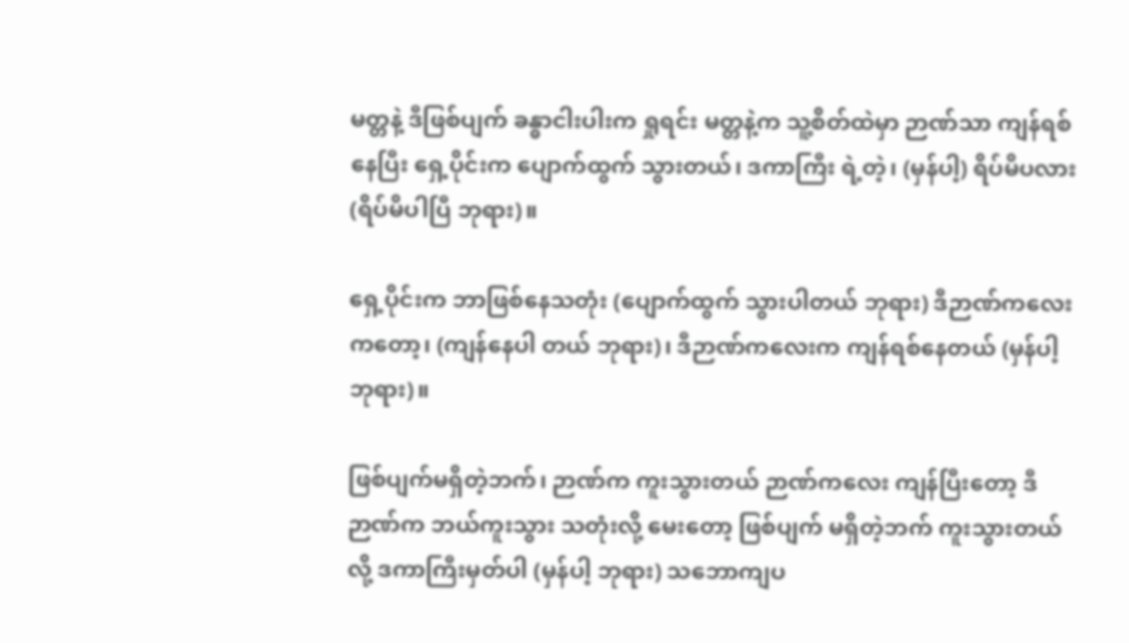မတ္တနဲ့ ဒီဖြစ်ပျက် ခန္ဓာငါးပါးက ရှုရင်း မတ္တနဲ့က သူ့စိတ်ထဲမှာ ဉာဏ်သာ ကျန်ရစ်နေပြီး ရှေ့ပိုင်းက ပျောက်ထွက် သွားတယ်၊ ဒကာကြီး ရဲ့တဲ့၊ (မှန်ပါ့) ရိပ်မိပလား (ရိပ်မိပါပြီ ဘုရား)။

ရှေ့ပိုင်းက ဘာဖြစ်နေသတုံး (ပျောက်ထွက် သွားပါတယ် ဘုရား) ဒီဉာဏ်ကလေး ကတော့၊ (ကျန်နေပါ တယ် ဘုရား)၊ ဒီဉာဏ်ကလေးက ကျန်ရစ်နေတယ် (မှန်ပါ့ ဘုရား)။

ဖြစ်ပျက်မရှိတဲ့ဘက်၊ ဉာဏ်က ကူးသွားတယ် ဉာဏ်ကလေး ကျန်ပြီးတော့ ဒီဉာဏ်က ဘယ်ကူးသွား သတုံးလို့ မေးတော့ ဖြစ်ပျက် မရှိတဲ့ဘက် ကူးသွားတယ်လို့ ဒကာကြီးမှတ်ပါ (မှန်ပါ့ ဘုရား) သဘောကျပ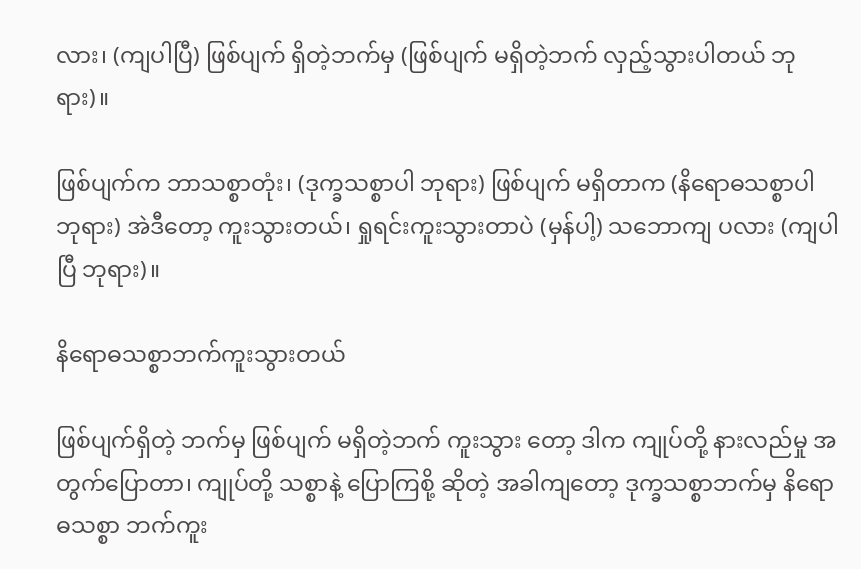လား၊ (ကျပါပြီ) ဖြစ်ပျက် ရှိတဲ့ဘက်မှ (ဖြစ်ပျက် မရှိတဲ့ဘက် လှည့်သွားပါတယ် ဘုရား)။

ဖြစ်ပျက်က ဘာသစ္စာတုံး၊ (ဒုက္ခသစ္စာပါ ဘုရား) ဖြစ်ပျက် မရှိတာက (နိရောဓသစ္စာပါ ဘုရား) အဲဒီတော့ ကူးသွားတယ်၊ ရှုရင်းကူးသွားတာပဲ (မှန်ပါ့) သဘောကျ ပလား (ကျပါပြီ ဘုရား)။

နိရောဓသစ္စာဘက်ကူးသွားတယ်

ဖြစ်ပျက်ရှိတဲ့ ဘက်မှ ဖြစ်ပျက် မရှိတဲ့ဘက် ကူးသွား တော့ ဒါက ကျုပ်တို့ နားလည်မှု အတွက်ပြောတာ၊ ကျုပ်တို့ သစ္စာနဲ့ ပြောကြစို့ ဆိုတဲ့ အခါကျတော့ ဒုက္ခသစ္စာဘက်မှ နိရောဓသစ္စာ ဘက်ကူး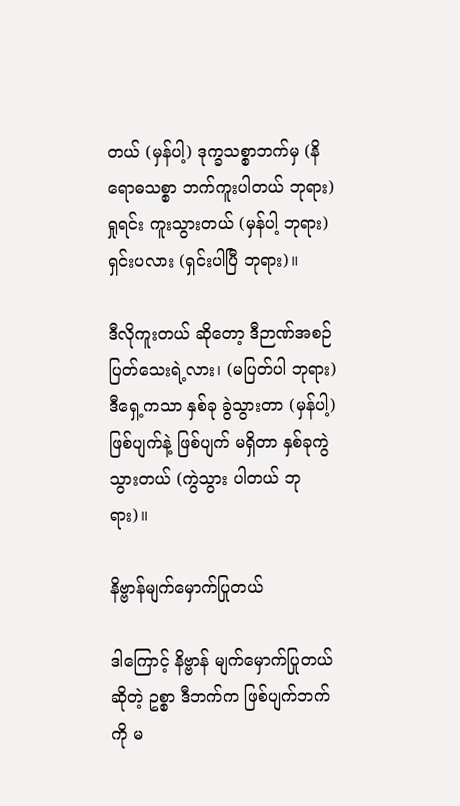တယ် (မှန်ပါ့) ဒုက္ခသစ္စာဘက်မှ (နိရောဓသစ္စာ ဘက်ကူးပါတယ် ဘုရား) ရှုရင်း ကူးသွားတယ် (မှန်ပါ့ ဘုရား) ရှင်းပလား (ရှင်းပါပြီ ဘုရား)။

ဒီလိုကူးတယ် ဆိုတော့ ဒီဉာဏ်အစဉ် ပြတ်သေးရဲ့လား၊ (မပြတ်ပါ ဘုရား) ဒီရှေ့ကသာ နှစ်ခု ခွဲသွားတာ (မှန်ပါ့) ဖြစ်ပျက်နဲ့ ဖြစ်ပျက် မရှိတာ နှစ်ခုကွဲသွားတယ် (ကွဲသွား ပါတယ် ဘုရား)။

နိဗ္ဗာန်မျက်မှောက်ပြုတယ်

ဒါကြောင့် နိဗ္ဗာန် မျက်မှောက်ပြုတယ် ဆိုတဲ့ ဥစ္စာ ဒီဘက်က ဖြစ်ပျက်ဘက်ကို မ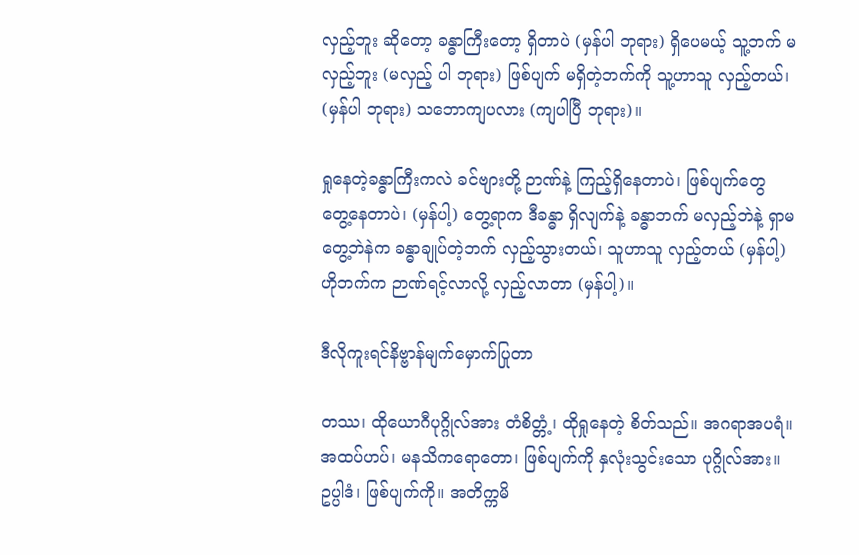လှည့်ဘူး ဆိုတော့ ခန္ဓာကြီးတော့ ရှိတာပဲ (မှန်ပါ ဘုရား) ရှိပေမယ့် သူ့ဘက် မလှည့်ဘူး (မလှည့် ပါ ဘုရား) ဖြစ်ပျက် မရှိတဲ့ဘက်ကို သူ့ဟာသူ လှည့်တယ်၊ (မှန်ပါ ဘုရား) သဘောကျပလား (ကျပါပြီ ဘုရား)။

ရှုနေတဲ့ခန္ဓာကြီးကလဲ ခင်ဗျားတို့ ဉာဏ်နဲ့ ကြည့်ရှိနေတာပဲ၊ ဖြစ်ပျက်တွေ တွေ့နေတာပဲ၊ (မှန်ပါ့) တွေ့ရာက ဒီခန္ဓာ ရှိလျက်နဲ့ ခန္ဓာဘက် မလှည့်ဘဲနဲ့ ရှာမတွေ့ဘဲနဲက ခန္ဓာချုပ်တဲ့ဘက် လှည့်သွားတယ်၊ သူဟာသူ လှည့်တယ် (မှန်ပါ့) ဟိုဘက်က ဉာဏ်ရင့်လာလို့ လှည့်လာတာ (မှန်ပါ့)။

ဒီလိုကူးရင်နိဗ္ဗာန်မျက်မှောက်ပြုတာ

တဿ၊ ထိုယောဂီပုဂ္ဂိုလ်အား တံစိတ္တံ့၊ ထိုရှုနေတဲ့ စိတ်သည်။ အဂရာအပရံ။ အထပ်ဟပ်၊ မနသိကရောတော၊ ဖြစ်ပျက်ကို နှလုံးသွင်းသော ပုဂ္ဂိုလ်အား။ ဥပ္ပါဒံ၊ ဖြစ်ပျက်ကို။ အတိက္ကမိ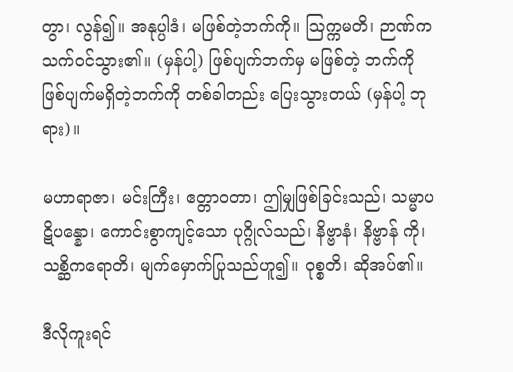တွာ၊ လွန်၍။ အနုပ္ပါဒံ၊ မဖြစ်တဲ့ဘက်ကို။ ဩက္ကမတိ၊ ဉာဏ်ကသက်ဝင်သွား၏။ (မှန်ပါ့) ဖြစ်ပျက်ဘက်မှ မဖြစ်တဲ့ ဘက်ကို ဖြစ်ပျက်မရှိတဲ့ဘက်ကို တစ်ခါတည်း ပြေးသွားတယ် (မှန်ပါ့ ဘုရား)။

မဟာရာဇာ၊ မင်းကြီး၊ ဧတ္တာဝတာ၊ ဤမျှဖြစ်ခြင်းသည်၊ သမ္မာပဋိပန္နော၊ ကောင်းစွာကျင့်သော ပုဂ္ဂိုလ်သည်၊ နိဗ္ဗာနံ၊ နိဗ္ဗာန် ကို၊ သစ္ဆိကရောတိ၊ မျက်မှောက်ပြုသည်ဟူ၍။ ဝုစ္စတိ၊ ဆိုအပ်၏။

ဒီလိုကူးရင်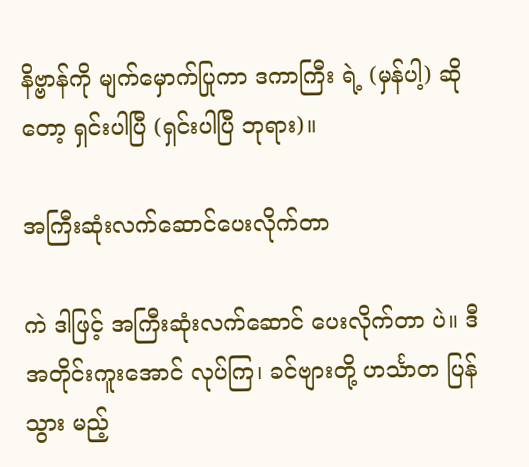နိဗ္ဗာန်ကို မျက်မှောက်ပြုကာ ဒကာကြီး ရဲ့ (မှန်ပါ့) ဆိုတော့ ရှင်းပါပြီ (ရှင်းပါပြီ ဘုရား)။

အကြီးဆုံးလက်ဆောင်ပေးလိုက်တာ

ကဲ ဒါဖြင့် အကြီးဆုံးလက်ဆောင် ပေးလိုက်တာ ပဲ။ ဒီအတိုင်းကူးအောင် လုပ်ကြ၊ ခင်ဗျားတို့ ဟင်္သာတ ပြန်သွား မည့်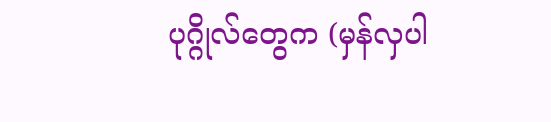ပုဂ္ဂိုလ်တွေက (မှန်လှပါ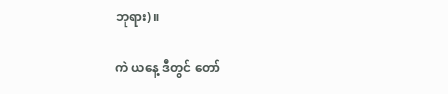ဘုရား)။

ကဲ ယနေ့ ဒီတွင် တော်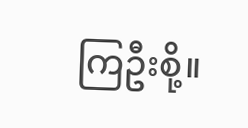ကြဦးစို့။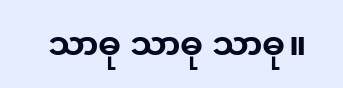သာဓု သာဓု သာဓု။